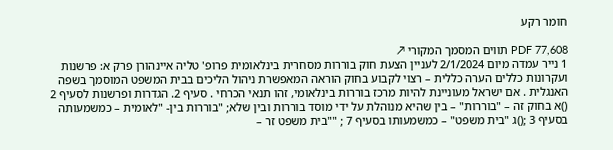חומר רקע

PDF 77,608 תווים המסמך המקורי ↗
1 נייר עמדה מיום 2/1/2024 לעניין הצעת חוק בוררות מסחרית בינלאומית פרופ' טליה איינהורן פרק א: פרשנות ועקרונות כללים הערה כללית – רצוי לקבוע בחוק הוראה המאפשרת ניהול הליכים בבית המשפט המוסמך בשפה האנגלית . אם ישראל מעוניינת להיות מרכז בוררות בינלאומי, זהו תנאי הכרחי . סעיף 2. הגדרות ופרשנות לסעיף 2 ()א בחוק זה – "בוררות" – בין שהיא מנוהלת על ידי מוסד בוררות ובין שלא; "בוררות בין- "לאומית – כמשמעותה בסעיף 3 ;()ג "בית משפט" – כמשמעותו בסעיף 7 ; ""בית משפט זר –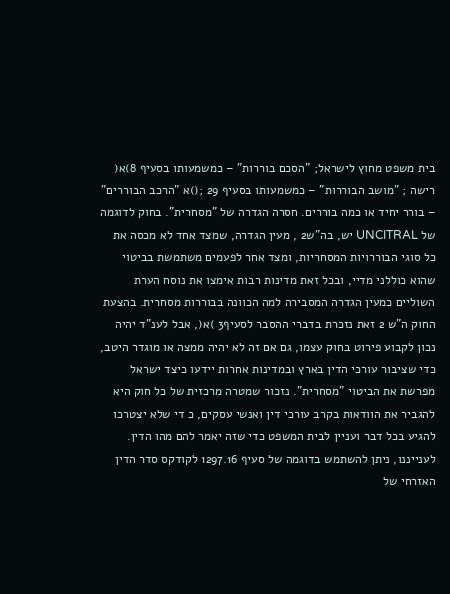בית משפט מחוץ לישראל; "הסכם בוררות" – כמשמעותו בסעיף 8)א( רישה ; "מושב הבוררות" – כמשמעותו בסעיף 29 ;()א "הרכב הבוררים" – בורר יחיד או כמה בוררים. חסרה הגדרה של "מסחרית". בחוק לדוגמה של UNCITRAL יש, בה"ש2 , מעין הגדרה, שמצד אחד לא מכסה את כל סוגי הבוררויות המסחריות, ומצד אחר לפעמים משתמשת בביטוי שהוא כוללני מדיי, ובכל זאת מדינות רבות אימצו את נוסח הערת השוליים כמעין הגדרה המסבירה למה הכוונה בבוררות מסחרית. בהצעת החוק ה"ש 2 זאת נזכרת בדברי ההסבר לסעיף3 )א(, אבל לענ"ד יהיה נכון לקבוע פירוט בחוק עצמו, גם אם זה לא יהיה ממצה או מוגדר היטב, כדי שציבור עורכי הדין בארץ ובמדינות אחרות יידעו כיצד ישראל מפרשת את הביטוי "מסחרית". נזכור שמטרה מרכזית של כל חוק היא להגביר את הוודאות בקרב עורכי דין ואנשי עסקים, כ די שלא יצטרכו להגיע בכל דבר ועניין לבית המשפט כדי שזה יאמר להם מהו הדין. לענייננו, ניתן להשתמש בדוגמה של סעיף 1297.16 לקודקס סדר הדין האזרחי של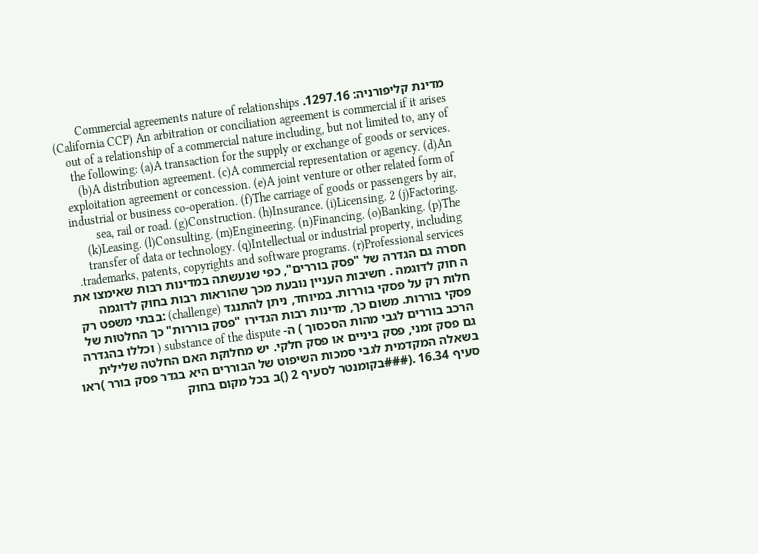מדינת קליפורניה: 1297.16. Commercial agreements nature of relationships (California CCP) An arbitration or conciliation agreement is commercial if it arises out of a relationship of a commercial nature including, but not limited to, any of the following: (a)A transaction for the supply or exchange of goods or services. (b)A distribution agreement. (c)A commercial representation or agency. (d)An exploitation agreement or concession. (e)A joint venture or other related form of industrial or business co-operation. (f)The carriage of goods or passengers by air, sea, rail or road. (g)Construction. (h)Insurance. (i)Licensing. 2 (j)Factoring. (k)Leasing. (l)Consulting. (m)Engineering. (n)Financing. (o)Banking. (p)The transfer of data or technology. (q)Intellectual or industrial property, including trademarks, patents, copyrights and software programs. (r)Professional services. חסרה גם הגדרה של "פסק בוררים", כפי שנעשתה במדינות רבות שאימצו את ה חוק לדוגמה . חשיבות העניין נובעת מכך שהוראות רבות בחוק לדוגמה חלות רק על פסקי בוררות. במיוחד, ניתן להתנגד (challenge) :בבתי משפט רק פסקי בוררות. משום כך, מדינות רבות הגדירו "פסק בוררות" כך החלטות של הרכב בוררים לגבי מהות הסכסוך ) ה- substance of the dispute ( וכללו בהגדרה גם פסק זמני, פסק ביניים או פסק חלקי. יש מחלוקת האם החלטה שלילית בשאלה המקדמית לגבי סמכות השיפוט של הבוררים היא בגדר פסק בורר )ראו סעיף 16.34 .(###בקומנטר לסעיף 2 ()ב בכל מקום בחוק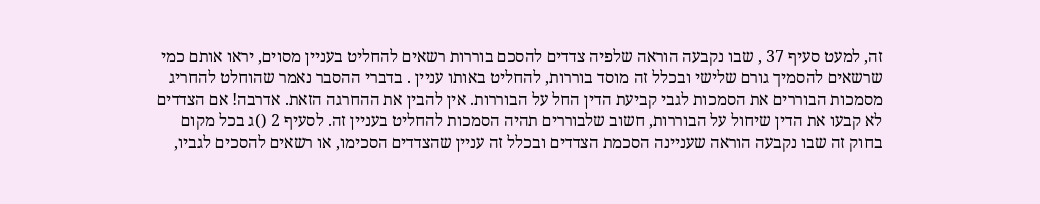זה, למעט סעיף 37 , שבו נקבעה הוראה שלפיה צדדים להסכם בוררות רשאים להחליט בעניין מסוים, יראו אותם כמי שרשאים להסמיך גורם שלישי ובכלל זה מוסד בוררות, להחליט באותו עניין . בדברי ההסבר נאמר שהוחלט להחריג מסמכות הבוררים את הסמכות לגבי קביעת הדין החל על הבוררות. אין להבין את ההחרגה הזאת. אדרבה! אם הצדדים לא קבעו את הדין שיחול על הבוררות, חשוב שלבוררים תהיה הסמכות להחליט בעניין זה. לסעיף 2 ()ג בכל מקום בחוק זה שבו נקבעה הוראה שעניינה הסכמת הצדדים ובכלל זה עניין שהצדדים הסכימו, או רשאים להסכים לגביו,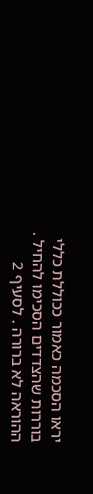יראו הסכמה כאמור ככוללת כללי בוררות שהצדדים הסכימו להחיל . ההוראה לא ברורה . לסעיף 2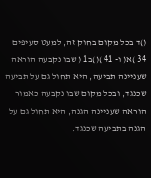()ד בכל מקום בחוק זה, למעט סעיפים 34 )א( ו- 41 )()ב1 ( שבו נקבעה הוראה שעניינה תביעה, היא תחול גם על תביעה שכנגד, ובכל מקום שבו נקבעה כאמור הוראה שעניינה הגנה, היא תחול גם על הגנה בתביעה שכנגד.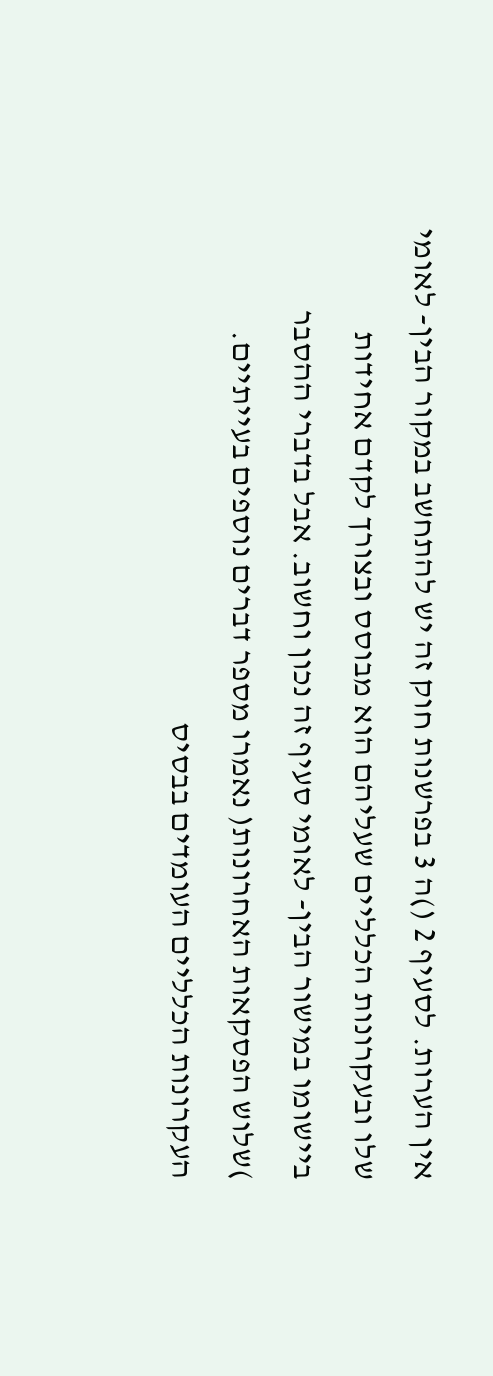אין הערות. לסעיף 2 ()ה 3 בפרשנות חוק זה יש להתחשב במקור הבין- לאומי שלו ובעקרונות הכלליים שעליהם הוא מבוסס ובצורך לקדם אחידות ביישומו במישור הבין- לאומי סעיף זה נכון וחשוב. אבל בדברי ההסבר )שלוש הפסקאות האחרונות( נאמרו מספר דברים נוספים בעייתיים. העקרונות הכלליים העומדים בבסיס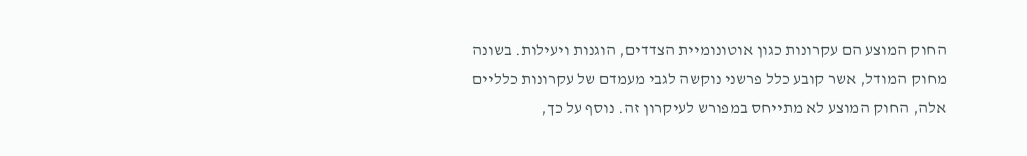החוק המוצע הם עקרונות כגון אוטונומיית הצדדים, הוגנות ויעילות. בשונה מחוק המודל, אשר קובע כלל פרשני נוקשה לגבי מעמדם של עקרונות כלליים אלה, החוק המוצע לא מתייחס במפורש לעיקרון זה. נוסף על כך,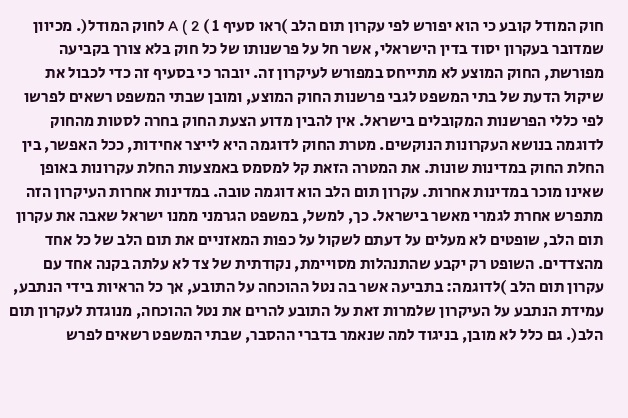חוק המודל קובע כי הוא יפורש לפי עקרון תום הלב )ראו סעיף 1 ) A ( 2 לחוק המודל(. מכיוון שמדובר בעקרון יסוד בדין הישראלי, אשר חל על פרשנותו של כל חוק בלא צורך בקביעה מפורשת, החוק המוצע לא מתייחס במפורש לעיקרון זה. יובהר כי בסעיף זה כדי לכבול את שיקול הדעת של בתי המשפט לגבי פרשנות החוק המוצע, ומובן שבתי המשפט רשאים לפרשו לפי כללי הפרשנות המקובלים בישראל. אין להבין מדוע הצעת החוק בחרה לסטות מהחוק לדוגמה בנושא העקרונות הנוקשים. מטרת החוק לדוגמה היא לייצר אחידות, ככל האפשר, בין החלת החוק במדינות שונות. את המטרה הזאת קל למסמס באמצעות החלת עקרונות באופן שאינו מוכר במדינות אחרות. עקרון תום הלב הוא דוגמה טובה. במדינות אחרות העיקרון הזה מתפרש אחרת לגמרי מאשר בישראל. כך, למשל, במשפט הגרמני ממנו ישראל שאבה את עקרון תום הלב, שופטים לא מעלים על דעתם לשקול על כפות המאזניים את תום הלב של כל אחד מהצדדים. השופט רק יקבע שהתנהלות מסויימת, נקודתית של צד לא עלתה בקנה אחד עם עקרון תום הלב )לדוגמה: בתביעה אשר בה נטל ההוכחה על התובע, אך כל הראיות בידי הנתבע, עמידת הנתבע על העיקרון שלמרות זאת על התובע להרים את נטל ההוכחה, מנוגדת לעקרון תום הלב(. גם כלל לא מובן, בניגוד למה שנאמר בדברי ההסבר, שבתי המשפט רשאים לפרש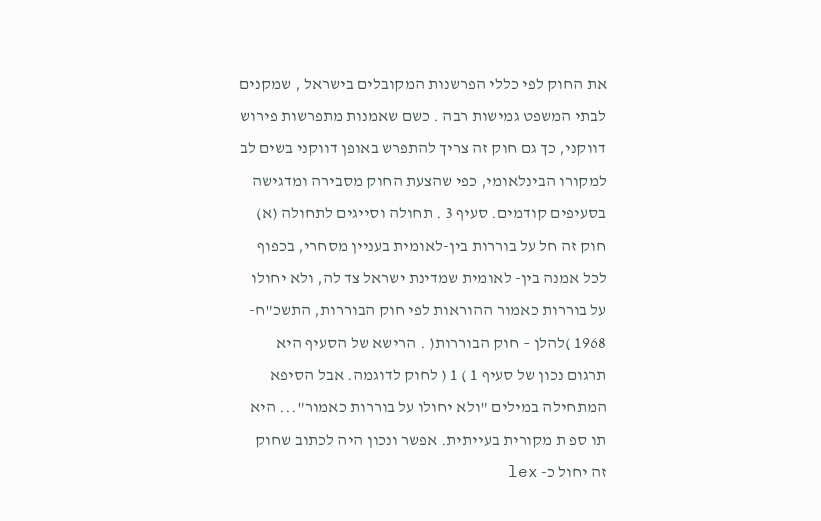את החוק לפי כללי הפרשנות המקובלים בישראל , שמקנים לבתי המשפט גמישות רבה . כשם שאמנות מתפרשות פירוש דווקני, כך גם חוק זה צריך להתפרש באופן דווקני בשים לב למקורו הבינלאומי, כפי שהצעת החוק מסבירה ומדגישה בסעיפים קודמים. סעיף 3 . תחולה וסייגים לתחולה (א) חוק זה חל על בוררות בין-לאומית בעניין מסחרי, בכפוף לכל אמנה בין- לאומית שמדינת ישראל צד לה, ולא יחולו על בוררות כאמור ההוראות לפי חוק הבוררות, התשכ"ח- 1968 )להלן – חוק הבוררות( . הרישא של הסעיף היא תרגום נכון של סעיף 1 ) 1 ( לחוק לדוגמה. אבל הסיפא המתחילה במילים "ולא יחולו על בוררות כאמור"... היא תו ספ ת מקורית בעייתית. אפשר ונכון היה לכתוב שחוק זה יחול כ- lex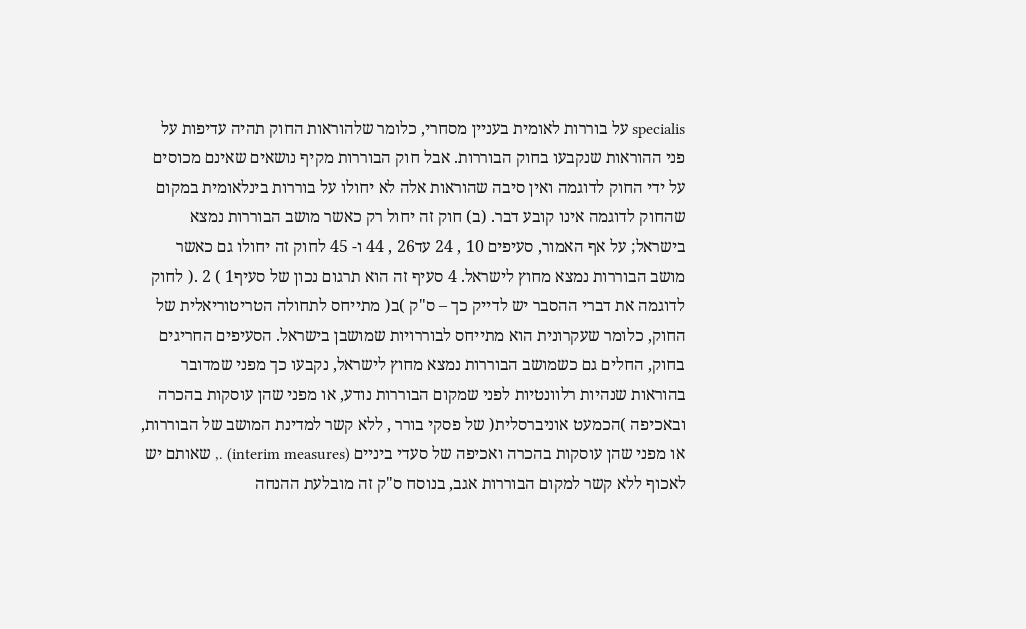specialis על בוררות לאומית בעניין מסחרי, כלומר שלהוראות החוק תהיה עדיפות על פני ההוראות שנקבעו בחוק הבוררות. אבל חוק הבוררות מקיף נושאים שאינם מכוסים על ידי החוק לדוגמה ואין סיבה שהוראות אלה לא יחולו על בוררות בינלאומית במקום שהחוק לדוגמה אינו קובע דבר. (ב) חוק זה יחול רק כאשר מושב הבוררות נמצא בישראל; על אף האמור, סעיפים 10 , 24 עד26 , 44 ו- 45 לחוק זה יחולו גם כאשר מושב הבוררות נמצא מחוץ לישראל. 4 סעיף זה הוא תרגום נכון של סעיף1 ) 2 .( לחוק לדוגמה את דברי ההסבר יש לדייק כך – ס"ק )ב( מתייחס לתחולה הטריטוריאלית של החוק, כלומר שעקרונית הוא מתייחס לבוררויות שמושבן בישראל. הסעיפים החריגים בחוק, החלים גם כשמושב הבוררות נמצא מחוץ לישראל, נקבעו כך מפני שמדובר בהוראות שנהיות רלוונטיות לפני שמקום הבוררות נודע, או מפני שהן עוסקות בהכרה ובאכיפה )הכמעט אוניברסלית( של פסקי בורר , ללא קשר למדינת המושב של הבוררות, או מפני שהן עוסקות בהכרה ואכיפה של סעדי ביניים (interim measures) ., שאותם יש לאכוף ללא קשר למקום הבוררות אגב, בנוסח ס"ק זה מובלעת ההנחה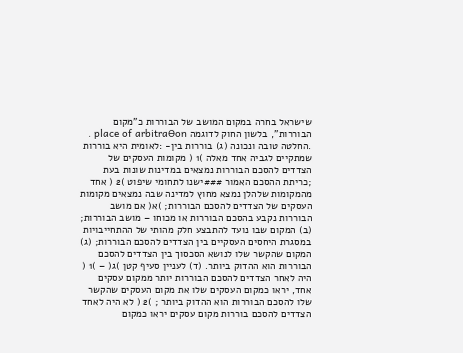שישראל בחרה במקום המושב של הבוררות כ"מקום הבוררות", בלשון החוק לדוגמה place of arbitraƟon . .החלטה טובה ונכונה (ג) בוררות בין- :לאומית היא בוררות שמתקיים לגביה אחד מאלה )1 ( מקומות העסקים של הצדדים להסכם הבוררות נמצאים במדינות שונות בעת ;כריתת ההסכם האמור ###ישנו לתחומי שיפוט )2 ( אחד מהמקומות שלהלן נמצא מחוץ למדינה שבה נמצאים מקומות העסקים של הצדדים להסכם הבוררות; )א( אם מושב הבוררות נקבע בהסכם הבוררות או מכוחו – מושב הבוררות; (ב) המקום שבו נועד להתבצע חלק מהותי של ההתחייבויות במסגרת היחסים העסקיים בין הצדדים להסכם הבוררות; (ג) המקום שהקשר שלו לנושא הסכסוך בין הצדדים להסכם הבוררות הוא ההדוק ביותר. (ד) לעניין סעיף קטן )ג( – )1 ( היה לאחר הצדדים להסכם הבוררות יותר ממקום עסקים אחד, יראו כמקום העסקים שלו את מקום העסקים שהקשר שלו להסכם הבוררות הוא ההדוק ביותר ; )2 ( לא היה לאחד הצדדים להסכם בוררות מקום עסקים יראו כמקום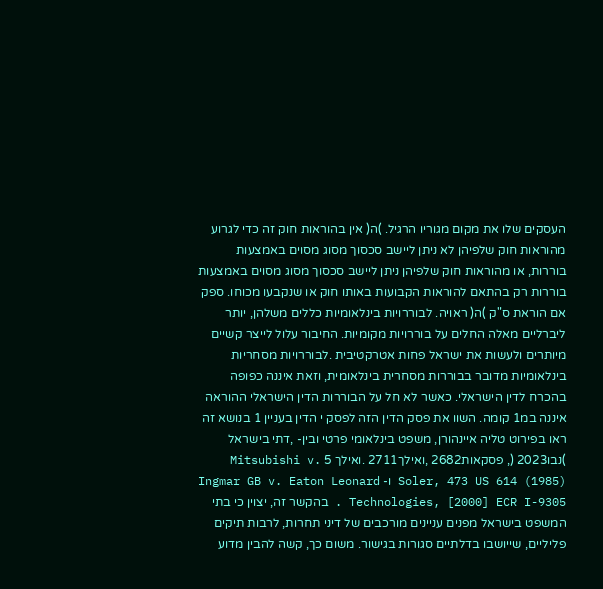העסקים שלו את מקום מגוריו הרגיל. )ה( אין בהוראות חוק זה כדי לגרוע מהוראות חוק שלפיהן לא ניתן ליישב סכסוך מסוג מסוים באמצעות בוררות, או מהוראות חוק שלפיהן ניתן ליישב סכסוך מסוג מסוים באמצעות בוררות רק בהתאם להוראות הקבועות באותו חוק או שנקבעו מכוחו. ספק אם הוראת ס"ק )ה( ראויה. לבוררויות בינלאומיות כללים משלהן, יותר ליברליים מאלה החלים על בוררויות מקומיות. החיבור עלול לייצר קשיים מיותרים ולעשות את ישראל פחות אטרקטיבית .לבוררויות מסחריות בינלאומיות מדובר בבוררות מסחרית בינלאומית, וזאת איננה כפופה בהכרח לדין הישראלי. כאשר לא חל על הבוררות הדין הישראלי ההוראה איננה במ1 קומה. השוו את פסק הדין הזה לפסק י הדין בעניין 1 בנושא זה ראו בפירוט טליה איינהורן, משפט בינלאומי פרטי ובין- ,דתי בישראל )נבו2023 (, פסקאות2682 ,ואילך2711 .ואילך 5 Mitsubishi v. Soler, 473 US 614 (1985) ו- Ingmar GB v. Eaton Leonard Technologies, [2000] ECR I-9305 . בהקשר זה, יצוין כי בתי המשפט בישראל מפנים עניינים מורכבים של דיני תחרות, לרבות תיקים פליליים, שייושבו בדלתיים סגורות בגישור. משום כך, קשה להבין מדוע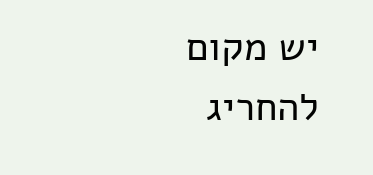יש מקום להחריג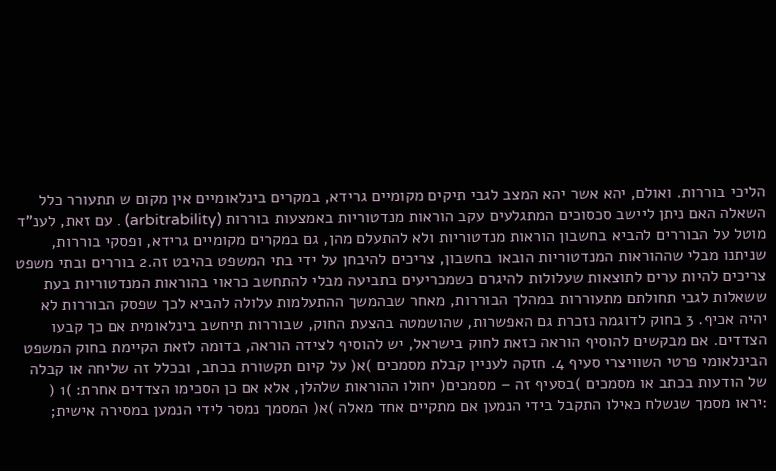הליכי בוררות. ואולם, יהא אשר יהא המצב לגבי תיקים מקומיים גרידא, במקרים בינלאומיים אין מקום ש תתעורר כלל השאלה האם ניתן ליישב סכסוכים המתגלעים עקב הוראות מנדטוריות באמצעות בוררות (arbitrability) . עם זאת, לענ"ד מוטל על הבוררים להביא בחשבון הוראות מנדטוריות ולא להתעלם מהן, גם במקרים מקומיים גרידא, ופסקי בוררות, שניתנו מבלי שההוראות המנדטוריות הובאו בחשבון, צריכים להיבחן על ידי בתי המשפט בהיבט זה.2 בוררים ובתי משפט צריכים להיות ערים לתוצאות שעלולות להיגרם כשמכריעים בתביעה מבלי להתחשב כראוי בהוראות המנדטוריות בעת ששאלות לגבי תחולתם מתעוררות במהלך הבוררות, מאחר שבהמשך ההתעלמות עלולה להביא לכך שפסק הבוררות לא יהיה אכיף. 3 בחוק לדוגמה נזכרת גם האפשרות, שהושמטה בהצעת החוק, שבוררות תיחשב בינלאומית אם כך קבעו הצדדים. אם מבקשים להוסיף הוראה כזאת לחוק בישראל, יש להוסיף לצידה הוראה, בדומה לזאת הקיימת בחוק המשפט הבינלאומי פרטי השוויצרי סעיף 4. חזקה לעניין קבלת מסמכים )א( על קיום תקשורת בכתב, ובכלל זה שליחה או קבלה של הודעות בכתב או מסמכים )בסעיף זה – מסמכים( יחולו ההוראות שלהלן, אלא אם כן הסכימו הצדדים אחרת: )1 ( :יראו מסמך שנשלח כאילו התקבל בידי הנמען אם מתקיים אחד מאלה )א( המסמך נמסר לידי הנמען במסירה אישית;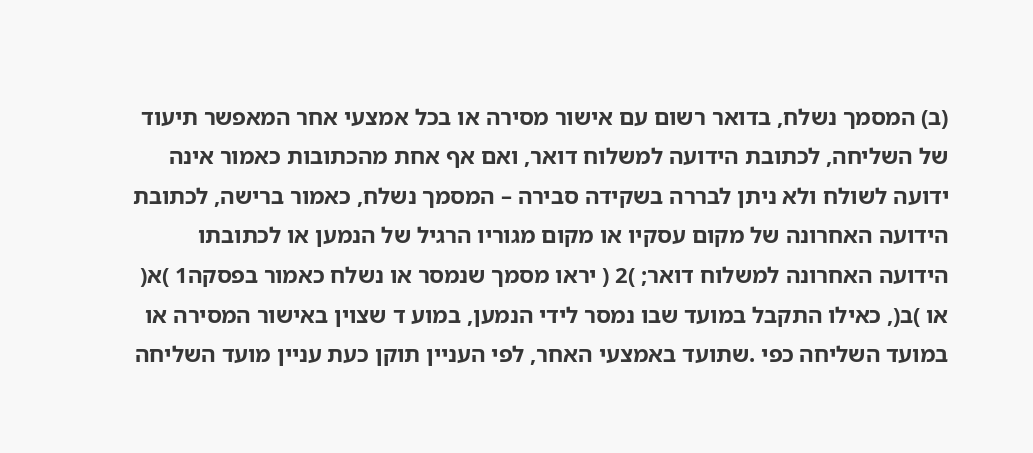(ב) המסמך נשלח, בדואר רשום עם אישור מסירה או בכל אמצעי אחר המאפשר תיעוד של השליחה, לכתובת הידועה למשלוח דואר, ואם אף אחת מהכתובות כאמור אינה ידועה לשולח ולא ניתן לבררה בשקידה סבירה – המסמך נשלח, כאמור ברישה, לכתובת הידועה האחרונה של מקום עסקיו או מקום מגוריו הרגיל של הנמען או לכתובתו הידועה האחרונה למשלוח דואר; )2 ( יראו מסמך שנמסר או נשלח כאמור בפסקה1 )א( או )ב(, כאילו התקבל במועד שבו נמסר לידי הנמען, במוע ד שצוין באישור המסירה או במועד השליחה כפי .שתועד באמצעי האחר, לפי העניין תוקן כעת עניין מועד השליחה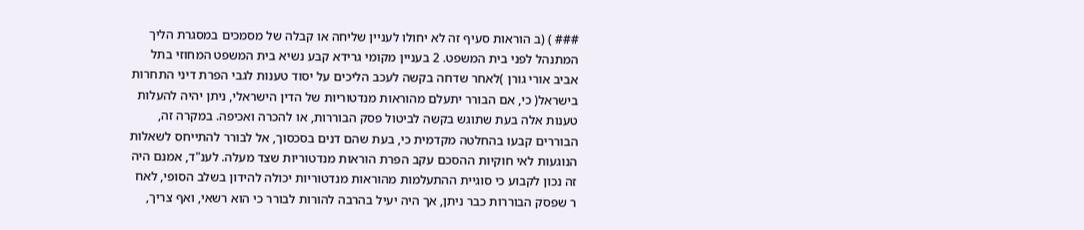### ) (ב הוראות סעיף זה לא יחולו לעניין שליחה או קבלה של מסמכים במסגרת הליך המתנהל לפני בית המשפט. 2 בעניין מקומי גרידא קבע נשיא בית המשפט המחוזי בתל אביב אורי גורן )לאחר שדחה בקשה לעכב הליכים על יסוד טענות לגבי הפרת דיני התחרות בישראל( כי, אם הבורר יתעלם מהוראות מנדטוריות של הדין הישראלי, ניתן יהיה להעלות טענות אלה בעת שתוגש בקשה לביטול פסק הבוררות, או להכרה ואכיפה. במקרה זה, הבוררים קבעו בהחלטה מקדמית כי, בעת שהם דנים בסכסוך, אל לבורר להתייחס לשאלות הנוגעות לאי חוקיות ההסכם עקב הפרת הוראות מנדטוריות שצד מעלה. לענ"ד, אמנם היה זה נכון לקבוע כי סוגיית ההתעלמות מהוראות מנדטוריות יכולה להידון בשלב הסופי, לאח ר שפסק הבוררות כבר ניתן, אך היה יעיל בהרבה להורות לבורר כי הוא רשאי, ואף צריך,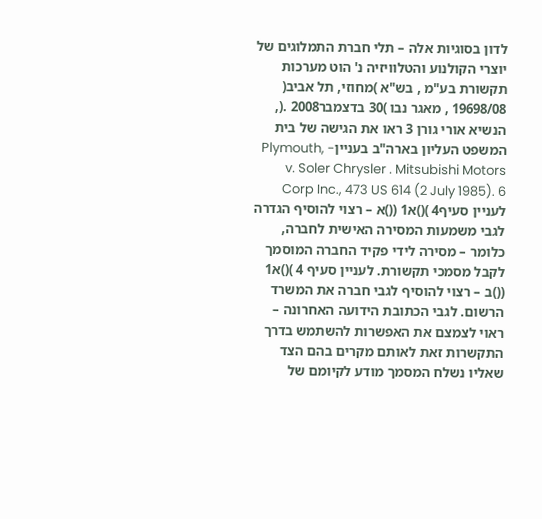לדון בסוגיות אלה – תלי חברת התמלוגים של יוצרי הקולנוע והטלוויזיה נ' הוט מערכות תקשורת בע"מ , בש"א )מחוזי, תל אביב( 19698/08 , מאגר נבו )30 בדצמבר2008 .(, הנשיא אורי גורן 3 ראו את הגישה של בית המשפט העליון בארה"ב בענייןPlymouth, - v. Soler Chrysler . Mitsubishi Motors Corp Inc., 473 US 614 (2 July 1985). 6 לעניין סעיף4 )()א1 (()א – רצוי להוסיף הגדרה לגבי משמעות המסירה האישית לחברה, כלומר – מסירה לידי פקיד החברה המוסמך לקבל מסמכי תקשורת. לעניין סעיף 4 )()א1 (()ב – רצוי להוסיף לגבי חברה את המשרד הרשום. לגבי הכתובת הידועה האחרונה – ראוי לצמצם את האפשרות להשתמש בדרך התקשרות זאת לאותם מקרים בהם הצד שאליו נשלח המסמך מודע לקיומם של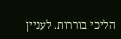הליכי בוררות. לעניין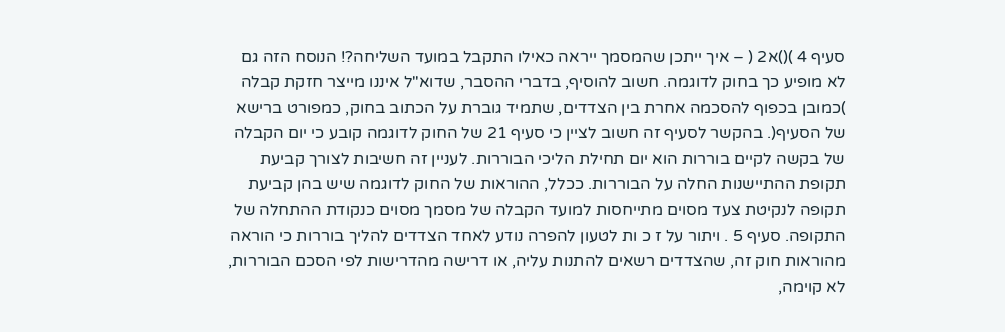סעיף 4 )()א2 ( – איך ייתכן שהמסמך ייראה כאילו התקבל במועד השליחה?! הנוסח הזה גם לא מופיע כך בחוק לדוגמה. חשוב להוסיף, בדברי ההסבר, שדוא"ל איננו מייצר חזקת קבלה )כמובן בכפוף להסכמה אחרת בין הצדדים, שתמיד גוברת על הכתוב בחוק, כמפורט ברישא של הסעיף(. בהקשר לסעיף זה חשוב לציין כי סעיף 21 של החוק לדוגמה קובע כי יום הקבלה של בקשה לקיים בוררות הוא יום תחילת הליכי הבוררות. לעניין זה חשיבות לצורך קביעת תקופת ההתיישנות החלה על הבוררות. ככלל, ההוראות של החוק לדוגמה שיש בהן קביעת תקופה לנקיטת צעד מסוים מתייחסות למועד הקבלה של מסמך מסוים כנקודת ההתחלה של התקופה. סעיף 5 . ויתור על ז כ ות לטעון להפרה נודע לאחד הצדדים להליך בוררות כי הוראה מהוראות חוק זה, שהצדדים רשאים להתנות עליה, או דרישה מהדרישות לפי הסכם הבוררות, לא קוימה,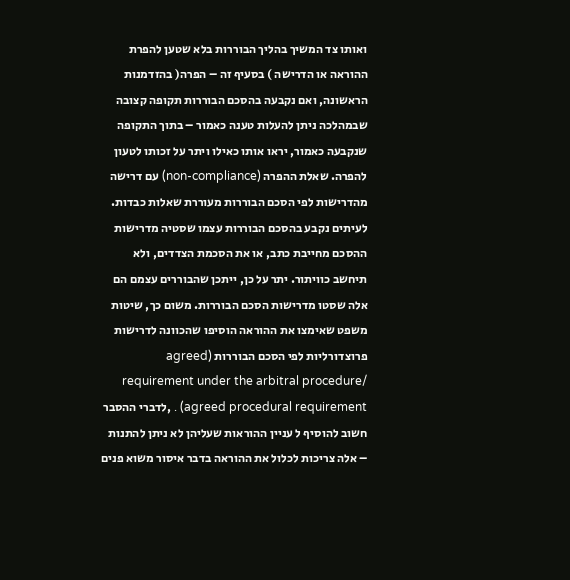ואותו צד המשיך בהליך הבוררות בלא שטען להפרת ההוראה או הדרישה ) בסעיף זה – הפרה( בהזדמנות הראשונה, ואם נקבעה בהסכם הבוררות תקופה קצובה שבמהלכה ניתן להעלות טענה כאמור – בתוך התקופה שנקבעה כאמור, יראו אותו כאילו ויתר על זכותו לטעון להפרה. שאלת ההפרה (non-compliance) עם דרישה מהדרישות לפי הסכם הבוררות מעוררת שאלות כבדות. לעיתים נקבע בהסכם הבוררות עצמו שסטיה מדרישות ההסכם מחייבת כתב, או את הסכמת הצדדים, ולא תיחשב כוויתור. יתר על כן, ייתכן שהבוררים עצמם הם אלה שסטו מדרישות הסכם הבוררות. משום כך, שיטות משפט שאימצו את ההוראה הוסיפו שהכוונה לדרישות פרוצדורליות לפי הסכם הבוררות (agreed requirement under the arbitral procedure/ agreed procedural requirement) . ,לדברי ההסבר חשוב להוסיף ל עניין ההוראות שעליהן לא ניתן להתנות – אלה צריכות לכלול את ההוראה בדבר איסור משוא פנים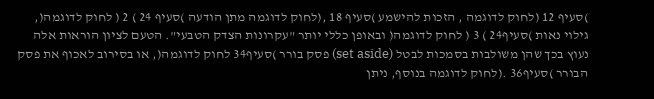)סעיף 12 (לחוק לדוגמה , הזכות להישמע )סעיף 18 ,(לחוק לדוגמה מתן הודעה )סעיף 24 ) 2 ( לחוק לדוגמה(, גילוי נאות )סעיף24 ) 3 ( לחוק לדוגמה( ובאופן כללי יותר "עקרונות הצדק הטבעי". הטעם לציון הוראות אלה נעוץ בכך שהן משולבות בסמכות לבטל (set aside) פסק בורר )סעיף34 לחוק לדוגמה(, או בסירוב לאכוף את פסק הבורר )סעיף36 .(לחוק לדוגמה בנוסף, ניתן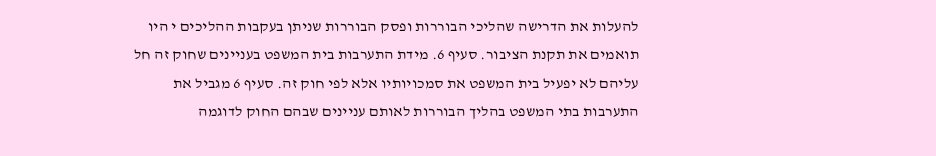להעלות את הדרישה שהליכי הבוררות ופסק הבוררות שניתן בעקבות ההליכים י היו תואמים את תקנת הציבור. סעיף 6. מידת התערבות בית המשפט בעניינים שחוק זה חל עליהם לא יפעיל בית המשפט את סמכויותיו אלא לפי חוק זה. סעיף 6 מגביל את התערבות בתי המשפט בהליך הבוררות לאותם עניינים שבהם החוק לדוגמה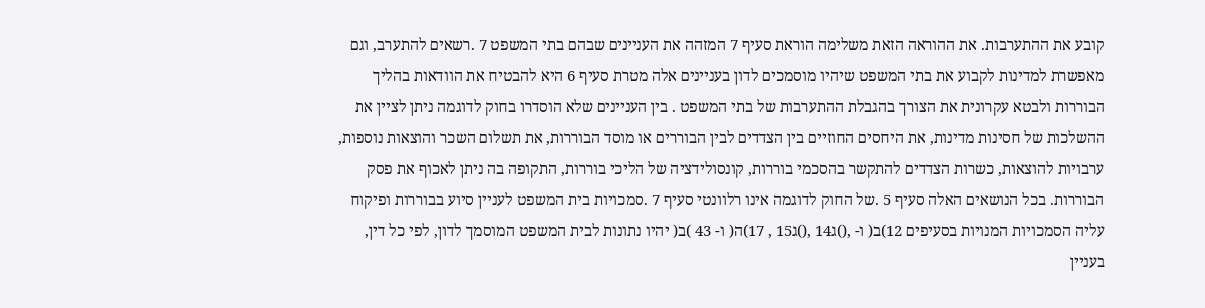קובע את ההתערבות. את ההוראה הזאת משלימה הוראת סעיף 7 המזהה את העניינים שבהם בתי המשפט 7 .רשאים להתערב, וגם מאפשרת למדינות לקבוע את בתי המשפט שיהיו מוסמכים לדון בעניינים אלה מטרת סעיף 6 היא להבטיח את הוודאות בהליך הבוררות ולבטא עקרונית את הצורך בהגבלת ההתערבות של בתי המשפט . בין העניינים שלא הוסדרו בחוק לדוגמה ניתן לציין את ההשלכות של חסינות מדינות, את היחסים החוזיים בין הצדדים לבין הבוררים או מוסד הבוררות, את תשלום השכר והוצאות נוספות, ערבויות להוצאות, כשרות הצדדים להתקשר בהסכמי בוררות, קונסולידציה של הליכי בוררות, התקופה בה ניתן לאכוף את פסק הבוררות. בכל הנושאים האלה סעיף 5 .של החוק לדוגמה אינו רלוונטי סעיף 7 .סמכויות בית המשפט לעניין סיוע בבוררות ופיקוח עליה הסמכויות המנויות בסעיפים 12)ב( ו- ,()ג14 ,()ג15 , 17)ה( ו- 43 )ב( יהיו נתונות לבית המשפט המוסמך לדון, לפי כל דין, בעניין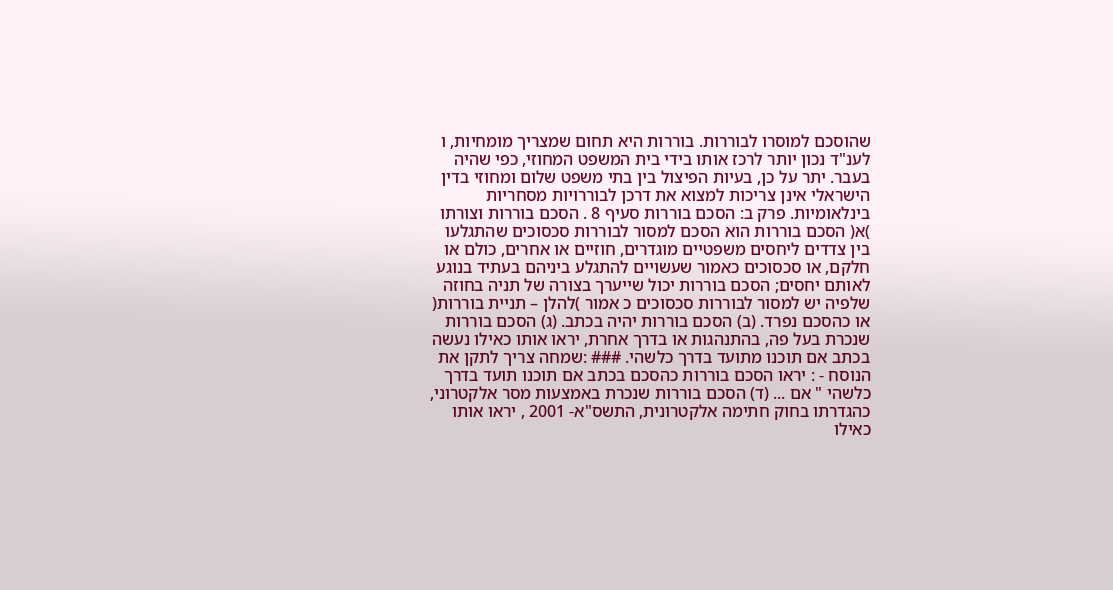שהוסכם למוסרו לבוררות. בוררות היא תחום שמצריך מומחיות, ו לענ"ד נכון יותר לרכז אותו בידי בית המשפט המחוזי, כפי שהיה בעבר. יתר על כן, בעיות הפיצול בין בתי משפט שלום ומחוזי בדין הישראלי אינן צריכות למצוא את דרכן לבוררויות מסחריות בינלאומיות. פרק ב: הסכם בוררות סעיף 8 . הסכם בוררות וצורתו )א( הסכם בוררות הוא הסכם למסור לבוררות סכסוכים שהתגלעו בין צדדים ליחסים משפטיים מוגדרים, חוזיים או אחרים, כולם או חלקם, או סכסוכים כאמור שעשויים להתגלע ביניהם בעתיד בנוגע לאותם יחסים; הסכם בוררות יכול שייערך בצורה של תניה בחוזה שלפיה יש למסור לבוררות סכסוכים כ אמור )להלן – תניית בוררות( או כהסכם נפרד. (ב) הסכם בוררות יהיה בכתב. (ג) הסכם בוררות שנכרת בעל פה, בהתנהגות או בדרך אחרת, יראו אותו כאילו נעשה בכתב אם תוכנו מתועד בדרך כלשהי. ### :שמחה צריך לתקן את הנוסח - : יראו הסכם בוררות כהסכם בכתב אם תוכנו תועד בדרך כלשהי " אם ... (ד) הסכם בוררות שנכרת באמצעות מסר אלקטרוני, כהגדרתו בחוק חתימה אלקטרונית, התשס"א- 2001 , יראו אותו כאילו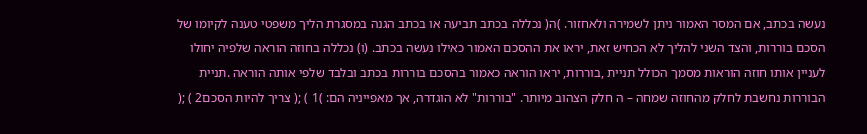נעשה בכתב, אם המסר האמור ניתן לשמירה ולאחזור. )ה( נכללה בכתב תביעה או בכתב הגנה במסגרת הליך משפטי טענה לקיומו של הסכם בוררות, והצד השני להליך לא הכחיש זאת, יראו את ההסכם האמור כאילו נעשה בכתב. (ו) נכללה בחוזה הוראה שלפיה יחולו לעניין אותו חוזה הוראות מסמך הכולל תניית ,בוררות, יראו הוראה כאמור בהסכם בוררות בכתב ובלבד שלפי אותה הוראה .תניית הבוררות נחשבת לחלק מהחוזה שמחה – ה חלק הצהוב מיותר. "בוררות" לא הוגדרה, אך מאפייניה הם: )1 ) ;( צריך להיות הסכם2 ) ;(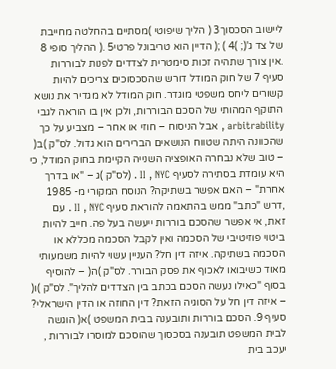ליישוב הסכסוך3 ( הליך שיפוטי )מסתיים בהחלטה מחייבת של צד ג'(; )4 ) ;( הדיין הוא טריבונל פרטי5 .( ההליך סופי 8 .אין צורך שתהיה זכות סימטרית לצדדים לפנות לבוררות סעיף 7 של חוק המודל דורש שהסכסוכים צריכים להיות קשורים ליחס משפטי מוגדר. חוק המודל לא מגדיר את נושא התוקף המהותי של הסכם הבוררות, ולכן אין בו הוראה לגבי arbitrability , אבל הניסוח – חוזי או אחר – מצביע על כך שהכוונה היתה שטווח הנושאים הברירים הוא גדול. לס"ק )ב( – טוב שלא נבחרה האופציה השנייה הקיימת בחוק המודל, כי היא עומדת בסתירה לסעיף II , NYC . (לס"ק )ג – "או בדרך אחרת" – האם אפשר בשתיקה? הנוסח המקורי מ- 1985 ,דרש "כתב" ממש בהתאמה להוראת סעיף II , NYC . עם זאת, אי אפשר שהסכם בוררות ייעשה בעל פה. חייב להיות ביטוי פוזיטיבי של הסכמה ואין לקבל הסכמה מכללא או הסכמה בשתיקה. איזה דין חל? העניין עשוי להיות משמעותי מאוד כשיבואו לאכוף את פסק הבורר. לס"ק )ה( – להוסיף בסוף "כאילו נעשה הסכם בכתב בין הצדדים להליך". לס"ק )ו( – איזה דין חל על הסוגיה הזאת? דין החוזה או הדין הישראלי? סעיף 9. הסכם בוררות ותובענה בבית המשפט )א( הוגשה לבית המשפט תובענה בסכסוך שהוסכם למוסרו לבוררות , יעכב בית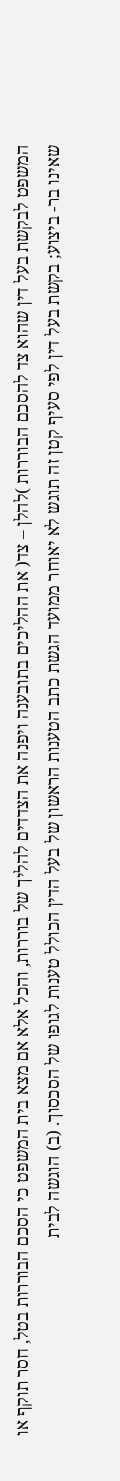המשפט לבקשת בעל דין שהוא צד להסכם הבוררות )להלן – צד( את ההליכים בתובענה ויפנה את הצדדים להליך של בוררות, והכל אלא אם מצא בית המשפט כי הסכם הבוררות בטל, חסר תוקף או שאינו בר- ביצוע; בקשת בעל דין לפי סעיף קטן זה תוגש לא יאוחר ממועד הגשת כתב הטענות הראשון של בעל הדין הכולל טענות לגופו של הסכסוך. (ב) הוגשה לבית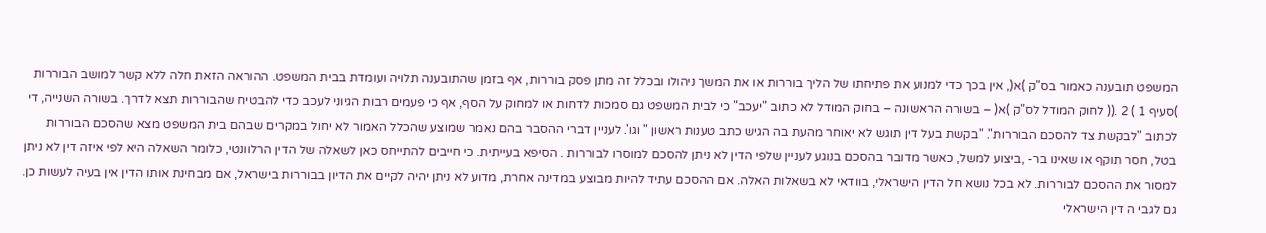המשפט תובענה כאמור בס"ק )א(, אין בכך כדי למנוע את פתיחתו של הליך בוררות או את המשך ניהולו ובכלל זה מתן פסק בוררות, אף בזמן שהתובענה תלויה ועומדת בבית המשפט. ההוראה הזאת חלה ללא קשר למושב הבוררות )סעיף 1 ) 2 .(( לחוק המודל לס"ק )א( – בשורה הראשונה – בחוק המודל לא כתוב "יעכב" כי לבית המשפט גם סמכות לדחות או למחוק על הסף, אף כי פעמים רבות הגיוני לעכב כדי להבטיח שהבוררות תצא לדרך. בשורה השנייה, די לכתוב "לבקשת צד להסכם הבוררות". "בקשת בעל דין תוגש לא יאוחר מהעת בה הגיש כתב טענות ראשון " וגו'. לעניין דברי ההסבר בהם נאמר שמוצע שהכלל האמור לא יחול במקרים שבהם בית המשפט מצא שהסכם הבוררות בטל, חסר תוקף או שאינו בר- ,ביצוע למשל, כאשר מדובר בהסכם בנוגע לעניין שלפי הדין לא ניתן להסכם למוסרו לבוררות . הסיפא בעייתית. כי חייבים להתייחס כאן לשאלה של הדין הרלוונטי, כלומר השאלה היא לפי איזה דין לא ניתן למסור את ההסכם לבוררות. לא בכל נושא חל הדין הישראלי, בוודאי לא בשאלות האלה. אם ההסכם עתיד להיות מבוצע במדינה אחרת, מדוע לא ניתן יהיה לקיים את הדיון בבוררות בישראל, אם מבחינת אותו הדין אין בעיה לעשות כן. גם לגבי ה דין הישראלי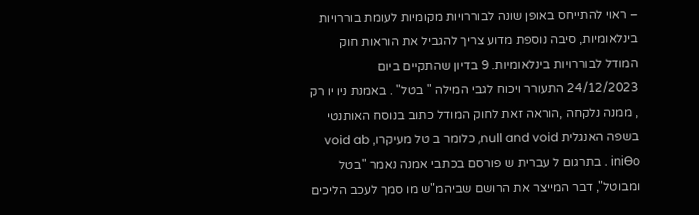– ראוי להתייחס באופן שונה לבוררויות מקומיות לעומת בוררויות בינלאומיות, סיבה נוספת מדוע צריך להגביל את הוראות חוק המודל לבוררויות בינלאומיות. 9 בדיון שהתקיים ביום 24/12/2023 התעורר ויכוח לגבי המילה " בטל" . באמנת ניו יו רק , ממנה נלקחה ,הוראה זאת לחוק המודל כתוב בנוסח האותנטי בשפה האנגלית null and void, כלומר ב טל מעיקרו, void ab iniƟo . בתרגום ל עברית ש פורסם בכתבי אמנה נאמר "בטל ומבוטל", דבר המייצר את הרושם שביהמ"ש מו סמך לעכב הליכים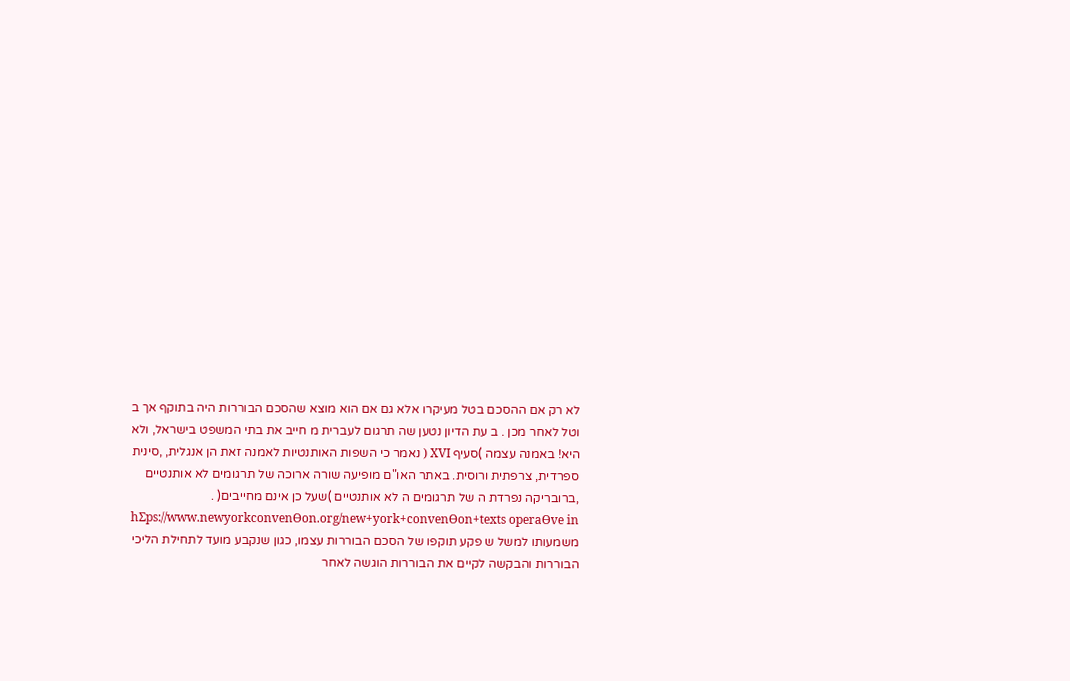לא רק אם ההסכם בטל מעיקרו אלא גם אם הוא מוצא שהסכם הבוררות היה בתוקף אך ב וטל לאחר מכן . ב עת הדיון נטען שה תרגום לעברית מ חייב את בתי המשפט בישראל, ולא היא! באמנה עצמה )סעיף XVI ( נאמר כי השפות האותנטיות לאמנה זאת הן אנגלית, ,סינית ספרדית, צרפתית ורוסית. באתר האו"ם מופיעה שורה ארוכה של תרגומים לא אותנטיים ,ברובריקה נפרדת ה של תרגומים ה לא אותנטיים )שעל כן אינם מחייבים( . hƩps://www.newyorkconvenƟon.org/new+york+convenƟon+texts operaƟve in משמעותו למשל ש פקע תוקפו של הסכם הבוררות עצמו, כגון שנקבע מועד לתחילת הליכי הבוררות והבקשה לקיים את הבוררות הוגשה לאחר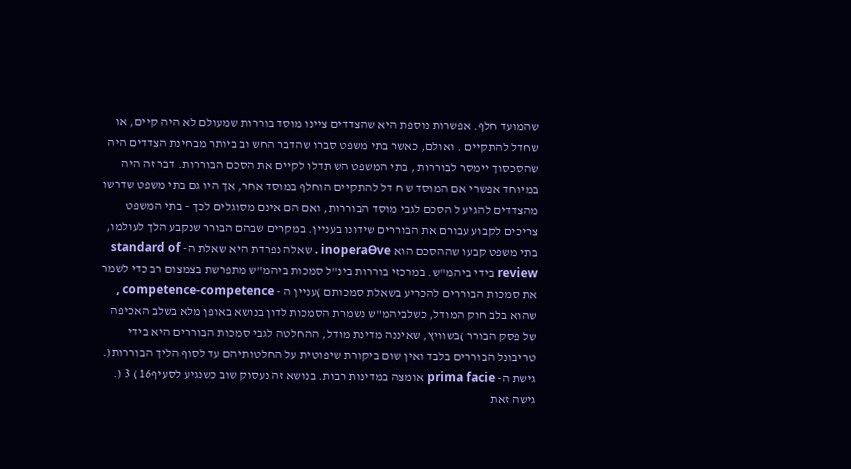שהמועד חלף. אפשרות נוספת היא שהצדדים ציינו מוסד בוררות שמעולם לא היה קיים, או שחדל להתקיים . ואולם, כאשר בתי משפט סברו שהדבר החש וב ביותר מבחינת הצדדים היה שהסכסוך יימסר לבוררות , בתי המשפט הש תדלו לקיים את הסכם הבוררות. דבר זה היה במיוחד אפשרי אם המוסד ש ח דל להתקיים הוחלף במוסד אחר, אך היו גם בתי משפט שדרשו מהצדדים להגיע ל הסכם לגבי מוסד הבוררות, ואם הם אינם מסוגלים לכך – בתי המשפט צריכים לקבוע עבורם את הבוררים שידונו בעניין. במקרים שבהם הבורר שנקבע הלך לעולמו, בתי משפט קבעו שההסכם הוא inoperaƟve . שאלה נפרדת היא שאלת ה- standard of review בידי ביהמ"ש. במרכזי בוררות בינ"ל סמכות ביהמ"ש מתפרשת בצמצום רב כדי לשמר את סמכות הבוררים להכריע בשאלת סמכותם )עניין ה - competence-competence , שהוא בלב חוק המודל, כשלביהמ"ש נשמרת הסמכות לדון בנושא באופן מלא בשלב האכיפה של פסק הבורר )בשוויץ, שאיננה מדינת מודל, ההחלטה לגבי סמכות הבוררים היא בידי טריבונל הבוררים בלבד ואין שום ביקורת שיפוטית על החלטותיהם עד לסוף הליך הבוררות(. גישת ה- prima facie אומצה במדינות רבות. בנושא זה נעסוק שוב כשנגיע לסעיף16 ) 3 (. גישה זאת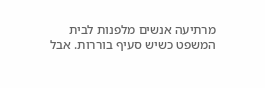מרתיעה אנשים מלפנות לבית המשפט כשיש סעיף בוררות. אבל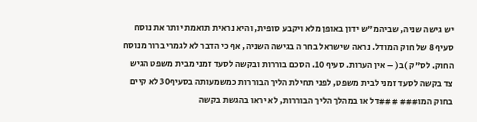יש גישה שניה, שביהמ"ש ידון באופן מלא ויקבע סופית, והיא נראית תואמת יותר את נוסח סעיף 8 של חוק המודל. נראה שישראל בחר ה בגישה השניה, אף כי הדבר לא לגמרי ברור מנוסח החוק. לס"ק )ב( – אין הערות. סעיף 10. הסכם בוררות ובקשה לסעד זמני מבית משפט הגיש צד בקשה לסעד זמני לבית משפט, לפני תחילת הליך הבוררות כמשמעותה בסעיף30 לא קיים בחוק המו### ###דל או במהלך הליך הבוררות, לא יראו בהגשת בקשה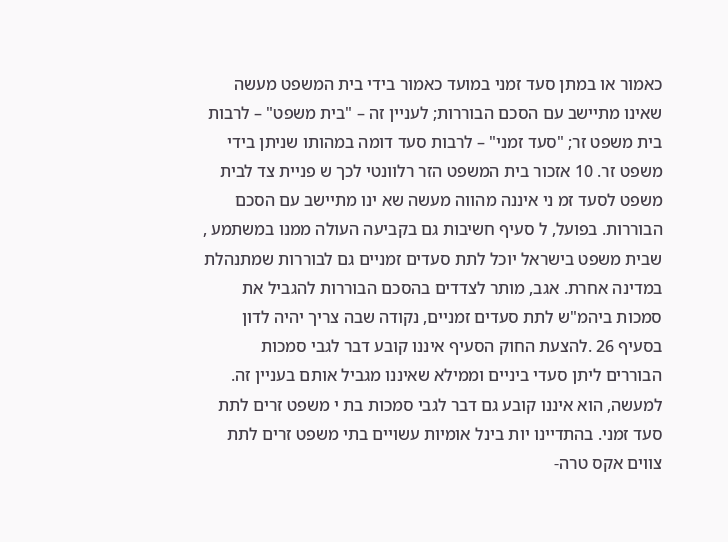כאמור או במתן סעד זמני במועד כאמור בידי בית המשפט מעשה שאינו מתיישב עם הסכם הבוררות; לעניין זה – "בית משפט" – לרבות בית משפט זר; "סעד זמני" – לרבות סעד דומה במהותו שניתן בידי משפט זר. 10 אזכור בית המשפט הזר רלוונטי לכך ש פניית צד לבית משפט לסעד זמ ני איננה מהווה מעשה שא ינו מתיישב עם הסכם הבוררות. בפועל, ל סעיף חשיבות גם בקביעה העולה ממנו במשתמע , שבית משפט בישראל יוכל לתת סעדים זמניים גם לבוררות שמתנהלת במדינה אחרת. אגב, מותר לצדדים בהסכם הבוררות להגביל את סמכות ביהמ"ש לתת סעדים זמניים, נקודה שבה צריך יהיה לדון בסעיף 26 .להצעת החוק הסעיף איננו קובע דבר לגבי סמכות הבוררים ליתן סעדי ביניים וממילא שאיננו מגביל אותם בעניין זה. למעשה, הוא איננו קובע גם דבר לגבי סמכות בת י משפט זרים לתת סעד זמני. בהתדיינו יות בינל אומיות עשויים בתי משפט זרים לתת צווים אקס טרה-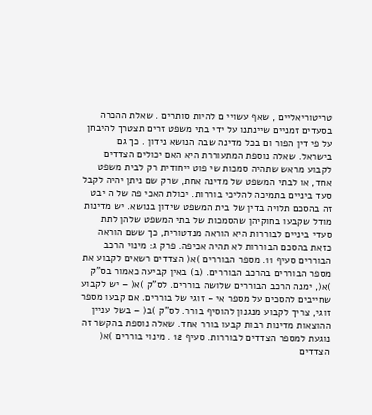טריטוריאליים , שאף עשויי ם להיות סותרים . שאלת ההכרה בסעדים זמניים שיינתנו על ידי בתי משפט זרים תצטרך להיבחן על פי דין הפור ום בכל מדינה שבה הנושא נידון . כך גם בישראל. שאלה נוספת המתעוררת היא האם יכולים הצדדים לקבוע מראש שתהיה סמכות שי פוט ייחודית רק לבית משפט אחד, או לבתי המשפט של מדינה אחת, שרק שם ניתן יהיה לקבל סעד ביניים בתמיכה להליכי בוררות. יכולת האכי פה של ה יבט זה בהסכם תלויה בדין של בית המשפט שידון בנושא. יש מדינות מודל שקבעו בחוקיהן שהסמכות של בתי המשפט שלהן לתת סעדי ביניים לבוררות היא הוראה מנדטורית, כך ששם הוראה כזאת בהסכם הבוררות לא תהיה אכיפה. פרק ג: מינוי הרכב הבוררים סעיף 11. מספר הבוררים )א( הצדדים רשאים לקבוע את מספר הבוררים בהרכב הבוררים. (ב) באין קביעה כאמור בס"ק )א(, ימנה הרכב הבוררים שלושה בוררים. לס"ק )א( – יש לקבוע שחייבים להסכים על מספר אי - זוגי של בוררים. אם קבעו מספר זוגי, צריך לקבוע מנגנון להוסיף בורר. לס"ק )ב( – בשל עניין ההוצאות מדינות רבות קבעו בורר אחד. שאלה נוספת בהקשר זה נוגעת למספר הצדדים לבוררות. סעיף 12 . מינוי בוררים )א( הצדדים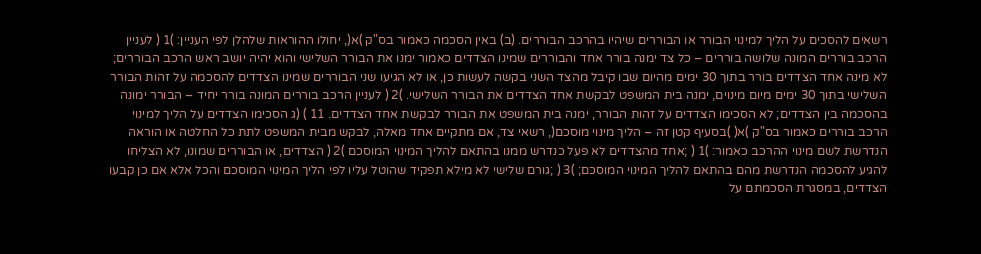רשאים להסכים על הליך למינוי הבורר או הבוררים שיהיו בהרכב הבוררים. (ב) באין הסכמה כאמור בס"ק )א(, יחולו ההוראות שלהלן לפי העניין: )1 ( לעניין הרכב בוררים המונה שלושה בוררים – כל צד ימנה בורר אחד והבוררים שמינו הצדדים כאמור ימנו את הבורר השלישי והוא יהיה יושב ראש הרכב הבוררים; לא מינה אחד הצדדים בורר בתוך 30 ימים מהיום שבו קיבל מהצד השני בקשה לעשות כן, או לא הגיעו שני הבוררים שמינו הצדדים להסכמה על זהות הבורר השלישי בתוך 30 ימים מיום מינוים, ימנה בית המשפט לבקשת אחד הצדדים את הבורר השלישי. )2 ( לעניין הרכב בוררים המונה בורר יחיד – הבורר ימונה בהסכמה בין הצדדים; לא הסכימו הצדדים על זהות הבורר, ימנה בית המשפט את הבורר לבקשת אחד הצדדים. 11 ) (ג הסכימו הצדדים על הליך למינוי הרכב בוררים כאמור בס"ק )א( )בסעיף קטן זה – הליך מינוי מוסכם(, רשאי צד, אם מתקיים אחד מאלה, לבקש מבית המשפט לתת כל החלטה או הוראה הנדרשת לשם מינוי ההרכב כאמור: )1 ( ;אחד מהצדדים לא פעל כנדרש ממנו בהתאם להליך המינוי המוסכם )2 ( הצדדים, או הבוררים שמונו, לא הצליחו להגיע להסכמה הנדרשת מהם בהתאם להליך המינוי המוסכם; )3 ( ;גורם שלישי לא מילא תפקיד שהוטל עליו לפי הליך המינוי המוסכם והכל אלא אם כן קבעו הצדדים, במסגרת הסכמתם על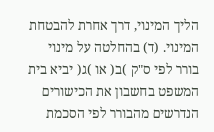הליך המינוי, דרך אחרת להבטחת המינוי. (ד) בהחלטה על מינוי בורר לפי ס"ק )ב( או )ג( יביא בית המשפט בחשבון את הכישורים הנדרשים מהבורר לפי הסכמת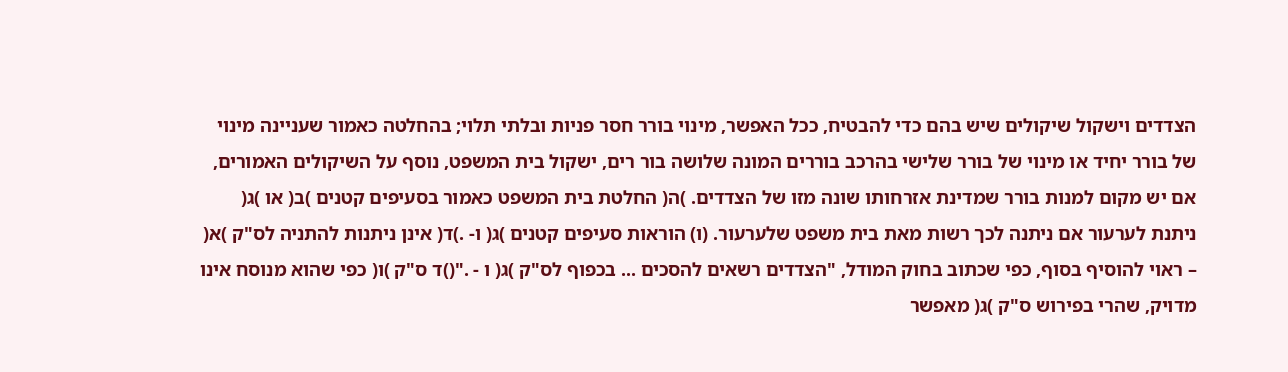הצדדים וישקול שיקולים שיש בהם כדי להבטיח, ככל האפשר, מינוי בורר חסר פניות ובלתי תלוי; בהחלטה כאמור שעניינה מינוי של בורר יחיד או מינוי של בורר שלישי בהרכב בוררים המונה שלושה בור רים, ישקול בית המשפט, נוסף על השיקולים האמורים, אם יש מקום למנות בורר שמדינת אזרחותו שונה מזו של הצדדים. )ה( החלטת בית המשפט כאמור בסעיפים קטנים )ב( או )ג( ניתנת לערעור אם ניתנה לכך רשות מאת בית משפט שלערעור. (ו) הוראות סעיפים קטנים )ג( ו- .)ד( אינן ניתנות להתניה לס"ק )א( – ראוי להוסיף בסוף, כפי שכתוב בחוק המודל, "הצדדים רשאים להסכים ... בכפוף לס"ק )ג( ו - ."()ד ס"ק )ו( כפי שהוא מנוסח אינו מדויק, שהרי בפירוש ס"ק )ג( מאפשר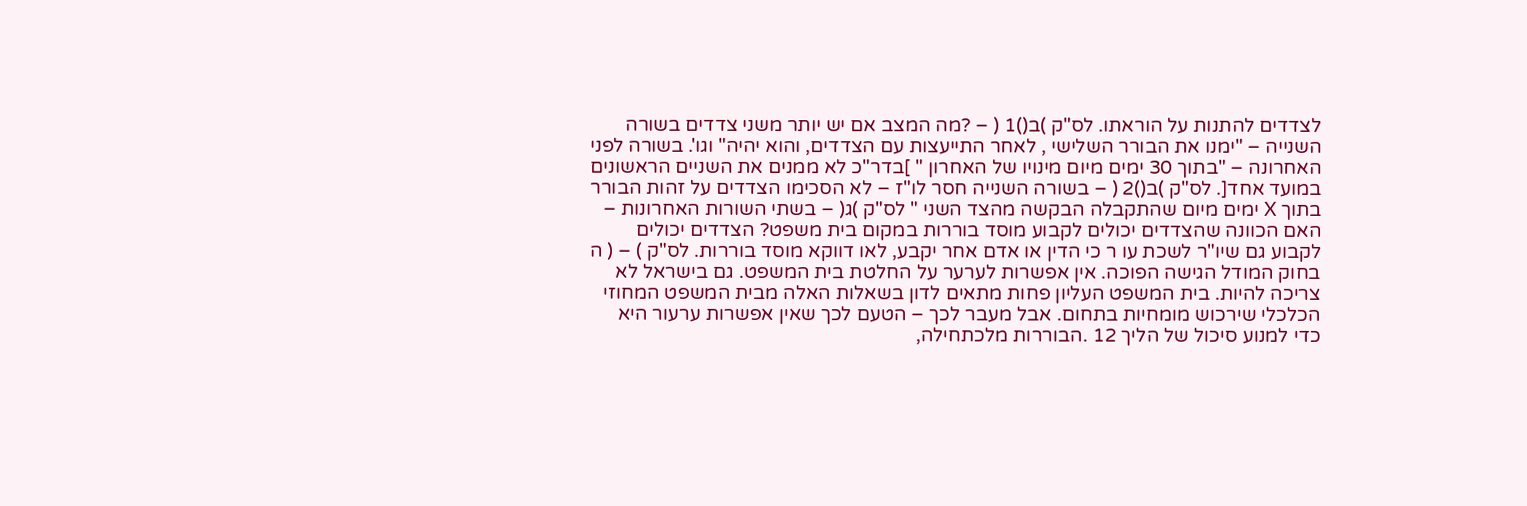לצדדים להתנות על הוראתו. לס"ק )ב()1 ( – ?מה המצב אם יש יותר משני צדדים בשורה השנייה – "ימנו את הבורר השלישי , לאחר התייעצות עם הצדדים, והוא יהיה" וגו'. בשורה לפני האחרונה – "בתוך 30 ימים מיום מינויו של האחרון " ]בדר"כ לא ממנים את השניים הראשונים במועד אחד[. לס"ק )ב()2 ( – בשורה השנייה חסר לו"ז – לא הסכימו הצדדים על זהות הבורר בתוך X ימים מיום שהתקבלה הבקשה מהצד השני " לס"ק )ג( – בשתי השורות האחרונות – האם הכוונה שהצדדים יכולים לקבוע מוסד בוררות במקום בית משפט? הצדדים יכולים לקבוע גם שיו"ר לשכת עו ר כי הדין או אדם אחר יקבע, לאו דווקא מוסד בוררות. לס"ק ) – ( ה בחוק המודל הגישה הפוכה. אין אפשרות לערער על החלטת בית המשפט. גם בישראל לא צריכה להיות. בית המשפט העליון פחות מתאים לדון בשאלות האלה מבית המשפט המחוזי הכלכלי שירכוש מומחיות בתחום. אבל מעבר לכך – הטעם לכך שאין אפשרות ערעור היא כדי למנוע סיכול של הליך 12 .הבוררות מלכתחילה,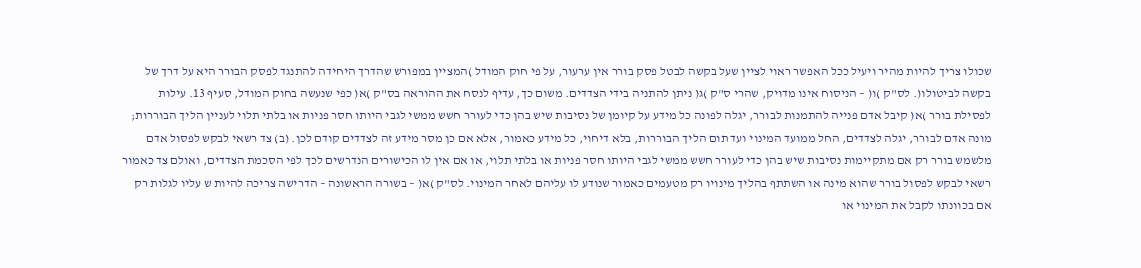שכולו צריך להיות מהיר ויעיל ככל האפשר ראוי לציין שעל בקשה לבטל פסק בורר אין ערעור, על פי חוק המודל )המציין במפורש שהדרך היחידה להתנגד לפסק הבורר היא על דרך של בקשה לביטולו(. לס"ק )ו( – הניסוח אינו מדויק, שהרי ס"ק )ג( ניתן להתניה בידי הצדדים. משום כך, עדיף לנסח את ההוראה בס"ק )א( כפי שנעשה בחוק המודל, סעיף 13. עילות לפסילת בורר )א( קיבל אדם פנייה להתמנות לבורר, יגלה לפונה כל מידע על קיומן של נסיבות שיש בהן כדי לעורר חשש ממשי לגבי היותו חסר פניות או בלתי תלוי לעניין הליך הבוררות; מונה אדם לבורר, יגלה לצדדים, החל ממועד המינוי ועד תום הליך הבוררות, בלא דיחוי, כל מידע כאמור, אלא אם כן מסר מידע זה לצדדים קודם לכן. (ב) צד רשאי לבקש לפסול אדם מלשמש בורר רק אם מתקיימות נסיבות שיש בהן כדי לעורר חשש ממשי לגבי היותו חסר פניות או בלתי תלוי, או אם אין לו הכישורים הנדרשים לכך לפי הסכמת הצדדים, ואולם צד כאמור רשאי לבקש לפסול בורר שהוא מינה או השתתף בהליך מינויו רק מטעמים כאמור שנודע לו עליהם לאחר המינוי. לס"ק )א( – בשורה הראשונה – הדרישה צריכה להיות ש עליו לגלות רק אם בכוונתו לקבל את המינוי או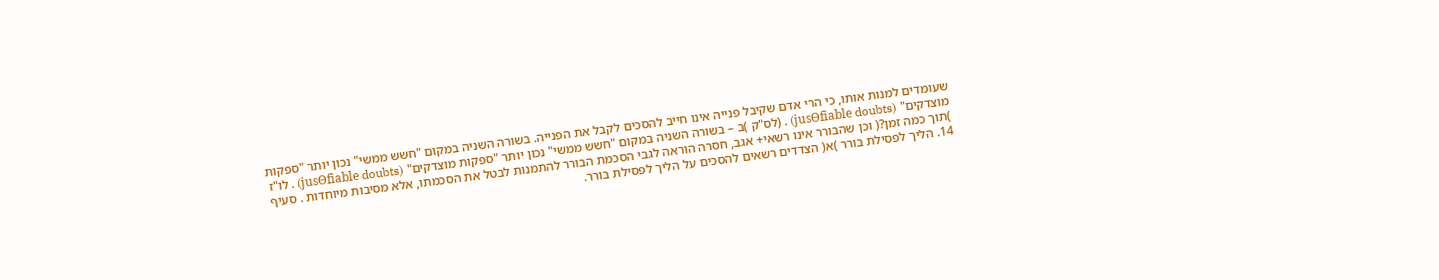שעומדים למנות אותו, כי הרי אדם שקיבל פנייה אינו חייב להסכים לקבל את הפנייה. בשורה השניה במקום "חשש ממשי" נכון יותר "ספקות מוצדקים" (jusƟfiable doubts) . (לס"ק )ב – בשורה השניה במקום "חשש ממשי" נכון יותר "ספקות מוצדקים" (jusƟfiable doubts) . לו"ז )תוך כמה זמן?( וכן שהבורר אינו רשאי+ אגב, חסרה הוראה לגבי הסכמת הבורר להתמנות לבטל את הסכמתו, אלא מסיבות מיוחדות . סעיף 14. הליך לפסילת בורר )א( הצדדים רשאים להסכים על הליך לפסילת בורר.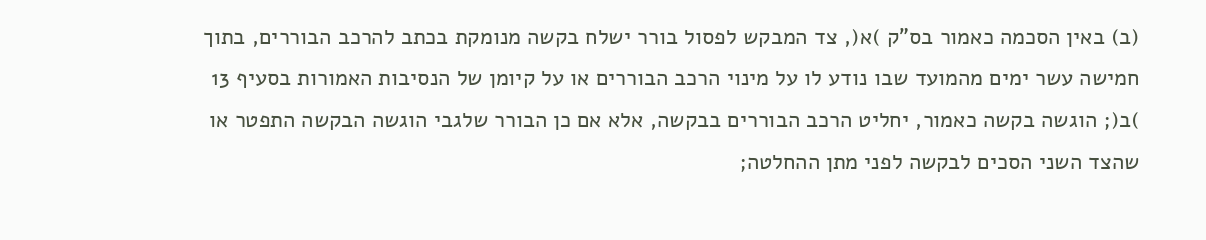(ב) באין הסכמה כאמור בס"ק )א(, צד המבקש לפסול בורר ישלח בקשה מנומקת בכתב להרכב הבוררים, בתוך חמישה עשר ימים מהמועד שבו נודע לו על מינוי הרכב הבוררים או על קיומן של הנסיבות האמורות בסעיף 13 )ב(; הוגשה בקשה כאמור, יחליט הרכב הבוררים בבקשה, אלא אם כן הבורר שלגבי הוגשה הבקשה התפטר או שהצד השני הסכים לבקשה לפני מתן ההחלטה;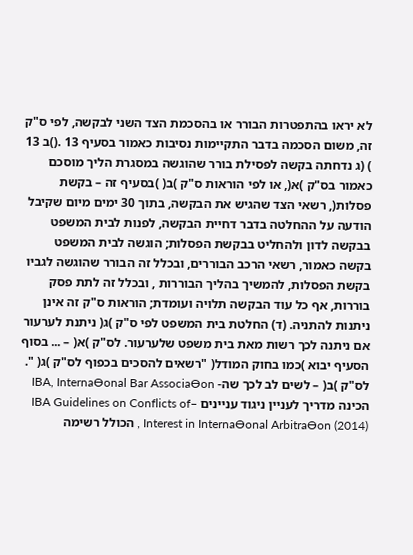לא יראו בהתפטרות הבורר או בהסכמת הצד השני לבקשה, לפי ס"ק זה, משום הסכמה בדבר התקיימות נסיבות כאמור בסעיף 13 .()ב 13 ) (ג נדחתה בקשה לפסילת בורר שהוגשה במסגרת הליך מוסכם כאמור בס"ק )א(, או לפי הוראות ס"ק )ב( )בסעיף זה – בקשת פסלות(, רשאי הצד שהגיש את הבקשה, בתוך 30 ימים מיום שקיבל הודעה על ההחלטה בדבר דחיית הבקשה, לפנות לבית המשפט בבקשה לדון ולהחליט בבקשת הפסלות; הוגשה לבית המשפט בקשה כאמור, רשאי הרכב הבוררים, ובכלל זה הבורר שהוגשה לגביו בקשת הפסלות, להמשיך בהליך הבוררות , ובכלל זה לתת פסק בוררות, אף כל עוד הבקשה תלויה ועומדת; הוראות ס"ק זה אינן ניתנות להתניה. (ד) החלטת בית המשפט לפי ס"ק )ג( ניתנת לערעור אם ניתנה לכך רשות מאת בית משפט שלערעור. לס"ק )א( – ... בסוף הסעיף יבוא )כמו בחוק המודל( "רשאים להסכים בכפוף לס"ק )ג( ". לס"ק )ב( – לשים לב לכך שה- IBA, InternaƟonal Bar AssociaƟon הכינה מדריך לעניין ניגוד עניינים –IBA Guidelines on Conflicts of Interest in InternaƟonal ArbitraƟon (2014) , הכולל רשימה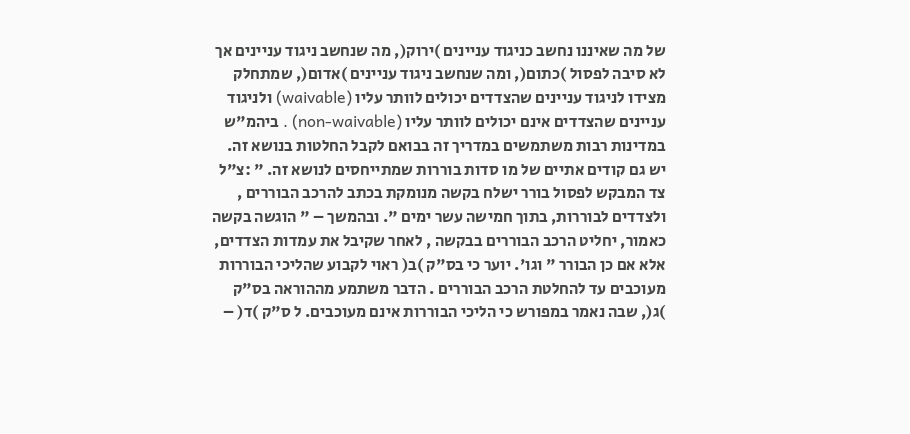של מה שאיננו נחשב כניגוד עניינים )ירוק(, מה שנחשב ניגוד עניינים אך לא סיבה לפסול )כתום(, ומה שנחשב ניגוד עניינים )אדום(, שמתחלק מצידו לניגוד עניינים שהצדדים יכולים לוותר עליו (waivable) ולניגוד עניינים שהצדדים אינם יכולים לוותר עליו (non-waivable) . ביהמ"ש במדינות רבות משתמשים במדריך זה בבואם לקבל החלטות בנושא זה. יש גם קודים אתיים של מו סדות בוררות שמתייחסים לנושא זה. " :צ"ל צד המבקש לפסול בורר ישלח בקשה מנומקת בכתב להרכב הבוררים , ולצדדים לבוררות, בתוך חמישה עשר ימים ". ובהמשך – " הוגשה בקשה כאמור, יחליט הרכב הבוררים בבקשה , לאחר שקיבל את עמדות הצדדים, אלא אם כן הבורר " וגו'. יוער כי בס"ק )ב( ראוי לקבוע שהליכי הבוררות מעוכבים עד להחלטת הרכב הבוררים . הדבר משתמע מההוראה בס"ק )ג(, שבה נאמר במפורש כי הליכי הבוררות אינם מעוכבים. ל ס"ק )ד( –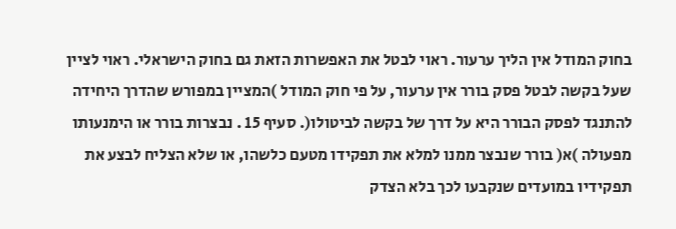בחוק המודל אין הליך ערעור. ראוי לבטל את האפשרות הזאת גם בחוק הישראלי. ראוי לציין שעל בקשה לבטל פסק בורר אין ערעור, על פי חוק המודל )המציין במפורש שהדרך היחידה להתנגד לפסק הבורר היא על דרך של בקשה לביטולו(. סעיף 15 . נבצרות בורר או הימנעותו מפעולה )א( בורר שנבצר ממנו למלא את תפקידו מטעם כלשהו, או שלא הצליח לבצע את תפקידיו במועדים שנקבעו לכך בלא הצדק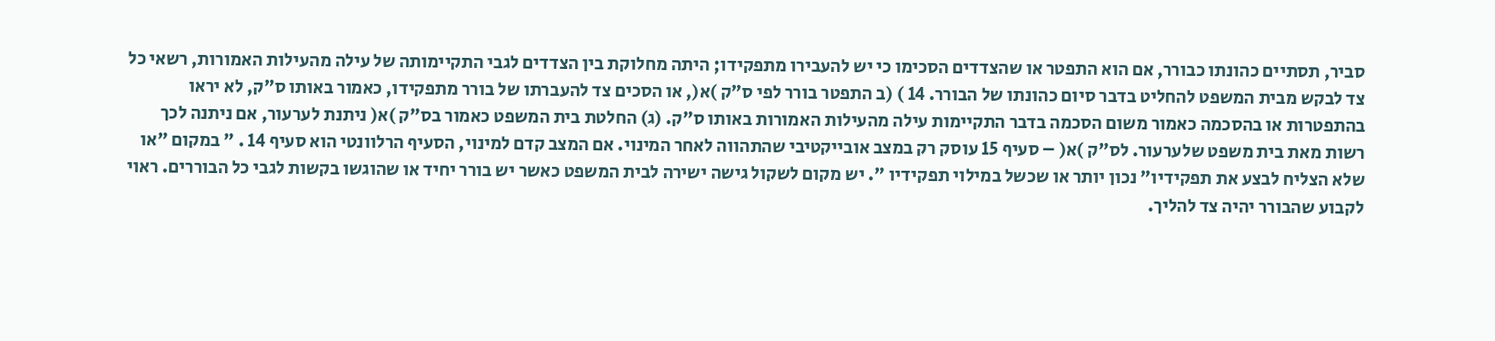סביר, תסתיים כהונתו כבורר, אם הוא התפטר או שהצדדים הסכימו כי יש להעבירו מתפקידו; היתה מחלוקת בין הצדדים לגבי התקיימותה של עילה מהעילות האמורות, רשאי כל צד לבקש מבית המשפט להחליט בדבר סיום כהונתו של הבורר. 14 ) (ב התפטר בורר לפי ס"ק )א(, או הסכים צד להעברתו של בורר מתפקידו, כאמור באותו ס"ק, לא יראו בהתפטרות או בהסכמה כאמור משום הסכמה בדבר התקיימות עילה מהעילות האמורות באותו ס"ק. (ג) החלטת בית המשפט כאמור בס"ק )א( ניתנת לערעור, אם ניתנה לכך רשות מאת בית משפט שלערעור. לס"ק )א( – סעיף 15 עוסק רק במצב אובייקטיבי שהתהווה לאחר המינוי. אם המצב קדם למינוי, הסעיף הרלוונטי הוא סעיף 14 . " במקום "או שלא הצליח לבצע את תפקידיו" נכון יותר או שכשל במילוי תפקידיו ". יש מקום לשקול גישה ישירה לבית המשפט כאשר יש בורר יחיד או שהוגשו בקשות לגבי כל הבוררים. ראוי לקבוע שהבורר יהיה צד להליך.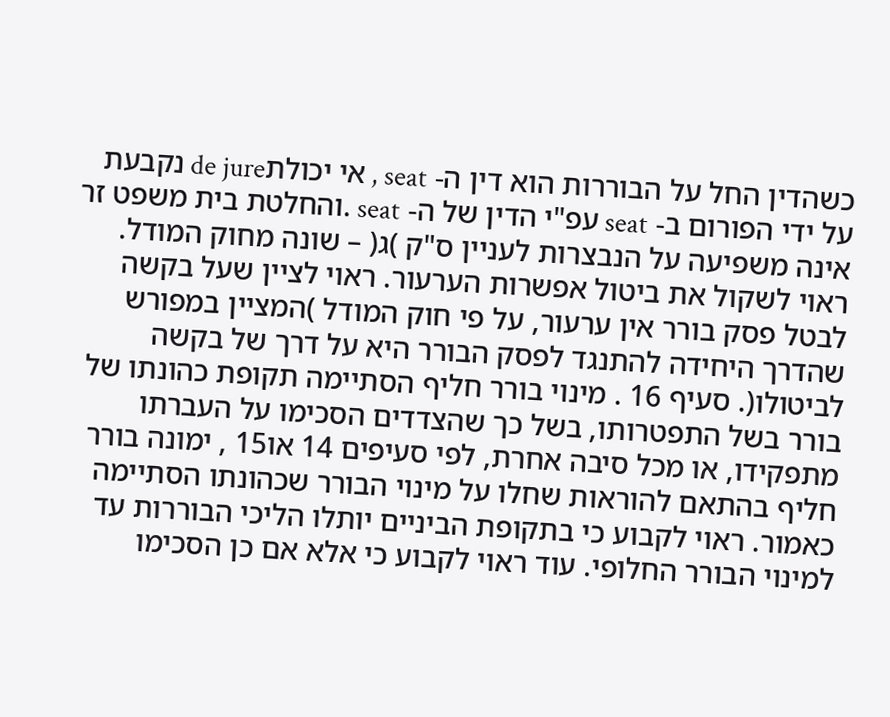כשהדין החל על הבוררות הוא דין ה- seat , אי יכולתde jure נקבעת על ידי הפורום ב- seat עפ"י הדין של ה- seat .והחלטת בית משפט זר אינה משפיעה על הנבצרות לעניין ס"ק )ג( – שונה מחוק המודל. ראוי לשקול את ביטול אפשרות הערעור. ראוי לציין שעל בקשה לבטל פסק בורר אין ערעור, על פי חוק המודל )המציין במפורש שהדרך היחידה להתנגד לפסק הבורר היא על דרך של בקשה לביטולו(. סעיף 16 . מינוי בורר חליף הסתיימה תקופת כהונתו של בורר בשל התפטרותו, בשל כך שהצדדים הסכימו על העברתו מתפקידו, או מכל סיבה אחרת, לפי סעיפים 14 או15 , ימונה בורר חליף בהתאם להוראות שחלו על מינוי הבורר שכהונתו הסתיימה כאמור. ראוי לקבוע כי בתקופת הביניים יותלו הליכי הבוררות עד למינוי הבורר החלופי. עוד ראוי לקבוע כי אלא אם כן הסכימו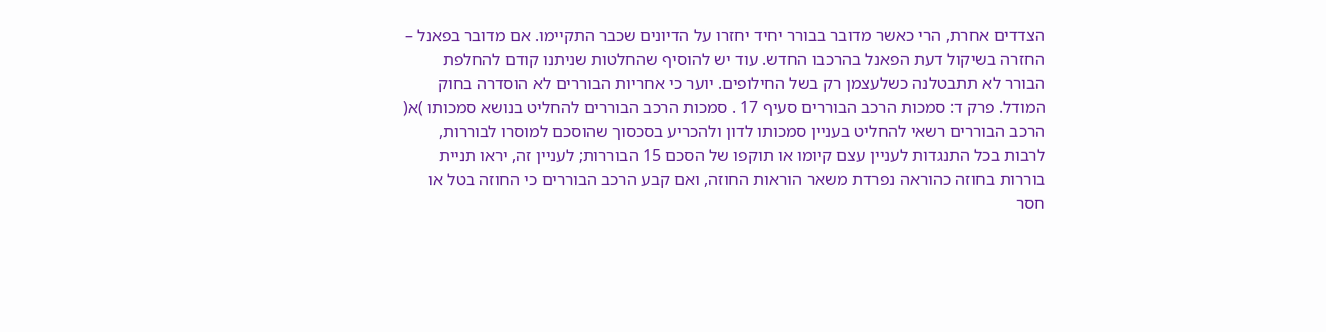הצדדים אחרת, הרי כאשר מדובר בבורר יחיד יחזרו על הדיונים שכבר התקיימו. אם מדובר בפאנל – החזרה בשיקול דעת הפאנל בהרכבו החדש. עוד יש להוסיף שהחלטות שניתנו קודם להחלפת הבורר לא תתבטלנה כשלעצמן רק בשל החילופים. יוער כי אחריות הבוררים לא הוסדרה בחוק המודל. פרק ד: סמכות הרכב הבוררים סעיף 17 . סמכות הרכב הבוררים להחליט בנושא סמכותו )א( הרכב הבוררים רשאי להחליט בעניין סמכותו לדון ולהכריע בסכסוך שהוסכם למוסרו לבוררות, לרבות בכל התנגדות לעניין עצם קיומו או תוקפו של הסכם 15 הבוררות; לעניין זה, יראו תניית בוררות בחוזה כהוראה נפרדת משאר הוראות החוזה, ואם קבע הרכב הבוררים כי החוזה בטל או חסר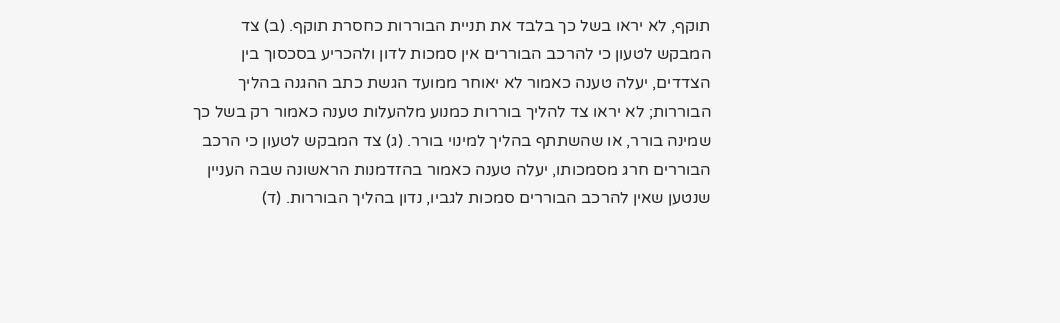תוקף, לא יראו בשל כך בלבד את תניית הבוררות כחסרת תוקף. (ב) צד המבקש לטעון כי להרכב הבוררים אין סמכות לדון ולהכריע בסכסוך בין הצדדים, יעלה טענה כאמור לא יאוחר ממועד הגשת כתב ההגנה בהליך הבוררות; לא יראו צד להליך בוררות כמנוע מלהעלות טענה כאמור רק בשל כך שמינה בורר, או שהשתתף בהליך למינוי בורר. (ג) צד המבקש לטעון כי הרכב הבוררים חרג מסמכותו, יעלה טענה כאמור בהזדמנות הראשונה שבה העניין שנטען שאין להרכב הבוררים סמכות לגביו, נדון בהליך הבוררות. (ד)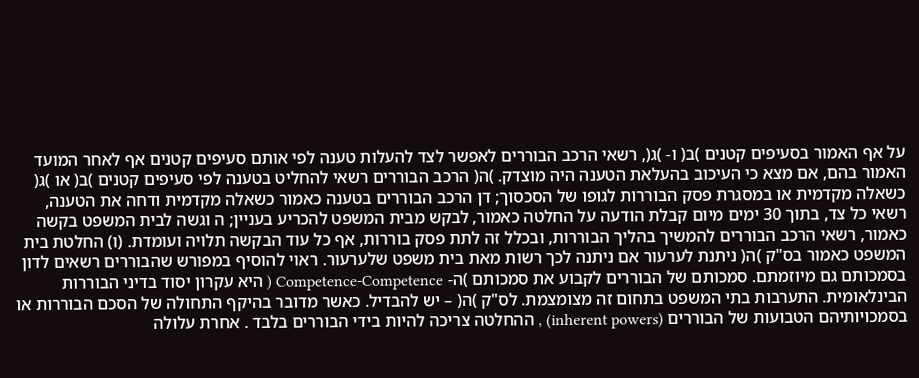על אף האמור בסעיפים קטנים )ב( ו- )ג(, רשאי הרכב הבוררים לאפשר לצד להעלות טענה לפי אותם סעיפים קטנים אף לאחר המועד האמור בהם, אם מצא כי העיכוב בהעלאת הטענה היה מוצדק. )ה( הרכב הבוררים רשאי להחליט בטענה לפי סעיפים קטנים )ב( או )ג( כשאלה מקדמית או במסגרת פסק הבוררות לגופו של הסכסוך; דן הרכב הבוררים בטענה כאמור כשאלה מקדמית ודחה את הטענה, רשאי כל צד, בתוך 30 ימים מיום קבלת הודעה על החלטה כאמור, לבקש מבית המשפט להכריע בעניין; ה וגשה לבית המשפט בקשה כאמור, רשאי הרכב הבוררים להמשיך בהליך הבוררות, ובכלל זה לתת פסק בוררות, אף כל עוד הבקשה תלויה ועומדת. (ו) החלטת בית המשפט כאמור בס"ק )ה( ניתנת לערעור אם ניתנה לכך רשות מאת בית משפט שלערעור. ראוי להוסיף במפורש שהבוררים רשאים לדון בסמכותם גם מיוזמתם. סמכותם של הבוררים לקבוע את סמכותם )ה- Competence-Competence ( היא עקרון יסוד בדיני הבוררות הבינלאומית. התערבות בתי המשפט בתחום זה מצומצמת. לס"ק )ה( – יש להבדיל. כאשר מדובר בהיקף התחולה של הסכם הבוררות או בסמכויותיהם הטבועות של הבוררים (inherent powers) , ההחלטה צריכה להיות בידי הבוררים בלבד . אחרת עלולה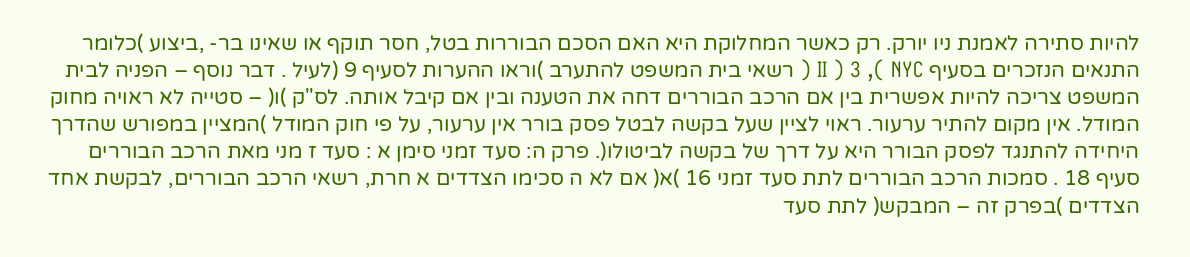להיות סתירה לאמנת ניו יורק. רק כאשר המחלוקת היא האם הסכם הבוררות בטל, חסר תוקף או שאינו בר- ,ביצוע )כלומר התנאים הנזכרים בסעיף II ) 3 ,( NYC ( רשאי בית המשפט להתערב )וראו ההערות לסעיף 9 (לעיל . דבר נוסף – הפניה לבית המשפט צריכה להיות אפשרית בין אם הרכב הבוררים דחה את הטענה ובין אם קיבל אותה. לס"ק )ו( – סטייה לא ראויה מחוק המודל. אין מקום להתיר ערעור. ראוי לציין שעל בקשה לבטל פסק בורר אין ערעור, על פי חוק המודל )המציין במפורש שהדרך היחידה להתנגד לפסק הבורר היא על דרך של בקשה לביטולו(. פרק ה: סעד זמני סימן א : סעד ז מני מאת הרכב הבוררים סעיף 18 . סמכות הרכב הבוררים לתת סעד זמני 16 )א( אם לא ה סכימו הצדדים א חרת, רשאי הרכב הבוררים, לבקשת אחד הצדדים )בפרק זה – המבקש( לתת סעד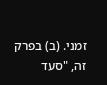זמני. (ב) בפרק זה, "סעד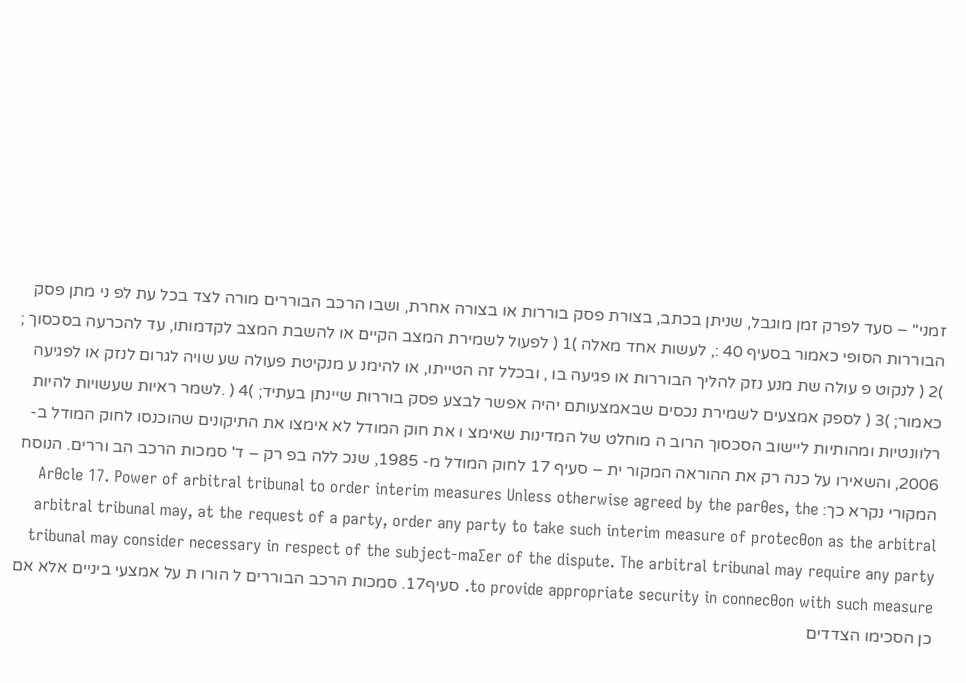זמני" – סעד לפרק זמן מוגבל, שניתן בכתב, בצורת פסק בוררות או בצורה אחרת, ושבו הרכב הבוררים מורה לצד בכל עת לפ ני מתן פסק הבוררות הסופי כאמור בסעיף 40 :, לעשות אחד מאלה )1 ( לפעול לשמירת המצב הקיים או להשבת המצב לקדמותו, עד להכרעה בסכסוך ; )2 ( לנקוט פ עולה שת מנע נזק להליך הבוררות או פגיעה בו , ובכלל זה הטייתו, או להימנ ע מנקיטת פעולה שע שויה לגרום לנזק או לפגיעה כאמור; )3 ( לספק אמצעים לשמירת נכסים שבאמצעותם יהיה אפשר לבצע פסק בוררות שיינתן בעתיד; )4 ( .לשמר ראיות שעשויות להיות רלוונטיות ומהותיות ליישוב הסכסוך הרוב ה מוחלט של המדינות שאימצ ו את חוק המודל לא אימצו את התיקונים שהוכנסו לחוק המודל ב- 2006, והשאירו על כנה רק את ההוראה המקור ית – סעיף 17 לחוק המודל מ- 1985, שנכ ללה בפ רק – ד' סמכות הרכב הב וררים. הנוסח המקורי נקרא כך: ArƟcle 17. Power of arbitral tribunal to order interim measures Unless otherwise agreed by the parƟes, the arbitral tribunal may, at the request of a party, order any party to take such interim measure of protecƟon as the arbitral tribunal may consider necessary in respect of the subject-maƩer of the dispute. The arbitral tribunal may require any party to provide appropriate security in connecƟon with such measure. סעיף17. סמכות הרכב הבוררים ל הורו ת על אמצעי ביניים אלא אם כן הסכימו הצדדים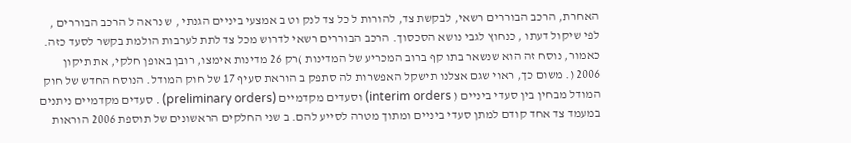האחרת, הרכב הבוררים רשאי, לבקשת צד, להורות ל כל צד לנק וט ב אמצעי ביניים הגנתי , ש נראה ל הרכב הבוררים , לפי שיקול דעתו , כנחוץ לגבי נושא הסכסוך. הרכב הבוררים רשאי לדרוש מכל צד לתת לערבות הולמת בקשר לסעד כזה. כאמור, נוסח זה הוא שנשאר בתו קף ברוב המכריע של המדינות )רק 26 מדינות אימצו, רובן באופן חלקי, את תיקון 2006 (. משום כך, ראוי שגם אצלנו תישקל האפשרות לה סתפק ב הוראת סעיף 17 של חוק המודל. הנוסח החדש של חוק המודל מבחין בין סעדי ביניים ( interim orders) וסעדים מקדמיים (preliminary orders) . סעדים מקדמיים ניתנים במעמד צד אחד קודם למתן סעדי ביניים ומתוך מטרה לסייע להם. ב שני החלקים הראשונים של תוספת 2006 הוראות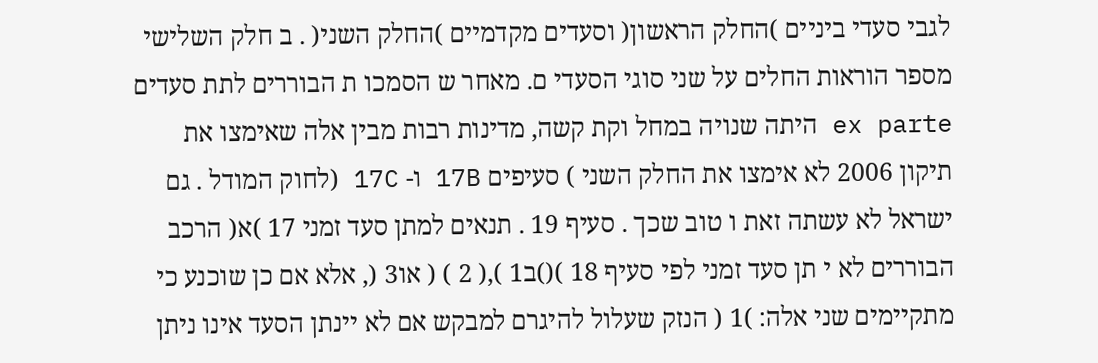לגבי סעדי ביניים )החלק הראשון( וסעדים מקדמיים )החלק השני( . ב חלק השלישי מספר הוראות החלים על שני סוגי הסעדי ם. מאחר ש הסמכו ת הבוררים לתת סעדים ex parte היתה שנויה במחל וקת קשה, מדינות רבות מבין אלה שאימצו את תיקון 2006 לא אימצו את החלק השני ) סעיפים 17B ו- 17C (לחוק המודל . גם ישראל לא עשתה זאת ו טוב שכך . סעיף 19 . תנאים למתן סעד זמני 17 )א( הרכב הבוררים לא י תן סעד זמני לפי סעיף 18 )()ב1 ),( 2 ) ( או3 (, אלא אם כן שוכנע כי מתקיימים שני אלה: )1 ( הנזק שעלול להיגרם למבקש אם לא יינתן הסעד אינו ניתן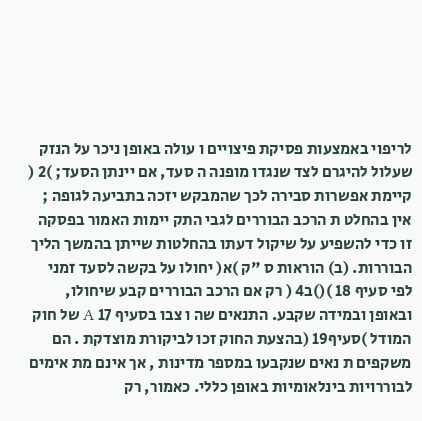לריפוי באמצעות פסיקת פיצויים ו עולה באופן ניכר על הנזק שעלול להיגרם לצד שנגדו מופנה ה סעד, אם יינתן הסעד; )2 ( קיימת אפשרות סבירה לכך שהמבקש יזכה בתביעה לגופה ; אין בהחלט ת הרכב הבוררים לגבי התק יימות האמור בפסקה זו כדי להשפיע על שיקול דעתו בהחלטות שייתן בהמשך הליך הבוררות. (ב) הוראות ס "ק )א( יחולו על בקשה לסעד זמני לפי סעיף 18 )()ב4 ( רק אם הרכב הבוררים קבע שיחולו, ובאופן ובמידה שקבע. התנאים שה ו צבו בסעיף 17 A של חוק המודל )סעיף19 (בהצעת החוק זכו לביקורת מוצדקת . הם משקפים ת נאים שנקבעו במספר מדינות , אך אינם מת אימים לבוררויות בינלאומיות באופן כללי. כאמור, רק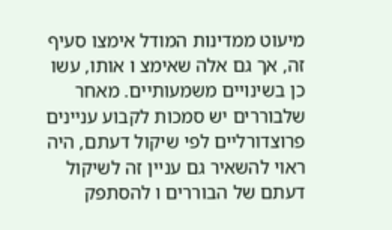מיעוט ממדינות המודל אימצו סעיף זה, אך גם אלה שאימצ ו אותו, עשו כן בשינויים משמעותיים. מאחר שלבוררים יש סמכות לקבוע עניינים פרוצדורליים לפי שיקול דעתם, היה ראוי להשאיר גם עניין זה לשיקול דעתם של הבוררים ו להסתפק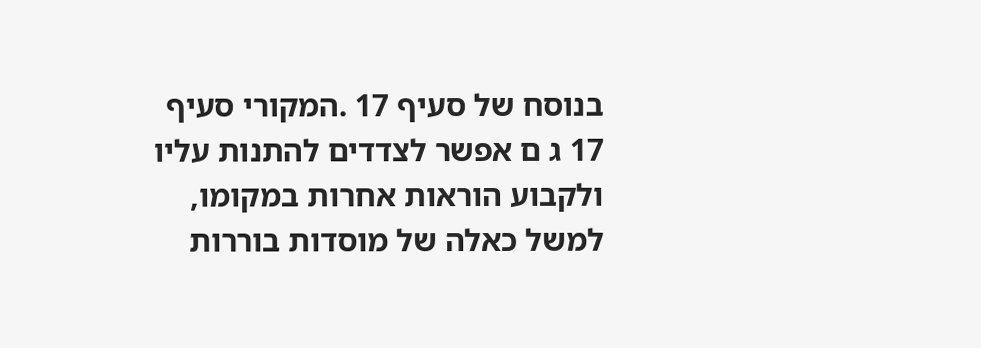בנוסח של סעיף 17 .המקורי סעיף 17 ג ם אפשר לצדדים להתנות עליו ולקבוע הוראות אחרות במקומו, למשל כאלה של מוסדות בוררות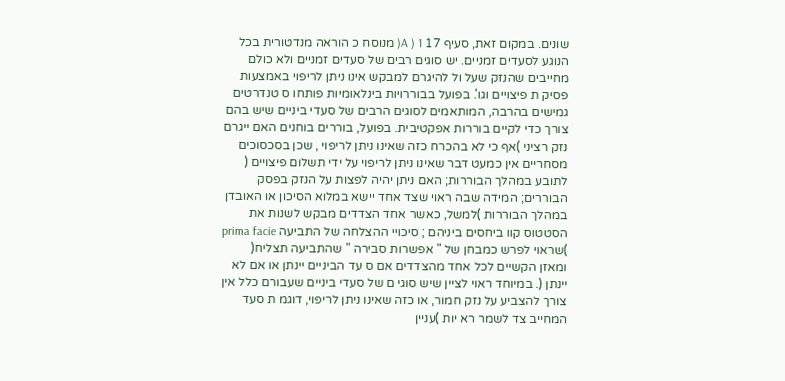שונים. במקום זאת, סעיף 17 A ) 1( מנוסח כ הוראה מנדטורית בכל הנוגע לסעדים זמניים. יש סוגים רבים של סעדים זמניים ולא כולם מחייבים שהנזק שעל ול להיגרם למבקש אינו ניתן לריפוי באמצעות פסיק ת פיצויים וגו'. בפועל בבוררויות בינלאומיות פותחו ס טנדרטים גמישים בהרבה, המותאמים לסוגים הרבים של סעדי ביניים שיש בהם צורך כדי לקיים בוררות אפקטיבית. בפועל, בוררים בוחנים האם ייגרם נזק רציני )אף כי לא בהכרח כזה שאינו ניתן לריפוי , שכן בסכסוכים מסחריים אין כמעט דבר שאינו ניתן לריפוי על ידי תשלום פיצויים ( לתובע במהלך הבוררות; האם ניתן יהיה לפצות על הנזק בפסק הבוררים; המידה שבה ראוי שצד אחד יישא במלוא הסיכון או האובדן במהלך הבוררות )למשל, כאשר אחד הצדדים מבקש לשנות את הסטטוס קוו ביחסים ביניהם ; סיכויי ההצלחה של התביעה prima facie )שראוי לפרש כמבחן של " אפשרות סבירה " שהתביעה תצליח( ומאזן הקשיים לכל אחד מהצדדים אם ס עד הביניים יינתן או אם לא יינתן (. במיוחד ראוי לציין שיש סוגי ם של סעדי ביניים שעבורם כלל אין צורך להצביע על נזק חמור, או כזה שאינו ניתן לריפוי, דוגמ ת סעד המחייב צד לשמר רא יות )עניין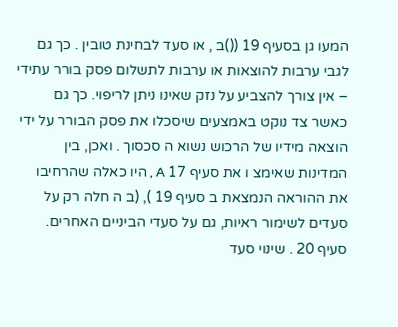המעו גן בסעיף 19 (()ב , או סעד לבחינת טובין . כך גם לגבי ערבות להוצאות או ערבות לתשלום פסק בורר עתידי – אין צורך להצביע על נזק שאינו ניתן לריפוי. כך גם כאשר צד נוקט באמצעים שיסכלו את פסק הבורר על ידי הוצאה מידיו של הרכוש נשוא ה סכסוך . ואכן, בין המדינות שאימצ ו את סעיף 17 A , היו כאלה שהרחיבו את ההוראה הנמצאת ב סעיף 19 ), (ב ה חלה רק על סעדים לשימור ראיות, גם על סעדי הביניים האחרים. סעיף 20 . שינוי סעד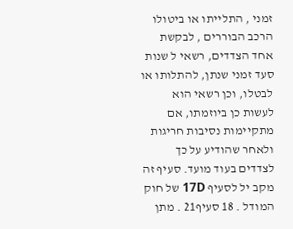זמני , התלייתו או ביטולו הרכב הבוררים , לבקשת אחד הצדדים, רשאי ל שנות סעד זמני שנתן, להתלותו או לבטלו, וכן רשאי הוא לעשות כן ביוזמתו, אם מתקיימות נסיבות חריגות ולאחר שהודיע על כך לצדדים בעוד מועד. סעיף זה מקב יל לסעיף 17D של חוק המודל . 18 סעיף21 . מתן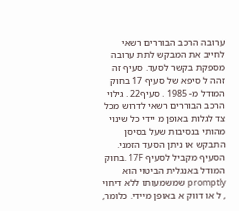ערובה הרכב הבוררים רשאי לחייב את המבקש לתת ערובה מספקת בקשר לסעד. סעיף זה זהה ל סיפא של סעיף 17 בחוק המודל מ- 1985 . סעיף22 . גילוי הרכב הבוררים רשאי לדרוש מכל צד לגלות באופן מ יידי כל שינוי מהותי בנסיבות שעל בסיסן התבקש או ניתן הסעד הזמני. הסעיף מקביל לסעיף 17F .בחוק המודל באנגלית הביטוי הוא promptly שמשמעותו ללא דיחוי , ל או דווק א באופן מיידי. כלומר,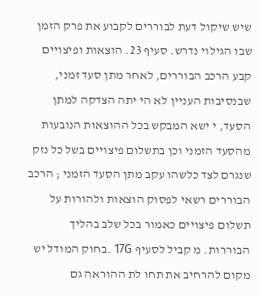שיש שיקול דעת לבוררים לקבוע את פרק הזמן שבו הגילוי נדרש. סעיף 23. הוצאות ופיצויים קבע הרכב הבוררים, לאחר מתן סעד זמני, שבנסיבות העניין לא הי יתה הצדקה למתן הסעד, י ישא המבקש בכל ההוצאות הנובעות מהסעד הזמני וכן בתשלום פיצויים בשל כל נזק שנגרם לצד כלשהו עקב מתן הסעד הזמני ; הרכב הבוררים רשאי לפסוק הוצאות ולהורות על תשלום פיצויים כאמור בכל שלב בהליך הבוררות. מ קביל לסעיף 17G .בחוק המודל יש מקום להרחיב את תחו לת ההוראה גם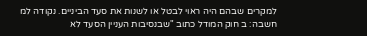למקרים שבהם היה ראוי לבטל או לשנות את סעד הביניים. נקודה למ חשבה: ב חוק המודל כתוב "שבנסיבות העניין הסעד לא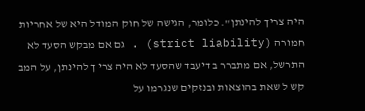היה צריך להינתן". כלומר, הגישה של חוק המודל היא של אחריות חמורה (strict liability) . גם אם מבקש הסעד לא התרשל, אם מתברר ב דיעבד שהסעד לא היה צרי ך להינתן, על המב קש ל שאת בהוצאות ובנזקים שנגרמו על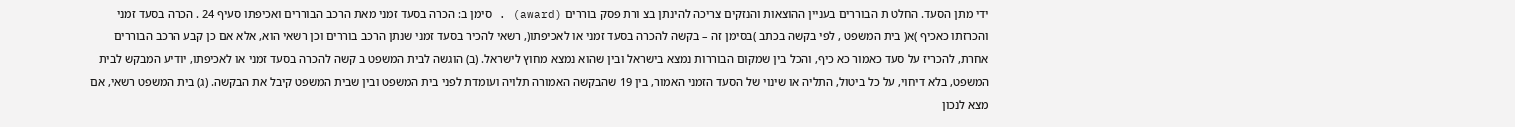ידי מתן הסעד. החלט ת הבוררים בעניין ההוצאות והנזקים צריכה להינתן בצ ורת פסק בוררים (award) . סימן ב: הכרה בסעד זמני מאת הרכב הבוררים ואכיפתו סעיף 24 . הכרה בסעד זמני והכרזתו כאכיף )א( בית המשפט , לפי בקשה בכתב )בסימן זה – בקשה להכרה בסעד זמני או לאכיפתו(, רשאי להכיר בסעד זמני שנתן הרכב בוררים וכן רשאי הוא, אלא אם כן קבע הרכב הבוררים אחרת, להכריז על סעד כאמור כא כיף, והכל בין שמקום הבוררות נמצא בישראל ובין שהוא נמצא מחוץ לישראל. (ב) הוגשה לבית המשפט ב קשה להכרה בסעד זמני או לאכיפתו, יודיע המבקש לבית המשפט, בלא דיחוי, על כל ביטול, התליה או שינוי של הסעד הזמני האמור, בין 19 שהבקשה האמורה תלויה ועומדת לפני בית המשפט ובין שבית המשפט קיבל את הבקשה. (ג) בית המשפט רשאי, אם מצא לנכון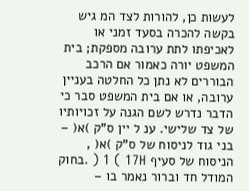לעשות כן, להורות לצד המ גיש בקשה להכרה בסעד זמני או לאכיפתו לתת ערובה מספקת; בית המשפט יורה כאמור אם הרכב הבוררים לא נתן כל החלטה בעניין ערובה, או אם בית המשפט סבר כי הדבר נדרש לשם הגנה על זכויותיו של צד שלישי. ענ ל יין ס"ק )א( – בני גוד לניסוח של ס"ק )א( , הניסוח של סעיף 17H ) 1 ( .בחוק המודל חד וברור נאמר בו –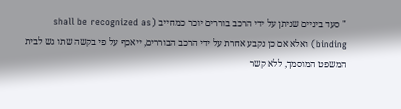" סעד ביניים שניתן על ידי הרכב בוררים יוכר כמחייב (shall be recognized as binding) ואלא אם כן נקבע אחרת על ידי הרכב הבוררים, ייאכף על פי בקשה שתו גש לבית המשפט המוסמך, ללא קשר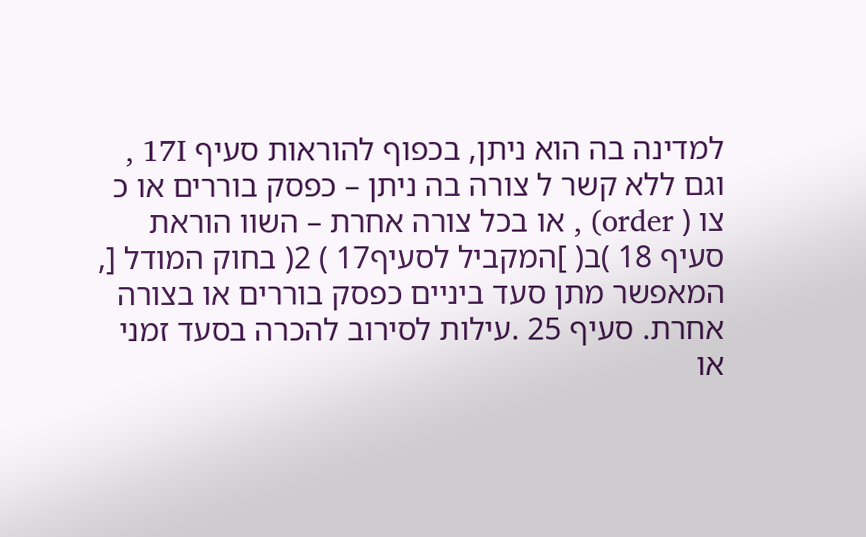למדינה בה הוא ניתן, בכפוף להוראות סעיף 17I , וגם ללא קשר ל צורה בה ניתן – כפסק בוררים או כ צו ( order) , או בכל צורה אחרת – השוו הוראת סעיף 18 )ב( ]המקביל לסעיף17 ) 2( בחוק המודל [, המאפשר מתן סעד ביניים כפסק בוררים או בצורה אחרת. סעיף 25 .עילות לסירוב להכרה בסעד זמני או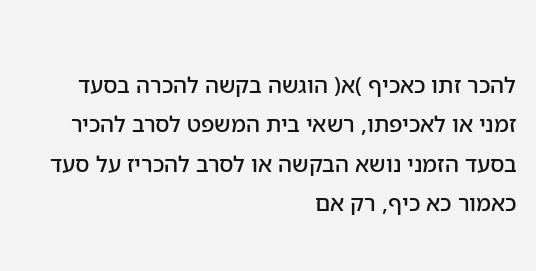להכר זתו כאכיף )א( הוגשה בקשה להכרה בסעד זמני או לאכיפתו, רשאי בית המשפט לסרב להכיר בסעד הזמני נושא הבקשה או לסרב להכריז על סעד כאמור כא כיף, רק אם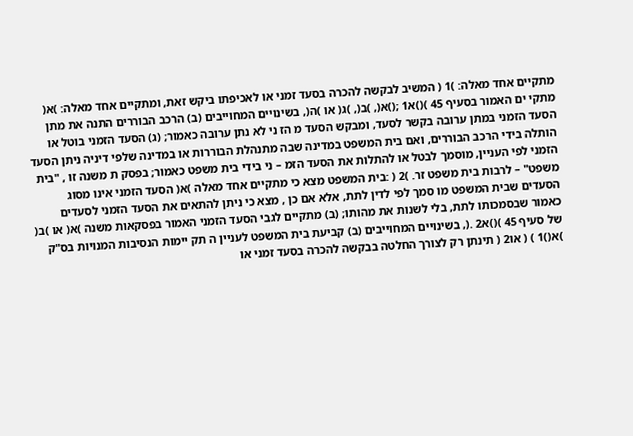מתקיים אחד מאלה: )1 ( המשיב לבקשה להכרה בסעד זמני או לאכיפתו ביקש זאת, ומתקיים אחד מאלה: )א( מתקי ים האמור בסעיף 45 )()א1 ;()א(, )ב(, )ג( או )ה(, בשינויים המחוייבים (ב) הרכב הבוררים התנה את מתן הסעד הזמני במתן ערובה בקשר לסעד, ומבקש הסעד מ הז ני לא נתן ערובה כאמור; (ג) הסעד הזמני בוטל או הותלה בידי הרכב הבוררים, ואם בית המשפט במדינה שבה מתנהלת הבוררות או במדינה שלפי דיניה ניתן הסעד הזמני לפי העניין, מוסמך לבטל או להתלות את הסעד הזמ – ני בידי בית משפט כאמור; בפסק ת משנה זו , "בית משפט" – לרבות בית משפט זר. )2 ( :בית המשפט מצא כי מתקיים אחד מאלה )א( הסעד הזמני אינו מסוג הסעדים שבית המשפט מו סמך לפי לדין לתת, אלא אם כן , מצא כי ניתן להתאים את הסעד הזמני לסעדים כאמור שבסמכותו לתת, בלי לשנות את מהותו; (ב) מתקיים לגבי הסעד הזמני האמור בפסקאות משנה )א( או )ב( של סעיף 45 )()א2 .(, בשינויים המחוייבים (ב) קביעת בית המשפט לעניין ה תק יימות הנסיבות המנויות בס"ק )א()1 ) ( או2 ( תינתן רק לצורך החלטה בבקשה להכרה בסעד זמני או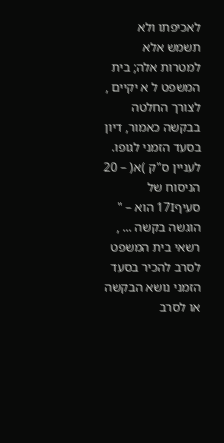לאכיפתו ולא תשמש אלא למטרות אלה; בית המשפט ל א יקיים , לצורך החלטה בבקשה כאמור, דיון בסעד הזמני לגופו. לעניין ס"ק )א( – 20 הניסוח של סעיף17I הוא – " הוגשה בקשה ... , רשאי בית המשפט לסרב להכיר בסעד הזמני נושא הבקשה או לסרב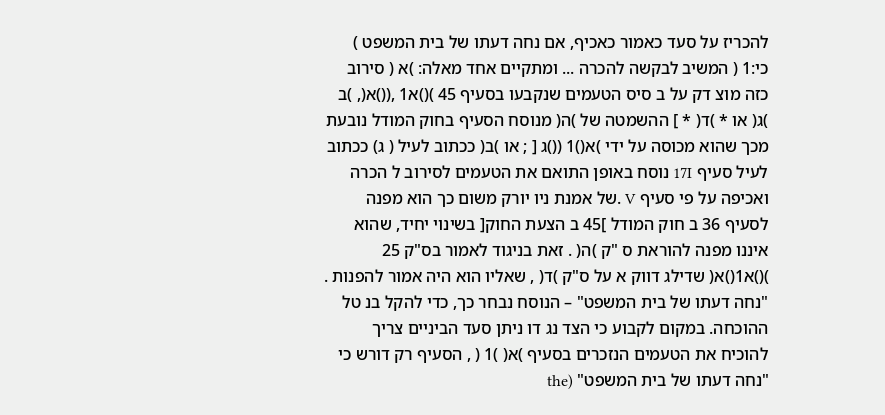להכריז על סעד כאמור כאכיף, אם נחה דעתו של בית המשפט ) כי:1 ( המשיב לבקשה להכרה ... ומתקיים אחד מאלה: )א ( סירוב כזה מוצ דק על ב סיס הטעמים שנקבעו בסעיף 45 )()א1 ,(()א(, )ב )ג( או * )ד( * ] ההשמטה של )ה( מנוסח הסעיף בחוק המודל נובעת מכך שהוא מכוסה על ידי )א()1 (()ג [ ; או )ב( ככתוב לעיל ( ג) ככתוב לעיל סעיף 17I נוסח באופן התואם את הטעמים לסירוב ל הכרה ואכיפה על פי סעיף V .של אמנת ניו יורק משום כך הוא מפנה לסעיף 36 ב חוק המודל ]45 ב הצעת החוק[ בשינוי יחיד, שהוא איננו מפנה להוראת ס "ק )ה( . זאת בניגוד לאמור בס"ק 25 )()א1()א( שדילג דווק א על ס"ק )ד( , שאליו הוא היה אמור להפנות . "נחה דעתו של בית המשפט" – הנוסח נבחר כך, כדי להקל בנ טל ההוכחה. במקום לקבוע כי הצד נג דו ניתן סעד הביניים צריך להוכיח את הטעמים הנזכרים בסעיף )א( )1 ( , הסעיף רק דורש כי "נחה דעתו של בית המשפט" (the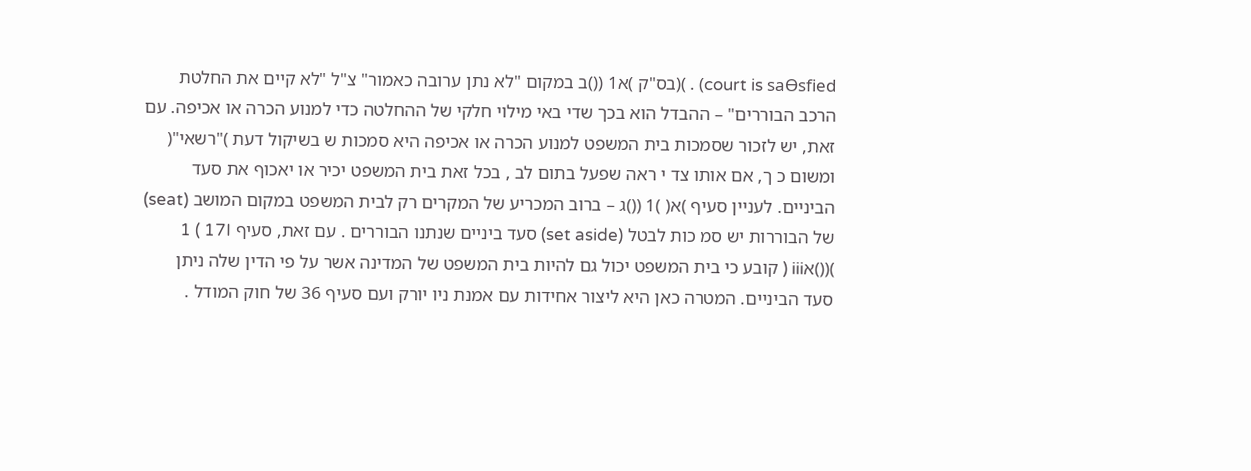court is saƟsfied) . )(בס"ק )א1 (()ב במקום "לא נתן ערובה כאמור" צ"ל "לא קיים את החלטת הרכב הבוררים" – ההבדל הוא בכך שדי באי מילוי חלקי של ההחלטה כדי למנוע הכרה או אכיפה. עם זאת, יש לזכור שסמכות בית המשפט למנוע הכרה או אכיפה היא סמכות ש בשיקול דעת )"רשאי"( ומשום כ ך, אם אותו צד י ראה שפעל בתום לב , בכל זאת בית המשפט יכיר או יאכוף את סעד הביניים. לעניין סעיף )א( )1 (()ג – ברוב המכריע של המקרים רק לבית המשפט במקום המושב (seat) של הבוררות יש סמ כות לבטל (set aside) סעד ביניים שנתנו הבוררים . עם זאת, סעיף 17I ) 1 )(()אiii ( קובע כי בית המשפט יכול גם להיות בית המשפט של המדינה אשר על פי הדין שלה ניתן סעד הביניים. המטרה כאן היא ליצור אחידות עם אמנת ניו יורק ועם סעיף 36 של חוק המודל .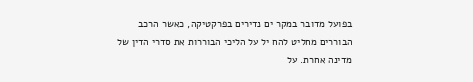בפועל מדובר במקר ים נדירים בפרקטיקה, כאשר הרכב הבוררים מחליט להח יל על הליכי הבוררות את סדרי הדין של מדינה אחרת. על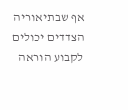אף שבתיאוריה הצדדים יכולים לקבוע הוראה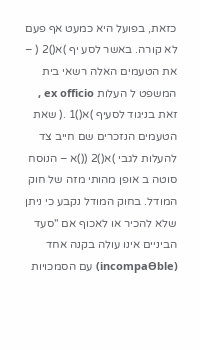כזאת, בפועל היא כמעט אף פעם לא קורה. באשר לסע יף )א()2 ( – את הטעמים האלה רשאי בית המשפט ל העלות ex officio , זאת בניגוד לסעיף )א()1 .( שאת הטעמים הנזכרים שם חייב צד להעלות לגבי )א()2 (()א – הנוסח סוטה ב אופן מהותי מזה של חוק המודל. בחוק המודל נקבע כי ניתן שלא להכיר או לאכוף אם "סעד הביניים אינו עולה בקנה אחד (incompaƟble) עם הסמכויות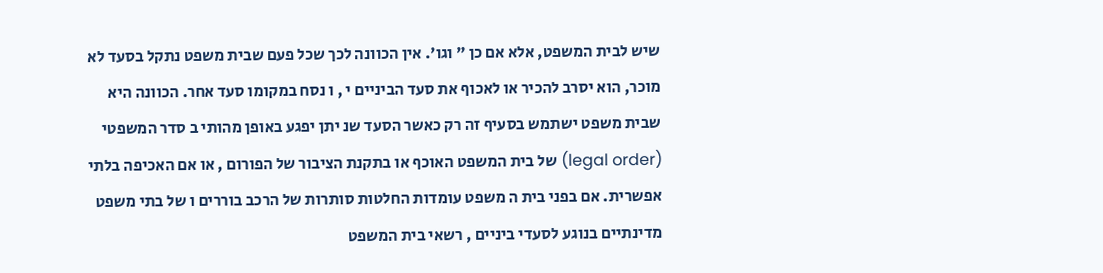שיש לבית המשפט, אלא אם כן " וגו'. אין הכוונה לכך שכל פעם שבית משפט נתקל בסעד לא מוכר, הוא יסרב להכיר או לאכוף את סעד הביניים י , ו נסח במקומו סעד אחר. הכוונה היא שבית משפט ישתמש בסעיף זה רק כאשר הסעד שנ יתן יפגע באופן מהותי ב סדר המשפטי (legal order) של בית המשפט האוכף או בתקנת הציבור של הפורום , או אם האכיפה בלתי אפשרית. אם בפני בית ה משפט עומדות החלטות סותרות של הרכב בוררים ו של בתי משפט מדינתיים בנוגע לסעדי ביניים , רשאי בית המשפט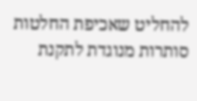להחליט שאכיפת החלטות סותרות מנוגדת לתקנת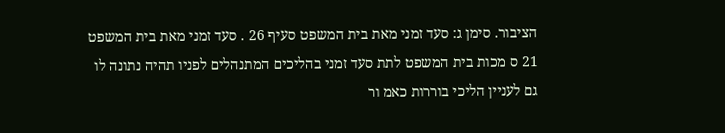הציבור. סימן ג: סעד זמני מאת בית המשפט סעיף 26 . סעד זמני מאת בית המשפט 21 ס מכות בית המשפט לתת סעד זמני בהליכים המתנהלים לפניו תהיה נתונה לו גם לעניין הליכי בוררות כאמ ור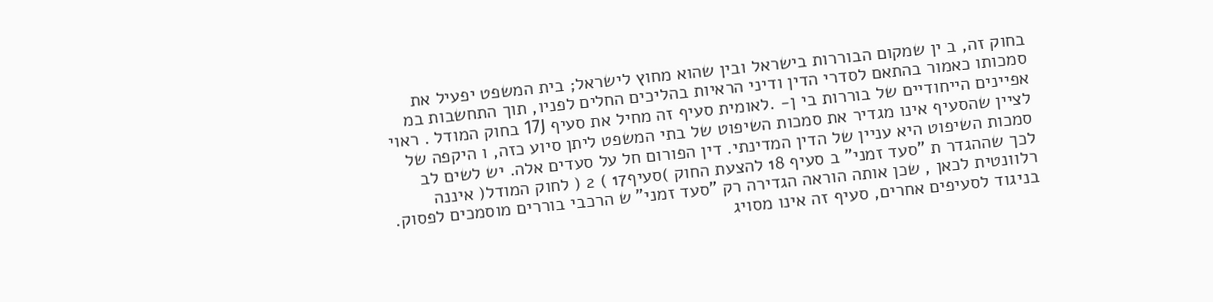בחוק זה, ב ין שמקום הבוררות בישראל ובין שהוא מחוץ לישראל; בית המשפט יפעיל את סמכותו כאמור בהתאם לסדרי הדין ודיני הראיות בהליכים החלים לפניו, תוך התחשבות במ אפיינים הייחודיים של בוררות בי ן- .לאומית סעיף זה מחיל את סעיף 17J בחוק המודל . ראוי לציין שהסעיף אינו מגדיר את סמכות השיפוט של בתי המשפט ליתן סיוע כזה, ו היקפה של סמכות השיפוט היא עניין של הדין המדינתי. דין הפורום חל על סעדים אלה. יש לשים לב לכך שההגדר ת "סעד זמני" ב סעיף 18 להצעת החוק )סעיף17 ) 2 ( לחוק המודל( איננה רלוונטית לכאן , שכן אותה הוראה הגדירה רק "סעד זמני" ש הרכבי בוררים מוסמכים לפסוק. בניגוד לסעיפים אחרים, סעיף זה אינו מסויג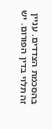בהסכמת הצדדים. עניין זה תלוי בדין הפורום. יש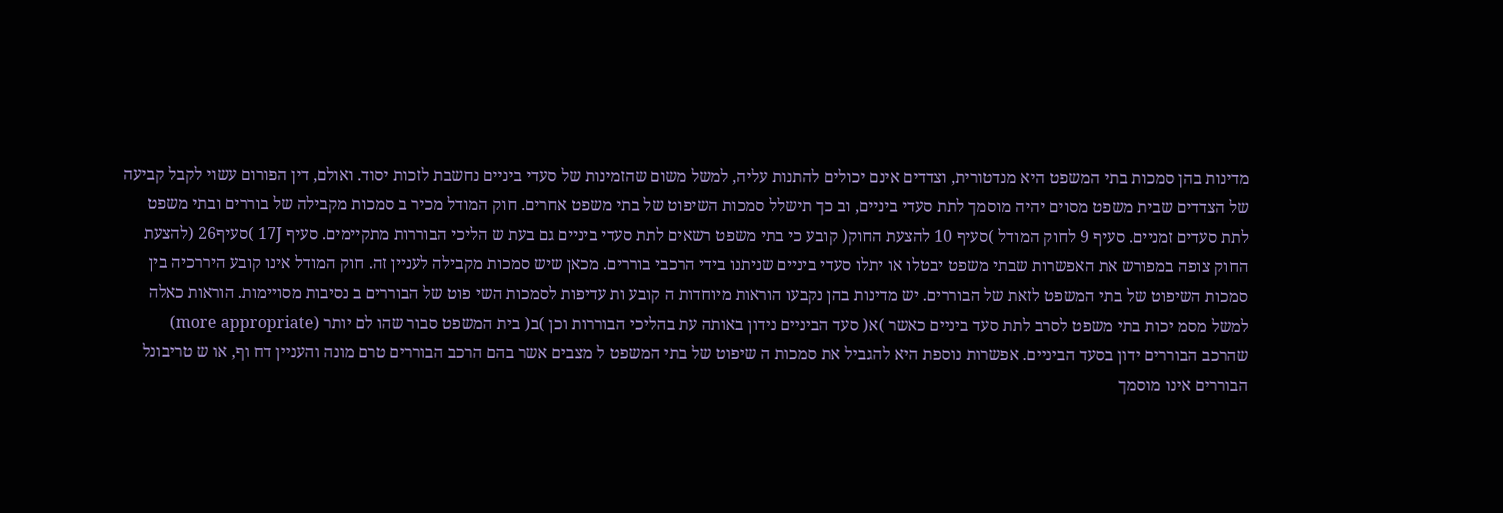מדינות בהן סמכות בתי המשפט היא מנדטורית, וצדדים אינם יכולים להתנות עליה, למשל משום שהזמינות של סעדי ביניים נחשבת לזכות יסוד. ואולם, דין הפורום עשוי לקבל קביעה של הצדדים שבית משפט מסוים יהיה מוסמך לתת סעדי ביניים, וב כך תישלל סמכות השיפוט של בתי משפט אחרים. חוק המודל מכיר ב סמכות מקבילה של בוררים ובתי משפט לתת סעדים זמניים. סעיף 9 לחוק המודל )סעיף 10 להצעת החוק( קובע כי בתי משפט רשאים לתת סעדי ביניים גם בעת ש הליכי הבוררות מתקיימים. סעיף 17J )סעיף26 (להצעת החוק צופה במפורש את האפשרות שבתי משפט יבטלו או יתלו סעדי ביניים שניתנו בידי הרכבי בוררים. מכאן שיש סמכות מקבילה לעניין זה. חוק המודל אינו קובע היררכיה בין סמכות השיפוט של בתי המשפט לזאת של הבוררים. יש מדינות בהן נקבעו הוראות מיוחדות ה קובע ות עדיפות לסמכות השי פוט של הבוררים ב נסיבות מסויימות. הוראות כאלה למשל מסמ יכות בתי משפט לסרב לתת סעד ביניים כאשר )א( סעד הביניים נידון באותה עת בהליכי הבוררות וכן )ב( בית המשפט סבור שהו לם יותר (more appropriate) שהרכב הבוררים ידון בסעד הביניים. אפשרות נוספת היא להגביל את סמכות ה שיפוט של בתי המשפט ל מצבים אשר בהם הרכב הבוררים טרם מונה והעניין דח וף, או ש טריבונל הבוררים אינו מוסמך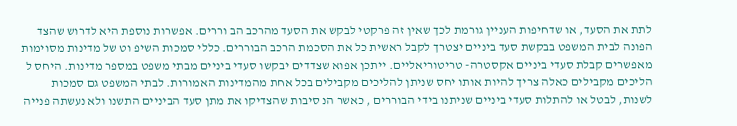לתת את הסעד, או שדחיפות העניין גורמת לכך שאין זה פרקטי לבקש את הסעד מהרכב הב וררים. אפשרות נוספת היא לדרוש שהצד הפונה לבית המשפט בבקשת סעד ביניים יצטרך לקבל ראשית כל את הסכמת הרכב הבוררים. כללי סמכות השיפ וט של מדינות מסוימות מאפשרים קבלת סעדי ביניים אקסטרה- טריטוריאליים. ייתכן אפוא שצדדים יבקשו סעדי ביניים מבתי משפט במספר מדינות. היחס ל הליכים מקבילים כאלה צריך להיות אותו יחס שניתן להליכים מקבילים בכל אחת מהמדינות האמורות. לבתי המשפט גם סמכות לשנות, לבטל או להתלות סעדי ביניים שניתנו בידי הבוררים , כאשר הנ סיבות שהצדיקו את מתן סעד הביניים התשנו ולא נעשתה פנייה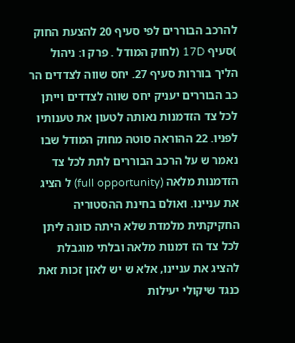להרכב הבוררים לפי סעיף 20 להצעת החוק )סעיף 17D (לחוק המודל . פרק ו: ניהול הליך בוררות סעיף 27. יחס שווה לצדדים הר כב הבוררים יעניק יחס שווה לצדדים וייתן לכל צד הזדמנות נאותה לטעון את טענותיו לפניו. 22 ההוראה סוטה מחוק המודל שבו נאמר ש על הרכב הבוררים לתת לכל צד הזדמנות מלאה (full opportunity) ל הציג את עניינו. ואולם בחינת ההסטוריה החקיקתית מלמדת שלא היתה כוונה ליתן לכל צד הז דמנות מלאה ובלתי מוגבלת להציג את עניינו, אלא ש יש לאזן זכות זאת כנגד שיקולי יעילות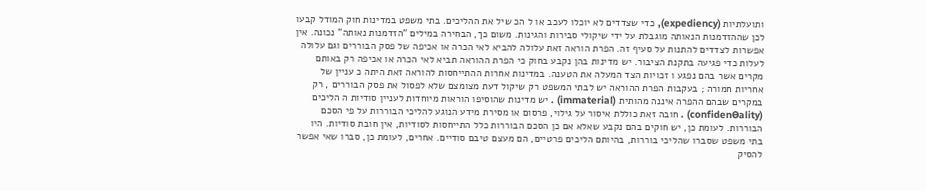ותועלתיות (expediency), כדי שצדדים לא יוכלו לעכב או ל הכ שיל את ההליכים. בתי משפט במדינות חוק המודל קבעו לכן שההזדמנות הנאותה מוגבלת על ידי שיקולי סבירות והגינות. משום כך, הבחירה במילים "הזדמנות נאותה" נכונה. אין אפשרות לצדדים להתנות על סעיף זה. הפרת הוראה זאת עלולה להביא לאי הכרה או אכיפה של פסק הבוררים וגם עלולה לעלות כדי פגיעה בתקנת הציבור. יש מדינות בהן נקבע בחוק כי הפרת ההוראה תביא לאי הכרה או אכיפה רק באותם מקרים אשר בהם נפגע ו זכויות הצד המעלה את הטענה. במדינות אחרות ההתייחסות להוראה זאת היתה כ עניין של אחריות חמורה ; בעקבות הפרת ההוראה יש לבתי המשפט רק שיקול דעת מצומצם שלא לפסול את פסק הבוררים , רק במקרים שבהם ההפרה איננה מהותית (immaterial) . יש מדינות שהוסיפו הוראות מיוחדות לעניין סודיות ה הליכים (confidenƟality) . חובה זאת כוללת איסור על גילוי, פרסום או מסירת מידע הנוגע להליכי הבוררות על פי הסכם הבוררות. לעומת כן, יש חוקים בהם נקבע שאלא אם כן הסכם הבוררות כלל התייחסות לסודיות, אין חובת סודיות. היו בתי משפט שסברו שהליכי בוררות, בהיותם הליכים פרטיים, הם מעצם טיבם סודיים. אחרים, לעומת כן, סברו שאי אפשר להסיק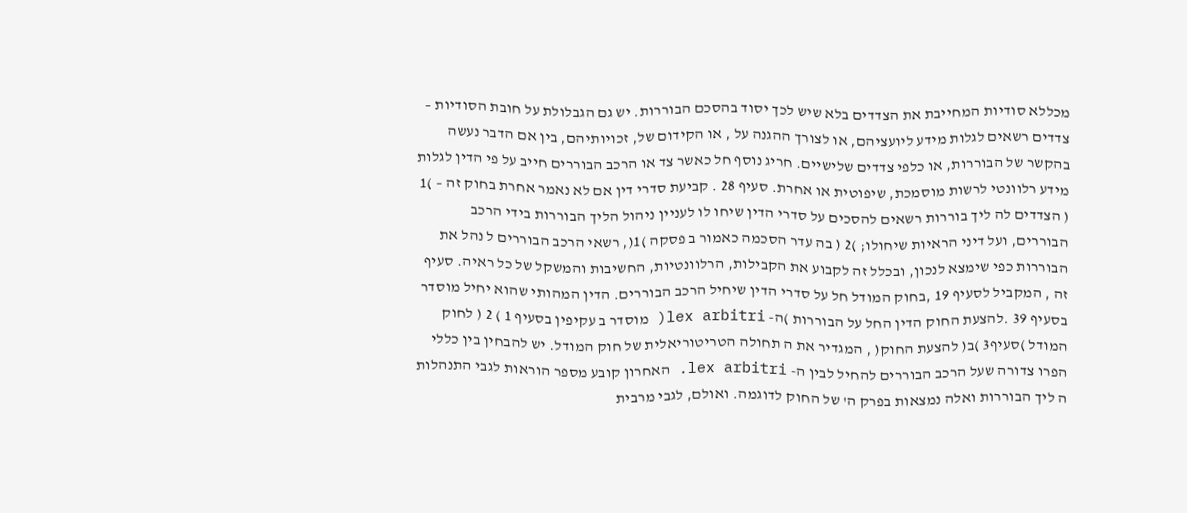מכללא סודיות המחייבת את הצדדים בלא שיש לכך יסוד בהסכם הבוררות. יש גם הגבלולת על חובת הסודיות – צדדים רשאים לגלות מידע ליועציהם, או לצורך ההגנה על , או הקידום של, זכויותיהם, בין אם הדבר נעשה בהקשר של הבוררות, או כלפי צדדים שלישיים. חריג נוסף חל כאשר צד או הרכב הבוררים חייב על פי הדין לגלות מידע רלוונטי לרשות מוסמכת, שיפוטית או אחרת. סעיף 28 . קביעת סדרי דין אם לא נאמר אחרת בחוק זה – )1 ( הצדדים לה ליך בוררות רשאים להסכים על סדרי הדין שיחו לו לעניין ניהול הליך הבוררות בידי הרכב הבוררים, ועל דיני הראיות שיחולו; )2 ( בה עדר הסכמה כאמור ב פסקה )1(, רשאי הרכב הבוררים ל נהל את הבוררות כפי שימצא לנכון, ובכלל זה לקבוע את הקבילות, הרלוונטיות, החשיבות והמשקל של כל ראיה. סעיף זה , המקביל לסעיף 19 ,בחוק המודל חל על סדרי הדין שיחיל הרכב הבוררים. הדין המהותי שהוא יחיל מוסדר בסעיף 39 .להצעת החוק הדין החל על הבוררות )ה- lex arbitri( מוסדר ב עקיפין בסעיף 1 ) 2 ( לחוק המודל )סעיף3 )ב( להצעת החוק( , המגדיר את ה תחולה הטריטוריאלית של חוק המודל. יש להבחין בין כללי הפרו צדורה שעל הרכב הבוררים להחיל לבין ה- lex arbitri. האחרון קובע מספר הוראות לגבי התנהלות ה ליך הבוררות ואלה נמצאות בפרק ה' של החוק לדוגמה. ואולם, לגבי מרבית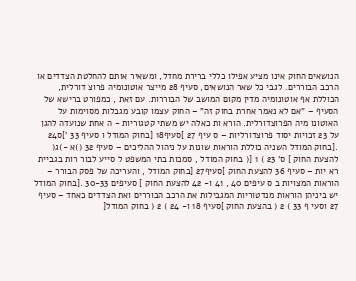הנושאים החוק אינו מציע אפילו כללי ברירת מחדל, ומשאיר אותם להחלטת הצדדים או הרכב הבוררים. לגבי כל שאר הנושאים, סעיף 28 מייצר אוטונומיה פרוצ דורלית, הכוללת אף אוטונומיה מדין מקום המושב של הבוררות. עם זאת , כמפורט ברישא של הסעיף – "אם לא נאמר אחרת בחוק זה" – החוק עצמו קובע מגבלות מסוימות על האוטונו מיה הפרוצדורלית. הורא ות כאלה יש משתי קטגוריות - ה אחת שנועדה להגן על 23 זכויות יסוד פרוצדורליות – ס עיף 27 ]סעיף18 [בחוק המודל ו סעיף 33 ']ס24 .[בחוק המודל השניה כוללת הוראות שונות על ניהול ההליכים – סעיף 32 ()א -)ג( להצעת החוק ] ס' 23 ) 1 [( בחוק המודל , סמכות בתי המשפט ל סייע לבור רות בגביית רא יות – סעיף 36 להצעת החוק ]סעיף27 [בחוק המודל , והעריכה של פסק הבורר – הוראות המצויות ב ס עיפים 40 , 41 ו- 42 להצעת החוק ] סעיפים 30-33 .[בחוק המודל יש ביניהן הוראות מנדטוריות המגבילות את הרכב הבוררים ואת הצדדים כאחד – סעיף 27 וסעי ף 33 ) 2 ( בהצעת החוק ]סעיף 18 ו- 24 ) 2 ( בחוק המודל[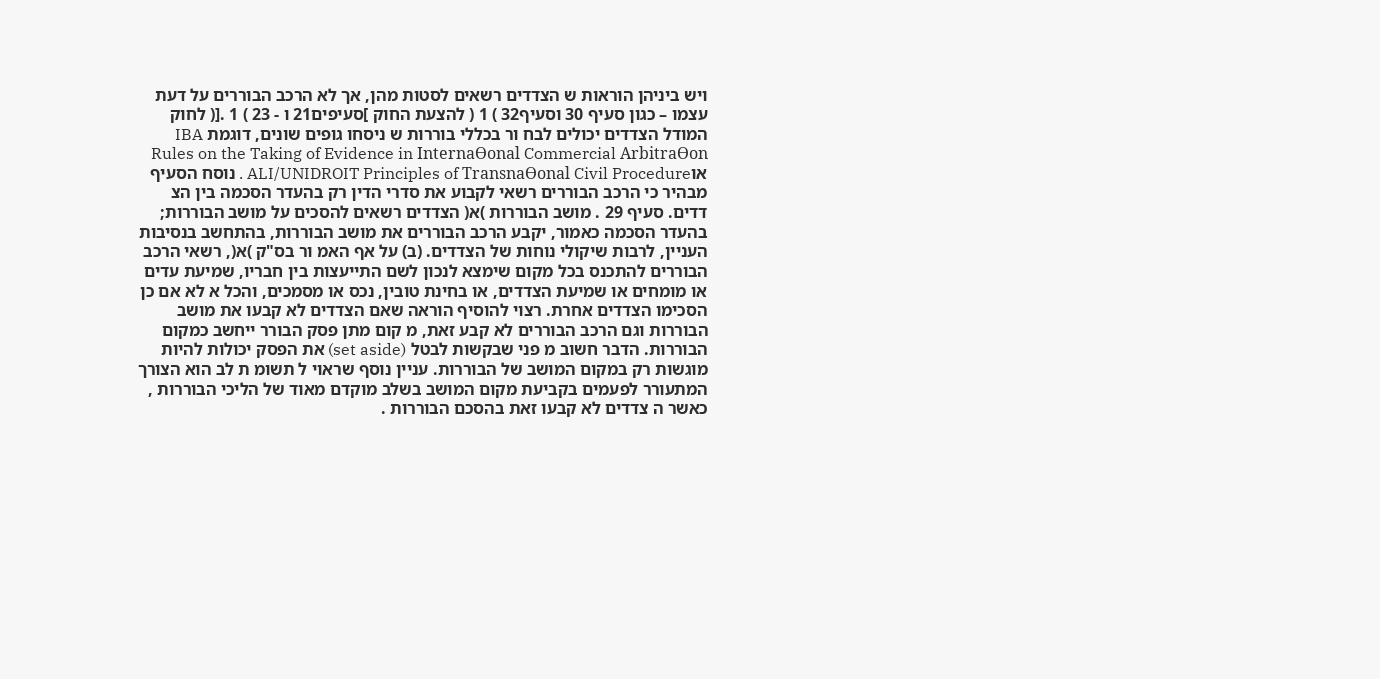ויש ביניהן הוראות ש הצדדים רשאים לסטות מהן, אך לא הרכב הבוררים על דעת עצמו – כגון סעיף 30 וסעיף32 ) 1 ( להצעת החוק ]סעיפים21 ו - 23 ) 1 .[( לחוק המודל הצדדים יכולים לבח ור בכללי בוררות ש ניסחו גופים שונים, דוגמת IBA Rules on the Taking of Evidence in InternaƟonal Commercial ArbitraƟon אוALI/UNIDROIT Principles of TransnaƟonal Civil Procedure . נוסח הסעיף מבהיר כי הרכב הבוררים רשאי לקבוע את סדרי הדין רק בהעדר הסכמה בין הצ דדים. סעיף 29 . מושב הבוררות )א( הצדדים רשאים להסכים על מושב הבוררות; בהעדר הסכמה כאמור, יקבע הרכב הבוררים את מושב הבוררות, בהתחשב בנסיבות העניין, לרבות שיקולי נוחות של הצדדים. (ב) על אף האמ ור בס"ק )א(, רשאי הרכב הבוררים להתכנס בכל מקום שימצא לנכון לשם התייעצות בין חבריו, שמיעת עדים או מומחים או שמיעת הצדדים, או בחינת טובין, נכס או מסמכים, והכל א לא אם כן הסכימו הצדדים אחרת. רצוי להוסיף הוראה שאם הצדדים לא קבעו את מושב הבוררות וגם הרכב הבוררים לא קבע זאת, מ קום מתן פסק הבורר ייחשב כמקום הבוררות. הדבר חשוב מ פני שבקשות לבטל (set aside) את הפסק יכולות להיות מוגשות רק במקום המושב של הבוררות. עניין נוסף שראוי ל תשומ ת לב הוא הצורך המתעורר לפעמים בקביעת מקום המושב בשלב מוקדם מאוד של הליכי הבוררות , כאשר ה צדדים לא קבעו זאת בהסכם הבוררות .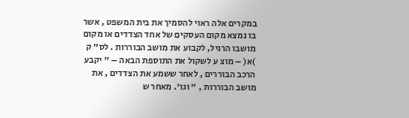במקרים אלה ראוי להסמיך את בית המשפט , אשר בו נמצא מקום העסקים של אחד הצדדים או מקום מושבו הרגיל, לקבוע את מושב הבוררות . לס" ק )א( – מוצ ע לשקול את התוספת הבאה – " יקבע הרכב הבוררים , לאחר ששמע את הצדדים , את מושב הבוררות , " וגו'. מאחר ש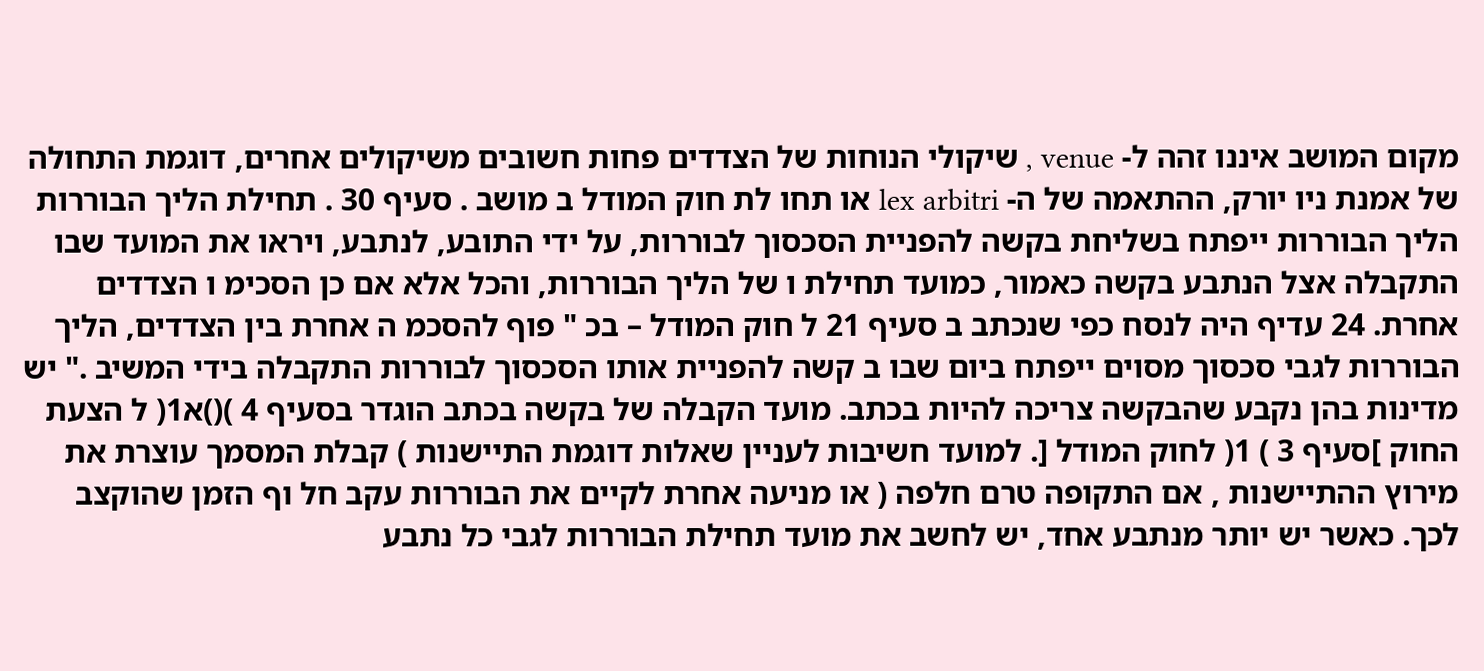מקום המושב איננו זהה ל- venue , שיקולי הנוחות של הצדדים פחות חשובים משיקולים אחרים, דוגמת התחולה של אמנת ניו יורק, ההתאמה של ה- lex arbitri או תחו לת חוק המודל ב מושב . סעיף 30 . תחילת הליך הבוררות הליך הבוררות ייפתח בשליחת בקשה להפניית הסכסוך לבוררות, על ידי התובע, לנתבע, ויראו את המועד שבו התקבלה אצל הנתבע בקשה כאמור, כמועד תחילת ו של הליך הבוררות, והכל אלא אם כן הסכימ ו הצדדים אחרת. 24 עדיף היה לנסח כפי שנכתב ב סעיף 21 ל חוק המודל – בכ " פוף להסכמ ה אחרת בין הצדדים, הליך הבוררות לגבי סכסוך מסוים ייפתח ביום שבו ב קשה להפניית אותו הסכסוך לבוררות התקבלה בידי המשיב ." יש מדינות בהן נקבע שהבקשה צריכה להיות בכתב. מועד הקבלה של בקשה בכתב הוגדר בסעיף 4 )()א1( ל הצעת החוק ]סעיף 3 ) 1( לחוק המודל [. למועד חשיבות לעניין שאלות דוגמת התיישנות ) קבלת המסמך עוצרת את מירוץ ההתיישנות , אם התקופה טרם חלפה ( או מניעה אחרת לקיים את הבוררות עקב חל וף הזמן שהוקצב לכך. כאשר יש יותר מנתבע אחד, יש לחשב את מועד תחילת הבוררות לגבי כל נתבע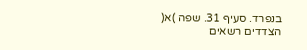בנפרד. סעיף 31. שפה )א( הצדדים רשאים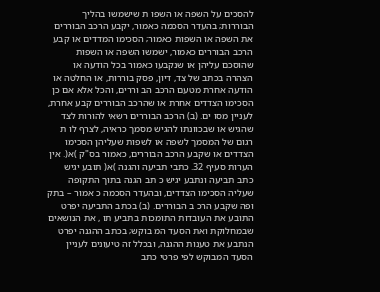להסכים על השפה או השפו ת שישמשו בהליך הבוררות; בהעדר הסכמה כאמור, יקבע הרכב הבוררים את השפה או השפות כאמור; הסכימו המדדים או קבע הרכב הבוררים כאמור, ישמשו השפה או השפות שהוסכם עליהן או שנקבעו כאמור בכל הודעה או הצהרה בכתב של צד, דיון, פסק בוררות, או החלטה או הודעה אחרת מטעם הרכב הב וררים, והכל אלא אם כן הסכימו הצדדים אחרת או שהרכב הבוררים קבע אחרת, לעניין מסו ים. (ב) הרכב הבוררים רשאי להורות לצד שהגיש או שבכוונתו להגיש מסמך כראיה, לצרף לו ת רגום של המסמך לשפה או לשפות שעליהן הסכימו הצדדים או שקבע הרכב הבוררים, כאמור בס"ק )א(. אין הערות סעיף 32. כתבי תביעה והגנה )א( תובע יגיש כתב תביעה ונתבע יגיש כ תב הגנה בתוך התקופה שעליה הסכימו הצדדים, ובהעדר הסכמה כ אמור – בתק ופה שקבע הרכ ב הבוררים. (ב) בכתב התביעה יפרט התובע את העובדות התומכות בתביע תו , את הנושאים שבמחלוקת ואת הסעד המ בוקש; בכתב ההגנה יפרט הנתבע את טענות ההגנה, ובכלל זה טיעונים לעניין הסעד המבוקש לפי פרטי כתב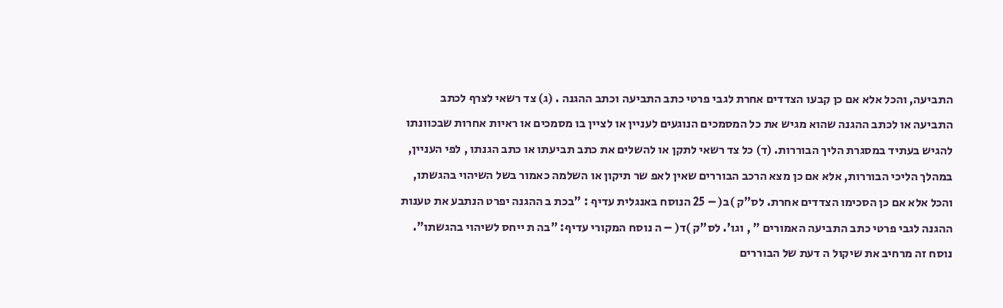התביעה, והכל אלא אם כן קבעו הצדדים אחרת לגבי פרטי כתב התביעה וכתב ההגנה . (ג) צד רשאי לצרף לכתב התביעה או לכתב ההגנה שהוא מגיש את כל המסמכים הנוגעים לעניין או לציין בו מסמכים או ראיות אחרות שבכוונתו להגיש בעתיד במסגרת הליך הבוררות. (ד) כל צד רשאי לתקן או להשלים את כתב תביעתו או כתב הגנתו , לפי העניין, במהלך הליכי הבוררות, אלא אם כן מצא הרכב הבוררים שאין לאפ שר תיקון או השלמה כאמור בשל השיהוי בהגשתו, והכל אלא אם כן הסכימו הצדדים אחרת. לס"ק )ב( – 25 הנוסח באנגלית עדיף : "בכת ב ההגנה יפרט הנתבע את טענות ההגנה לגבי פרטי כתב התביעה האמורים " , וגו'. לס"ק )ד( – ה נוסח המקורי עדיף: "בה ת ייחס לשיהוי בהגשתו". נוסח זה מרחיב את שיקול ה דעת של הבוררים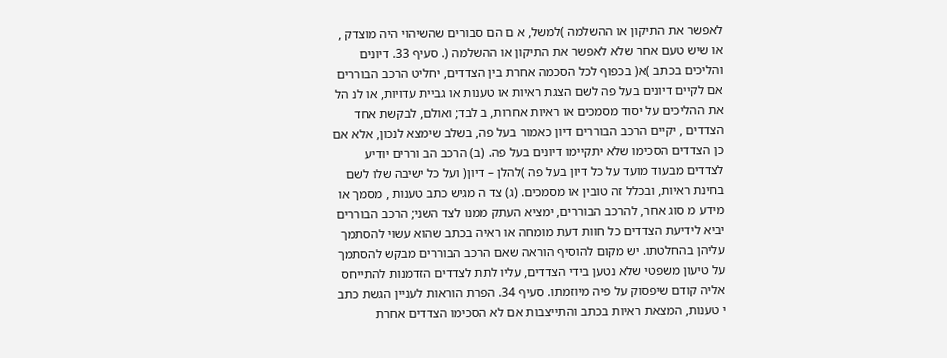לאפשר את התיקון או ההשלמה )למשל, א ם הם סבורים שהשיהוי היה מוצדק , או שיש טעם אחר שלא לאפשר את התיקון או ההשלמה (. סעיף 33. דיונים והליכים בכתב )א( בכפוף לכל הסכמה אחרת בין הצדדים, יחליט הרכב הבוררים אם לקיים דיונים בעל פה לשם הצגת ראיות או טענות או גביית עדויות, או לנ הל את ההליכים על יסוד מסמכים או ראיות אחרות, ב לבד; ואולם, לבקשת אחד הצדדים , יקיים הרכב הבוררים דיון כאמור בעל פה, בשלב שימצא לנכון, אלא אם כן הצדדים הסכימו שלא יתקיימו דיונים בעל פה. (ב) הרכב הב וררים יודיע לצדדים מבעוד מועד על כל דיון בעל פה )להלן – דיון( ועל כל ישיבה שלו לשם בחינת ראיות, ובכלל זה טובין או מסמכים. (ג) צד ה מגיש כתב טענות , מסמך או מידע מ סוג אחר, להרכב הבוררים, ימציא העתק ממנו לצד השני; הרכב הבוררים יביא לידיעת הצדדים כל חוות דעת מומחה או ראיה בכתב שהוא עשוי להסתמך עליהן בהחלטתו. יש מקום להוסיף הוראה שאם הרכב הבוררים מבקש להסתמך על טיעון משפטי שלא נטען בידי הצדדים, עליו לתת לצדדים הזדמנות להתייחס אליה קודם שיפסוק על פיה מיוזמתו. סעיף 34. הפרת הוראות לעניין הגשת כתב י טענות, המצאת ראיות בכתב והתייצבות אם לא הסכימו הצדדים אחרת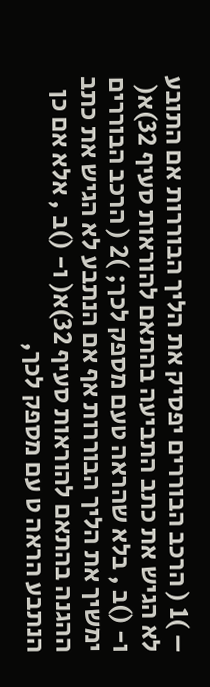– )1 ( הרכב הבוררים יפסיק את הליך הבוררות אם התובע לא הגיש את כתב התביעה בהתאם להוראות סעיף 32)א( ו- ()ב , בלא שהראה טעם מספק לכך; )2 ( הרכב הבוררים ימשיך את הליך הבוררות אף אם הנתבע לא הגיש את כתב ההגנה בהתאם להוראות סעיף 32)א( ו- ()ב , אלא אם כן הנתבע הראה ט עם מספק לכך,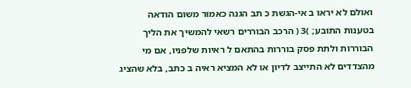ואולם לא יראו ב אי-הגשת כ תב הגנה כאמור משום הודאה בטענות התובע; )3 ( הרכב הבוררים רשאי להמשיך את הליך הבוררות ולתת פסק בוררות בהתאם ל ראיות שלפניו, אם מי מהצדדים לא התייצב לדיון או לא המציא ראיה ב כתב, בלא שהציג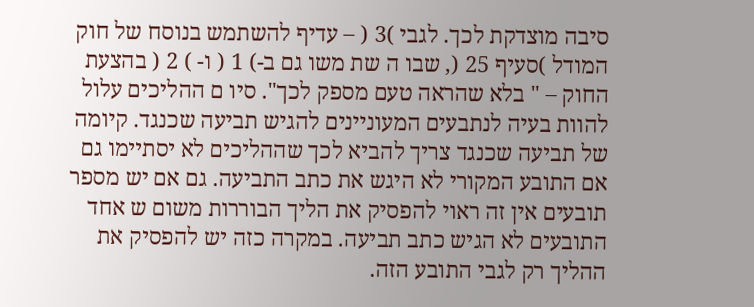סיבה מוצדקת לכך. לגבי )3 ( – עדיף להשתמש בנוסח של חוק המודל )סעיף 25 (, שבו ה שת משו גם ב-) 1 ( ו- ) 2 ( בהצעת החוק – " בלא שהראה טעם מספק לכך". סיו ם ההליכים עלול להוות בעיה לנתבעים המעוניינים להגיש תביעה שכנגד. קיומה של תביעה שכנגד צריך להביא לכך שההליכים לא יסתיימו גם אם התובע המקורי לא היגש את כתב התביעה. גם אם יש מספר תובעים אין זה ראוי להפסיק את הליך הבוררות משום ש אחד התובעים לא הגיש כתב תביעה. במקרה כזה יש להפסיק את ההליך רק לגבי התובע הזה.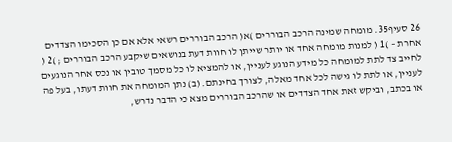26 סעיף35. מומחה שמינה הרכב הבוררים )א( הרכב הבוררים רשאי אלא אם כן הסכימו הצדדים אחרת – )1 ( למנות מומחה אחד או יותר שייתן לו חוות דעת בנושאים שיקבע הרכב הבוררים ; )2 ( לחייב צד לתת למומחה כל מידע הנוגע לעניין, או להמציא לו כל מסמך טובין או נכס אחר הנוגעים לעניין, או לתת לו גישה לכל אחד מאלה, לצורך בחינתם. (ב) נתן המומחה את חוות דעתו, בעל פה או בכתב, וביקש זאת אחד הצדדים או שהרכב הבוררים מצא כי הדבר נדרש,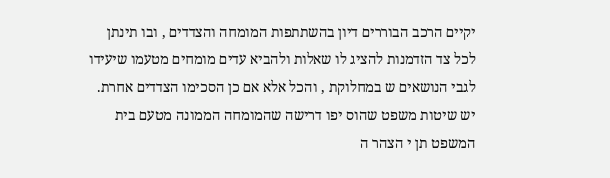יקיים הרכב הבוררים דיון בהשתתפות המומחה והצדדים , ובו תינתן לכל צד הזדמנות להציג לו שאלות ולהביא עדים מומחים מטעמו שיעידו לגבי הנושאים ש במחלוקת , והכל אלא אם כן הסכימו הצדדים אחרת. יש שיטות משפט שהוס יפו דרישה שהמומחה הממונה מטעם בית המשפט תן י הצהר ה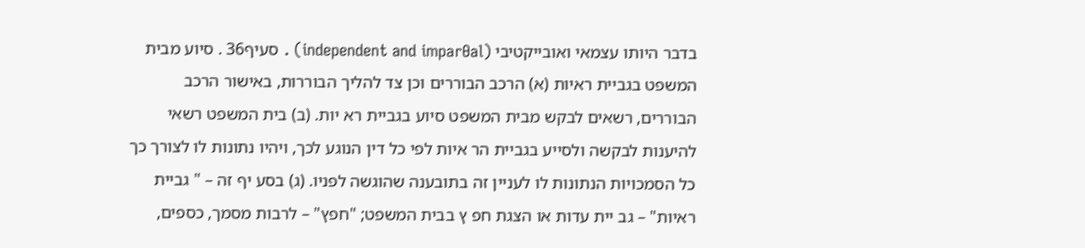בדבר היותו עצמאי ואובייקטיבי (independent and imparƟal) . סעיף36 . סיוע מבית המשפט בגביית ראיות (א) הרכב הבוררים וכן צד להליך הבוררות, באישור הרכב הבוררים, רשאים לבקש מבית המשפט סיוע בגביית רא יות. (ב) בית המשפט רשאי להיענות לבקשה ולסייע בגביית הר איות לפי כל דין הנוגע לכך, ויהיו נתונות לו לצורך כך כל הסמכויות הנתונות לו לעניין זה בתובענה שהוגשה לפניו. (ג) בסע יף זה – " גביית ראיות" – גב יית עדות או הצגת חפ ץ בבית המשפט; "חפץ" – לרבות מסמך, כספים,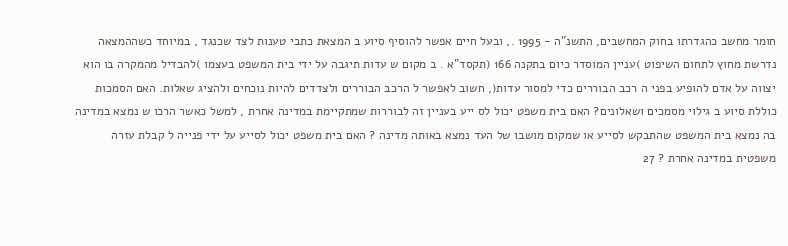חומר מחשב כהגדרתו בחוק המחשבים, התשנ"ה - 1995 ., ובעל חיים אפשר להוסיף סיוע ב המצאת כתבי טענות לצד שכנגד , במיוחד כשההמצאה נדרשת מחוץ לתחום השיפוט )עניין המוסדר כיום בתקנה 166 (תקסד"א . ב מקום ש עדות תיגבה על ידי בית המשפט בעצמו )להבדיל מהמקרה בו הוא יצווה על אדם להופיע בפני ה רכב הבוררים כדי למסור עדות(, חשוב לאפשר ל הרכב הבוררים ולצדדים להיות נוכחים ולהציג שאלות. האם הסמכות כוללת סיוע ב גילוי מסמכים ושאלונים? האם בית משפט יכול לס ייע בעניין זה לבוררות שמתקיימת במדינה אחרת , למשל כאשר הרכו ש נמצא במדינה בה נמצא בית המשפט שהתבקש לסייע או שמקום מושבו של העד נמצא באותה מדינה ? האם בית משפט יכול לסייע על ידי פנייה ל קבלת עזרה משפטית במדינה אחרת ? 27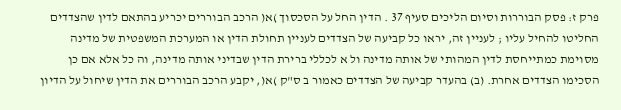פרק ז: פסק הבוררות וסיום הליכים סעיף 37 . הדין החל על הסכסוך )א( הרכב הבוררים יכריע בהתאם לדין שהצדדים החליטו להחיל עליו ; לעניין זה, יראו כל קביעה של הצדדים לעניין תחולת הדין או המערכת המשפטית של מדינה מסוימת כמתייחסת לדין המהותי של אותה מדינה ול א לכללי ברירת הדין שבדיני אותה מדינה, וה כל אלא אם כן הסכימו הצדדים אחרת. (ב) בהעדר קביעה של הצדדים כאמור ב ס"ק )א(, יקבע הרכב הבוררים את הדין שיחול על הדיון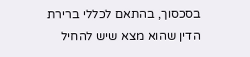בסכסוך, בהתאם לכללי ברירת הדין שהוא מצא שיש להחיל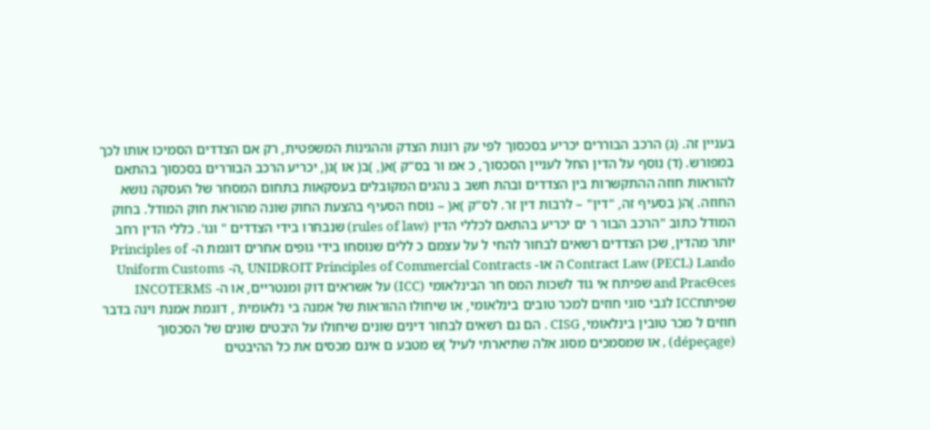בעניין זה. (ג) הרכב הבוררים יכריע בסכסוך לפי עק רונות הצדק וההגינות המשפטית, רק אם הצדדים הסמיכו אותו לכך במפורש. (ד) נוסף על הדין החל לעניין הסכסוך, כ אמ ור בס"ק )א(, )ב( או )ג(, יכריע הרכב הבוררים בסכסוך בהתאם להוראות חוזה ההתקשרות בין הצדדים ובהת חשב ב נהגים המקובלים בעסקאות בתחום המסחר של העסקה נושא החוזה. )ה( בסעיף זה, "דין" – לרבות דין זר. לס"ק )א( – נוסח הסעיף בהצעת החוק שונה מהוראת חוק המודל. בחוק המודל כתוב "הרכב הבור ר ים יכריע בהתאם לכללי הדין (rules of law) שנבחרו בידי הצדדים " וגו'. כללי הדין רחב יותר מהדין, שכן הצדדים רשאים לבחור להחי ל על עצמם כ ללים שנוסחו בידי גופים אחרים דוגמת ה- Principles of Contract Law (PECL) Lando ה או- UNIDROIT Principles of Commercial Contracts ,ה- Uniform Customs and PracƟces שפיתח אי גוד לשכות המס חר הבינלאומי (ICC) על אשראים דוק ומנטריים, או ה- INCOTERMS שפיתחICC לגבי סוגי חוזים למכר טובים בינלאומי, או שיחולו ההוראות של אמנה בי נלאומית , דוגמת אמנת וינה בדבר חוזים ל מכר טובין בינלאומי, CISG . הם גם רשאים לבחור דינים שונים שיחולו על היבטים שונים של הסכסוך (dépeçage) , או שמסמכים מסוג אלה שתיארתי לעיל )ש מטבע ם אינם מכסים את כל ההיבטים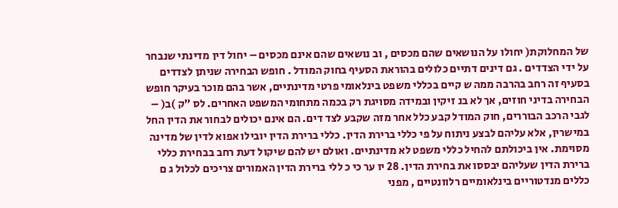של המחלוקת( יחולו על הנושאים שהם מכסים , וב נושאים שהם אינם מכסים – יחול דין מדינתי שנבחר על ידי הצדדים . גם דינים דתיים כלולים בהוראת הסעיף בחוק המודל . חופש הבחירה שניתן לצדדים בסעיף זה רחב בהרבה ממה ש קיים בכללי משפט בינלאומי פרטי מדינתיים, אשר בהם מוכר בעיקר חופש הבחירה בדיני חוזים, אך לא בנ זיקין ובמידה מסויגת רק בכמה מתחומי המשפט האחרים. לס "ק )ב( – לגבי הרכב הבוררים, חוק המודל קבע כלל אחר מזה שקבע לצד דים. הם אינם יכולים לבחור את הדין החל במישרין, אלא עליהם לבצע ניתוח על פי כללי ברירת הדין. כללי ברירת הדין יובילו אפוא לדין של מדינה מסוימת. אין ביכולתם להחיל כללי משפט לא מדינתיים. ואולם יש להם שיקול דעת רחב בבחירת כללי ברירת הדין שעליהם יבססו את בחירת הדין. 28 יו ער כי כ ללי ברירת הדין האמורים צריכים לכלול ג ם כללים מנדטוריים בינלאומיים רלוונטיים , מפני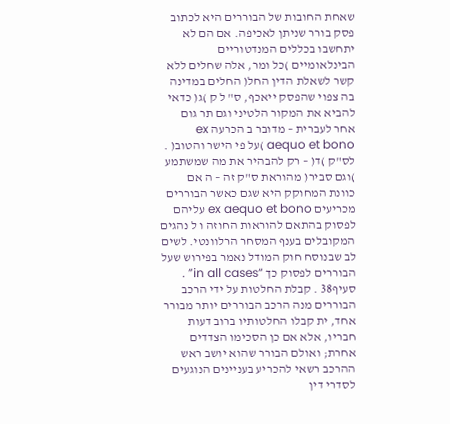שאחת החובות של הבוררים היא לכתוב פסק בורר שניתן לאכיפה. אם הם לא יתחשבו בכללים המנדטוריים הבינלאומיים )כל ומר, אלה שחלים ללא קשר לשאלת הדין החל( החלים במדינה בה צפוי שהפסק ייאכף, ס" ל ק )ג( כדאי להביא את המקור הלטיני וגם תר גום אחר לעברית – מדובר ב הכרעה ex aequo et bono )על פי הישר והטוב( . לס"ק )ד( – רק להבהיר את מה שמשתמע )וגם סביר( מהוראת ס"ק זה – ה אם כוונת המחוקק היא שגם כאשר הבוררים מכריעים ex aequo et bono עליהם לפסוק בהתאם להוראות החוזה ו ל נהגים המקובלים בענף המסחר הרלוונטי. לשים לב שבנוסח חוק המודל נאמר בפירוש שעל הבוררים לפסוק כך “in all cases” . סעיף38 . קבלת החלטות על ידי הרכב הבוררים מנה הרכב הבוררים יותר מבורר אחד, ית קבלו החלטותיו ברוב דעות חבריו, אלא אם כן הסכימו הצדדים אחרת; ואולם הבורר שהוא יושב ראש ההרכב רשאי להכריע בעניינים הנוגעים לסדרי דין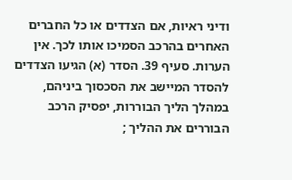ודיני ראיות, אם הצדדים או כל החברים האחרים בהרכב הסמיכו אותו לכך. אין הערות. סעיף 39. הסדר (א) הגיעו הצדדים להסדר המיישב את הסכסוך ביניהם, במהלך הליך הבוררות, יפסיק הרכב הבוררים את ההליך ;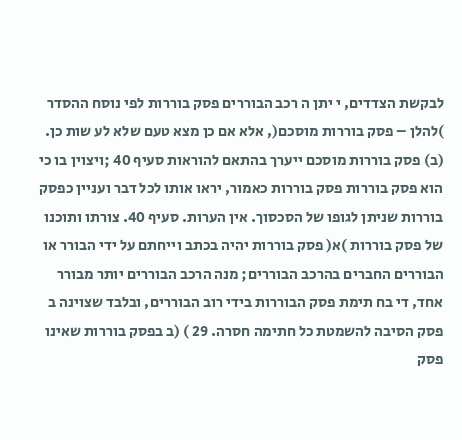לבקשת הצדדים, י יתן ה רכב הבוררים פסק בוררות לפי נוסח ההסדר )להלן – פסק בוררות מוסכם(, אלא אם כן מצא טעם שלא לע שות כן. (ב) פסק בוררות מוסכם ייערך בהתאם להוראות סעיף 40 ;ויצוין בו כי הוא פסק בוררות פסק בוררות כאמור, יראו אותו לכל דבר ועניין כפסק בוררות שניתן לגופו של הסכסוך. אין הערות. סעיף 40. צורתו ותוכנו של פסק בוררות )א( פסק בוררות יהיה בכתב וייחתם על ידי הבורר או הבוררים החברים בהרכב הבוררים; מנה הרכב הבוררים יותר מבורר אחד, די בח תימת פסק הבוררות בידי רוב הבוררים, ובלבד שצוינה ב פסק הסיבה להשמטת כל חתימה חסרה. 29 ) (ב בפסק בוררות שאינו פסק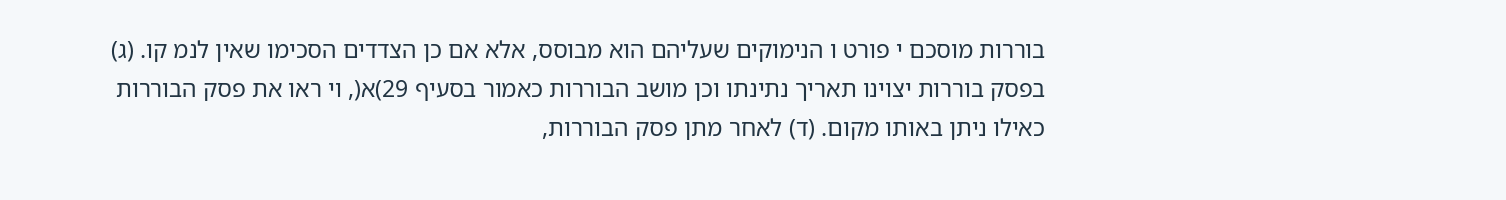בוררות מוסכם י פורט ו הנימוקים שעליהם הוא מבוסס, אלא אם כן הצדדים הסכימו שאין לנמ קו. (ג) בפסק בוררות יצוינו תאריך נתינתו וכן מושב הבוררות כאמור בסעיף 29)א(, וי ראו את פסק הבוררות כאילו ניתן באותו מקום. (ד) לאחר מתן פסק הבוררות,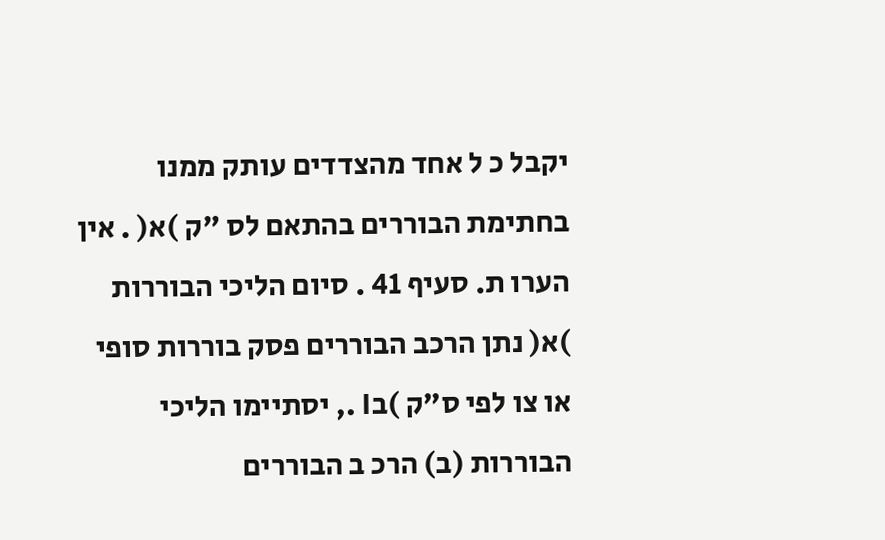יקבל כ ל אחד מהצדדים עותק ממנו בחתימת הבוררים בהתאם לס "ק )א( . אין הערו ת. סעיף 41 . סיום הליכי הבוררות )א( נתן הרכב הבוררים פסק בוררות סופי או צו לפי ס"ק )בI ., יסתיימו הליכי הבוררות (ב) הרכ ב הבוררים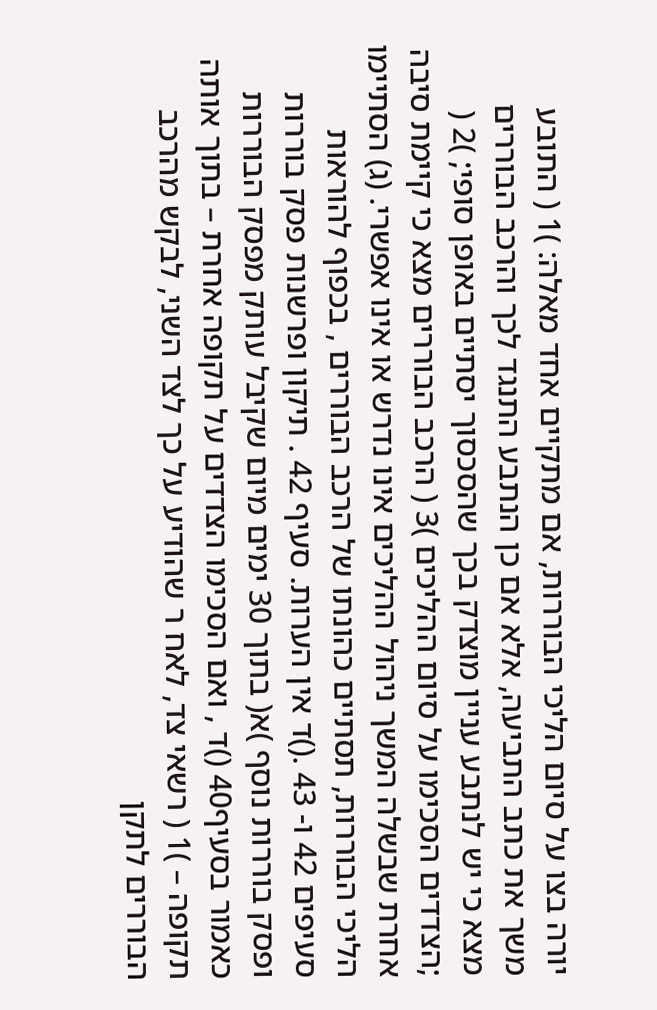יורה בצו על סיום הליכי הבוררות, אם מתקיים אחד מאלה: )1 ( התובע משך את כתב התביעה, אלא אם כן הנתבע התנגד לכך והרכב הבוררים מצא כי יש לנתבע עניין מוצדק בכך שהסכסוך יסתיים באופן סופי; )2 ( ;הצדדים הסכימו על סיום ההליכים )3 ( הרכב הבוררים מצא כי קיימת סיבה אחרת שבשלה המשך ניהול ההליכים אינו נדרש או אינו אפשרי. (ג) הסתיימו הליכי הבוררות, תסתיים כהונתו של הרכב הבוררים , בכפוף להוראות סעיפים 42 ו- 43 .()ד אין הערות. סעיף 42 . תיקון ופרשנות פסק בוררות ופסק בוררות נוסף )א( בתוך 30 ימים מיום שקיבל עותק מפסק הבוררות כאמור בסעיף40 ()ד , ואם הסכימו הצדדים על תקופה אחרת – בתוך אותה תקופה – )1 ( רשאי צד, לאח ר שהודיע על כך לצד השני, לבקש מהרכב הבוררים לתקן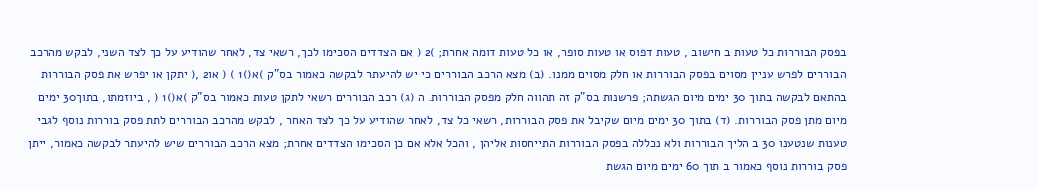בפסק הבוררות כל טעות ב חישוב , טעות דפוס או טעות סופר, או כל טעות דומה אחרת; )2 ( אם הצדדים הסכימו לכך, רשאי צד, לאחר שהודיע על כך לצד השני, לבקש מהרכב הבוררים לפרש עניין מסוים בפסק הבוררות או חלק מסוים ממנו. (ב) מצא הרכב הבוררים כי יש להיעתר לבקשה כאמור בס"ק )א()1 ) ( או2 ,( יתקן או יפרש את פסק הבוררות בהתאם לבקשה בתוך 30 ימים מיום הגשתה; פרשנות בס"ק זה תהווה חלק מפסק הבוררות. ה (ג) רכב הבוררים רשאי לתקן טעות כאמור בס"ק )א()1 ( , ביוזמתו, בתוך30 ימים מיום מתן פסק הבוררות. (ד) בתוך 30 ימים מיום שקיבל את פסק הבוררות, רשאי כל צד, לאחר שהודיע על כך לצד האחר , לבקש מהרכב הבוררים לתת פסק בוררות נוסף לגבי טענות שנטענו 30 ב הליך הבוררות ולא נכללה בפסק הבוררות התייחסות אליהן , והכל אלא אם כן הסכימו הצדדים אחרת; מצא הרכב הבוררים שיש להיעתר לבקשה כאמור, ייתן פסק בוררות נוסף כאמור ב תוך 60 ימים מיום הגשת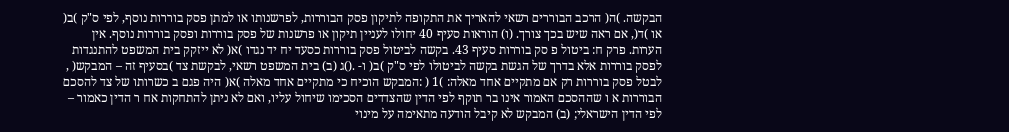הבקשה. )ה( הרכב הבוררים רשאי להאריך את התקופה לתיקון פסק הבוררות, לפרשנותו או למתן פסק בוררות נוסף, לפי ס"ק )ב( או )ד(, אם ראה שיש בכך צורך. (ו) הוראות סעיף 40 יחולו לעניין תיקון או פרשנות של פסק בוררות ופסק בוררות נוסף. אין הערות. פרק ח: ביטול פ סק בוררות סעיף 43. בקשה לביטול פסק בוררות כסעד יח יד נגדו )א( לא ייזקק בית המשפט להתנגדות לפסק בוררות אלא בדרך של הגשת בקשה לביטולו לפי ס"ק )ב( ו- .()ג (ב) בית המשפט רשאי, לבקשת צד )בסעיף זה – המבקש( , לבטל פסק בוררות רק אם מתקיים אחד מאלה: )1 ( :המבקש הוכיח כי מתקיים אחד מאלה )א( היה פגם ב כשרותו של צד להסכם הבוררות א ו שההסכם האמור אינו בר תוקף לפי הדין שהצדדים הסכימו שיחול עליו, ואם לא ניתן להתחקות אח ר הדין כאמור – לפי הדין הישראלי; (ב) המבקש לא קיבל הודעה מתאימה על מינוי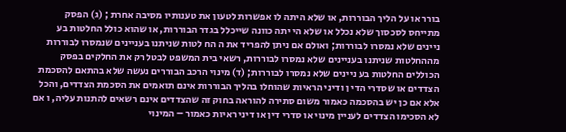בורר או על הליך הבוררות, או שלא היתה לו אפשרות לטעון את טענותיו מסיבה אחרת ; (ג) הפסק מתייחס לסכסוך שלא נכלל או שלא הי יתה כוונה שייכלל בגדר הבוררות, או שהוא כולל החלטות בע ניינים שלא נמסרו לבוררות; ואולם אם ניתן להפריד את ה הח לטות שניתנו בעניינים שנמסרו לבוררות מההחלטות שניתנו בעניינים שלא נמסרו לבוררות, רשאי בית המשפט לבטל רק את החלקים בפסק הכוללים החלטות בע ניינים שלא נמסרו לבוררות; (ד) מינוי הרכב הבוררים נעשה שלא בהתאם להסכמת הצדדים או שסדרי הדי ן ודיני הראיות שהוחלו בהליך הבוררות אינם תואמים את הסכמת הצדדים, והכל אלא אם כן יש בהסכמה כאמור משום סתירה להוראה בחוק זה שהצדדים אינם רשאים להתנות עליה, ו אם לא הסכימו הצדדים לעניין מינוי או סדרי דין או דיני ראיות כאמור – המינוי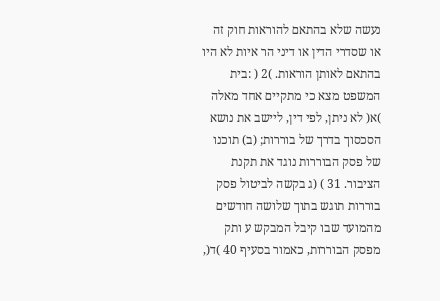נעשה שלא בהתאם להוראות חוק זה או שסדרי הדין או דיני הר איות לא היו בהתאם לאותן הוראות. )2 ( :בית המשפט מצא כי מתקיים אחד מאלה )א( לא ניתן, לפי דין, ליישב את נושא הסכסוך בדרך של בוררות; (ב) תוכנו של פסק הבוררות נוגד את תקנת הציבור. 31 ) (ג בקשה לביטול פסק בוררות תוגש בתוך שלושה חודשים מהמועד שבו קיבל המבקש ע ותק מפסק הבוררות, כאמור בסעיף 40 )ד(,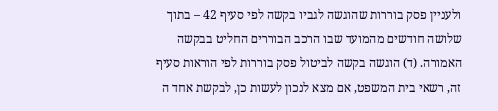ולעניין פסק בוררות שהוגשה לגביו בקשה לפי סעיף 42 – בתוך שלושה חודשים מהמועד שבו הרכב הבוררים החליט בבקשה האמורה. (ד) הוגשה בקשה לביטול פסק בוררות לפי הוראות סעיף זה, רשאי בית המשפט, אם מצא לנכון לעשות כן, לבקשת אחד ה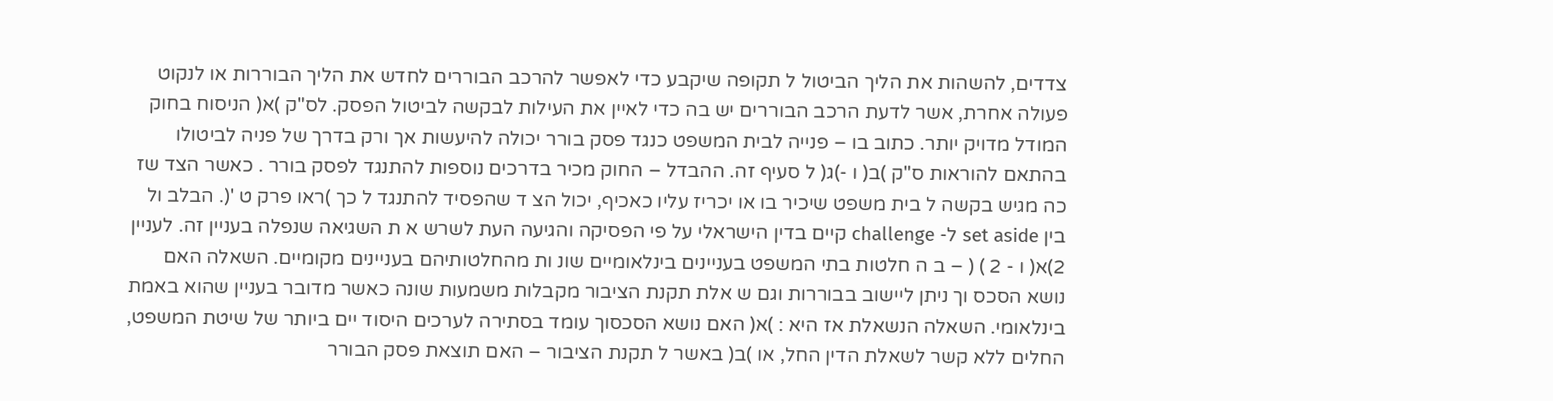צדדים, להשהות את הליך הביטול ל תקופה שיקבע כדי לאפשר להרכב הבוררים לחדש את הליך הבוררות או לנקוט פעולה אחרת, אשר לדעת הרכב הבוררים יש בה כדי לאיין את העילות לבקשה לביטול הפסק. לס"ק )א( הניסוח בחוק המודל מדויק יותר. כתוב בו – פנייה לבית המשפט כנגד פסק בורר יכולה להיעשות אך ורק בדרך של פניה לביטולו בהתאם להוראות ס"ק )ב( ו -)ג( ל סעיף זה. ההבדל – החוק מכיר בדרכים נוספות להתנגד לפסק בורר . כאשר הצד שז כה מגיש בקשה ל בית משפט שיכיר בו או יכריז עליו כאכיף, יכול הצ ד שהפסיד להתנגד ל כך )ראו פרק ט '(. הבלב ול בין set aside ל- challenge קיים בדין הישראלי על פי הפסיקה והגיעה העת לשרש א ת השגיאה שנפלה בעניין זה. לעניין 2)א( ו - 2 ) ( – ב ה חלטות בתי המשפט בעניינים בינלאומיים שונ ות מהחלטותיהם בעניינים מקומיים. השאלה האם נושא הסכס וך ניתן ליישוב בבוררות וגם ש אלת תקנת הציבור מקבלות משמעות שונה כאשר מדובר בעניין שהוא באמת בינלאומי. השאלה הנשאלת אז היא : )א( האם נושא הסכסוך עומד בסתירה לערכים היסוד יים ביותר של שיטת המשפט, החלים ללא קשר לשאלת הדין החל, או )ב( באשר ל תקנת הציבור – האם תוצאת פסק הבורר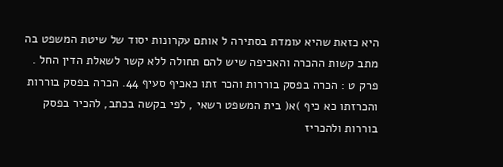היא כזאת שהיא עומדת בסתירה ל אותם עקרונות יסוד של שיטת המשפט בה מתב קשות ההכרה והאכיפה שיש להם תחולה ללא קשר לשאלת הדין החל . פרק ט : הכרה בפסק בוררות והכר זתו כאכיף סעיף 44. הכרה בפסק בוררות והכרזתו כא כיף )א( בית המשפט רשאי , לפי בקשה בכתב, להכיר בפסק בוררות ולהכריז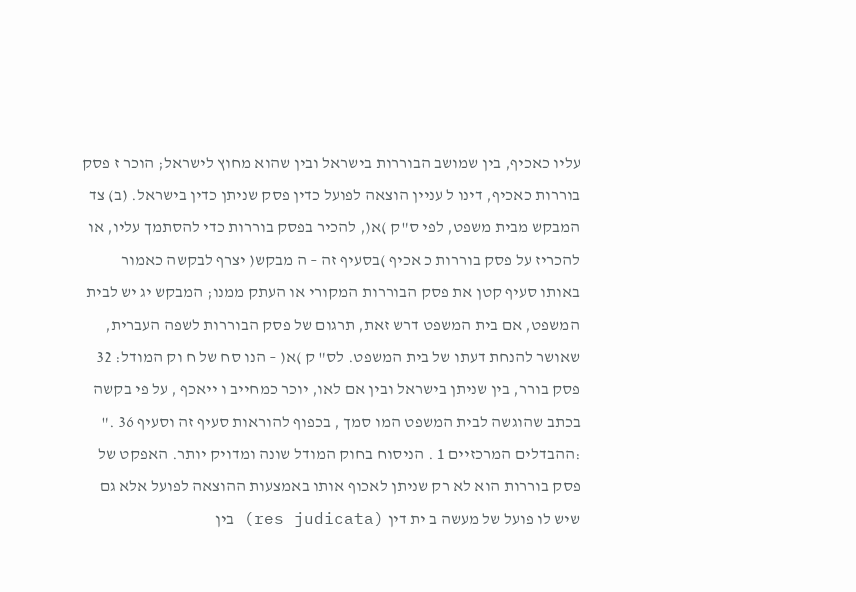עליו כאכיף, בין שמושב הבוררות בישראל ובין שהוא מחוץ לישראל; הוכר ז פסק בוררות כאכיף, דינו ל עניין הוצאה לפועל כדין פסק שניתן כדין בישראל. (ב) צד המבקש מבית משפט, לפי ס"ק )א(, להכיר בפסק בוררות כדי להסתמך עליו, או להכריז על פסק בוררות כ אכיף )בסעיף זה – ה מבקש( יצרף לבקשה כאמור באותו סעיף קטן את פסק הבוררות המקורי או העתק ממנו; המבקש יג יש לבית המשפט, אם בית המשפט דרש זאת, תרגום של פסק הבוררות לשפה העברית, שאושר להנחת דעתו של בית המשפט. לס" ק )א( – הנו סח של ח וק המודל: 32 פסק בורר, בין שניתן בישראל ובין אם לאו, יוכר כמחייב ו ייאכף , על פי בקשה בכתב שהוגשה לבית המשפט המו סמך , בכפוף להוראות סעיף זה וסעיף 36 ." :ההבדלים המרכזיים 1 . הניסוח בחוק המודל שונה ומדויק יותר. האפקט של פסק בוררות הוא לא רק שניתן לאכוף אותו באמצעות ההוצאה לפועל אלא גם שיש לו פועל של מעשה ב ית דין (res judicata) בין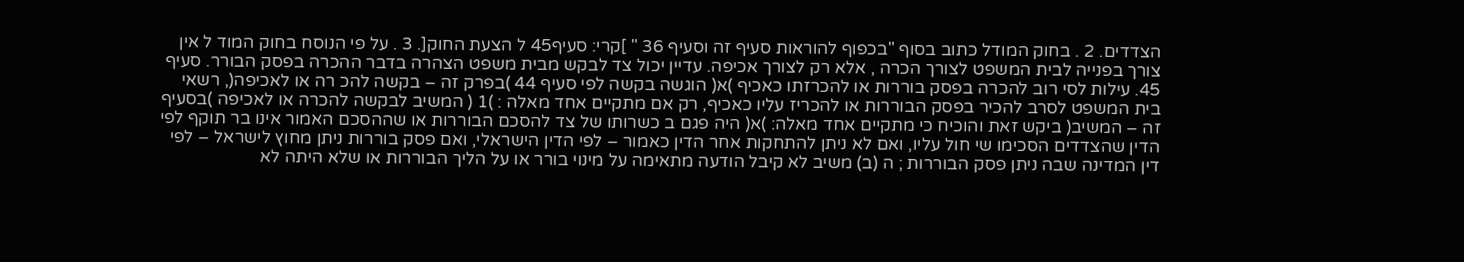הצדדים. 2 . בחוק המודל כתוב בסוף "בכפוף להוראות סעיף זה וסעיף 36 " ]קרי: סעיף45 ל הצעת החוק[. 3 . על פי הנוסח בחוק המוד ל אין צורך בפנייה לבית המשפט לצורך הכרה , אלא רק לצורך אכיפה. עדיין יכול צד לבקש מבית משפט הצהרה בדבר ההכרה בפסק הבורר. סעיף 45. עילות לסי רוב להכרה בפסק בוררות או להכרזתו כאכיף )א( הוגשה בקשה לפי סעיף 44 )בפרק זה – בקשה להכ רה או לאכיפה(, רשאי בית המשפט לסרב להכיר בפסק הבוררות או להכריז עליו כאכיף, רק אם מתקיים אחד מאלה : )1 ( המשיב לבקשה להכרה או לאכיפה )בסעיף זה – המשיב( ביקש זאת והוכיח כי מתקיים אחד מאלה: )א( היה פגם ב כשרותו של צד להסכם הבוררות או שההסכם האמור אינו בר תוקף לפי הדין שהצדדים הסכימו שי חול עליו, ואם לא ניתן להתחקות אחר הדין כאמור – לפי הדין הישראלי, ואם פסק בוררות ניתן מחוץ לישראל – לפי דין המדינה שבה ניתן פסק הבוררות ; ה (ב) משיב לא קיבל הודעה מתאימה על מינוי בורר או על הליך הבוררות או שלא היתה לא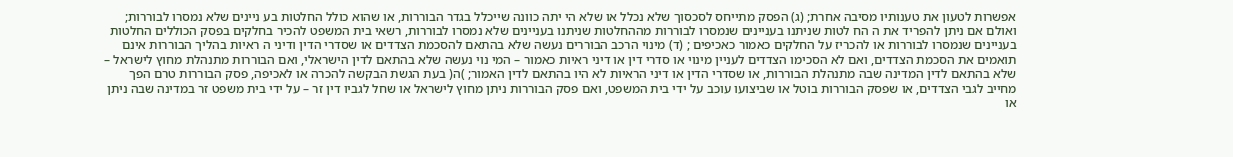אפשרות לטעון את טענותיו מסיבה אחרת; (ג) הפסק מתייחס לסכסוך שלא נכלל או שלא הי יתה כוונה שייכלל בגדר הבוררות, או שהוא כולל החלטות בע ניינים שלא נמסרו לבוררות; ואולם אם ניתן להפריד את ה הח לטות שניתנו בעניינים שנמסרו לבוררות מההחלטות שניתנו בעניינים שלא נמסרו לבוררות, רשאי בית המשפט להכיר בחלקים בפסק הכוללים החלטות בעניינים שנמסרו לבוררות או להכריז על החלקים כאמור כאכיפים ; (ד) מינוי הרכב הבוררים נעשה שלא בהתאם להסכמת הצדדים או שסדרי הדין ודיני ה ראיות בהליך הבוררות אינם תואמים את הסכמת הצדדים, ואם לא הסכימו הצדדים לעניין מינוי או סדרי דין או דיני ראיות כאמור – המי נוי נעשה שלא בהתאם לדין הישראלי, ואם הבוררות מתנהלת מחוץ לישראל – שלא בהתאם לדין המדינה שבה מתנהלת הבוררות, או שסדרי הדין או דיני הראיות לא היו בהתאם לדין האמור; )ה( בעת הגשת הבקשה להכרה או לאכיפה, פסק הבוררות טרם הפך מחייב לגבי הצדדים, או שפסק הבוררות בוטל או שביצועו עוכב על ידי בית המשפט, ואם פסק הבוררות ניתן מחוץ לישראל או שחל לגביו דין זר – על ידי בית משפט זר במדינה שבה ניתן או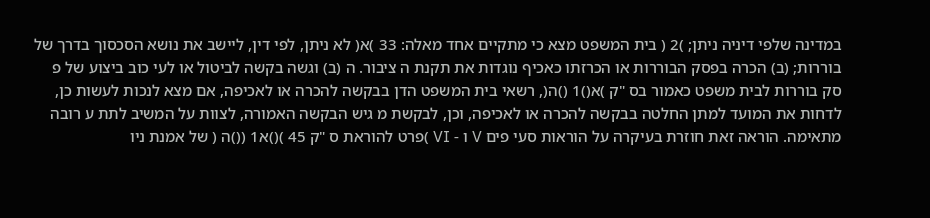במדינה שלפי דיניה ניתן; )2 ( בית המשפט מצא כי מתקיים אחד מאלה: 33 )א( לא ניתן, לפי דין, ליישב את נושא הסכסוך בדרך של בוררות; (ב) הכרה בפסק הבוררות או הכרזתו כאכיף נוגדות את תקנת ה ציבור. ה (ב) וגשה בקשה לביטול או לעי כוב ביצוע של פ סק בוררות לבית משפט כאמור בס "ק )א()1 ()ה(, רשאי בית המשפט הדן בבקשה להכרה או לאכיפה, אם מצא לנכות לעשות כן, לדחות את המועד למתן החלטה בבקשה להכרה או לאכיפה, וכן, לבקשת מ גיש הבקשה האמורה, לצוות על המשיב לתת ע רובה מתאימה. הוראה זאת חוזרת בעיקרה על הוראות סעי פים V ו - VI )פרט להוראת ס "ק 45 )()א1 (()ה ( של אמנת ניו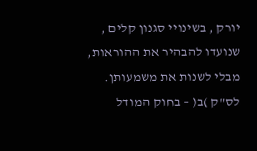יורק , בשינויי סגנון קלים , שנועדו להבהיר את ההוראות, מבלי לשנות את משמעותן. לס"ק )ב( – בחוק המודל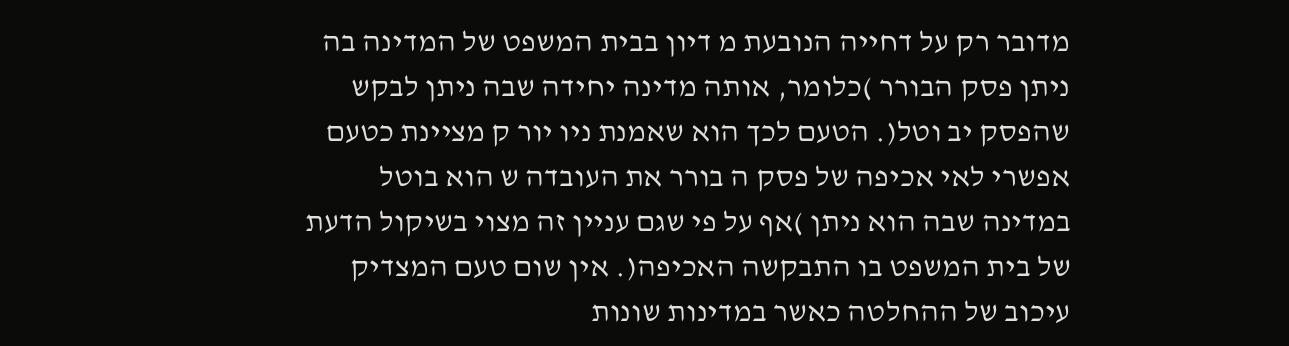מדובר רק על דחייה הנובעת מ דיון בבית המשפט של המדינה בה ניתן פסק הבורר )כלומר, אותה מדינה יחידה שבה ניתן לבקש שהפסק יב וטל(. הטעם לכך הוא שאמנת ניו יור ק מציינת כטעם אפשרי לאי אכיפה של פסק ה בורר את העובדה ש הוא בוטל במדינה שבה הוא ניתן )אף על פי שגם עניין זה מצוי בשיקול הדעת של בית המשפט בו התבקשה האכיפה(. אין שום טעם המצדיק עיכוב של ההחלטה כאשר במדינות שונות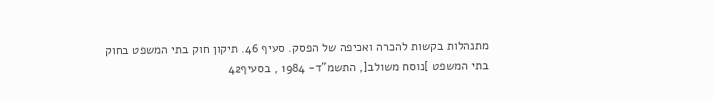מתנהלות בקשות להכרה ואכיפה של הפסק. סעיף 46. תיקון חוק בתי המשפט בחוק בתי המשפט ]נוסח משולב[, התשמ"ד- 1984 , בסעיף42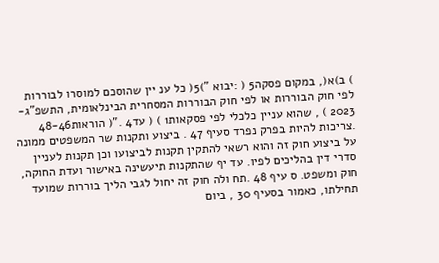) ב)א(, במקום פסקה5 ( :יבוא ")5( כל ענ יין שהוסכם למוסרו לבוררות לפי חוק הבוררות או לפי חוק הבוררות המסחרית הבינלאומית, התשפ"ג- 2023 ) , שהוא עניין כלכלי לפי פסקאות1 ) ( עד4 ."( הוראות48-46 .צריכות להיות בפרק נפרד סעיף 47 . ביצוע ותקנות שר המשפטים ממונה על ביצוע חוק זה והוא רשאי להתקין תקנות לביצועו וכן תקנות לעניין סדרי דין בהליכים לפיו. עד יף שהתקנות תיעשינה באישור ועדת החוקה, חוק ומשפט. ס עיף 48 .תח ולה חוק זה יחול לגבי הליך בוררות שמועד תחילתו, כאמור בסעיף 30 , ביום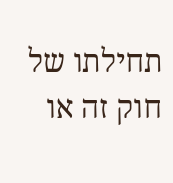תחילתו של חוק זה או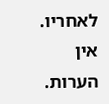לאחריו. אין הערות.